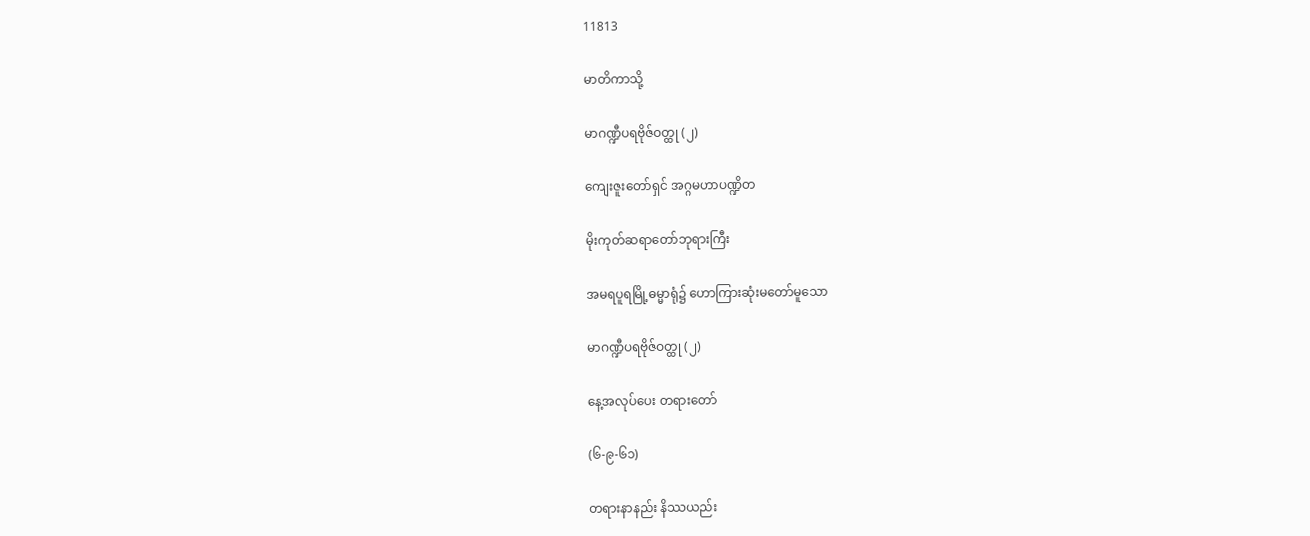11813

မာတိကာသို့

မာဂဏ္ဍီပရဗိုဇ်ဝတ္ထု (၂)

ကျေးဇူးတော်ရှင် အဂ္ဂမဟာပဏ္ဍိတ

မိုးကုတ်ဆရာတော်ဘုရားကြီး

အမရပူရမြို့ဓမ္မာရုံ၌ ဟောကြားဆုံးမတော်မူသော

မာဂဏ္ဍီပရဗိုဇ်ဝတ္ထု (၂)

နေ့အလုပ်ပေး တရားတော်

(၆-၉-၆၁)

တရားနာနည်း နိဿယည်း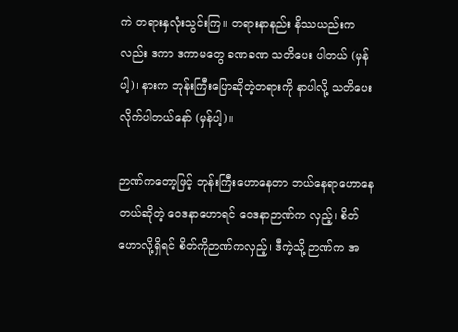ကဲ တရားနှလုံးသွင်းကြ။ တရားနာနည်း နိဿယည်းကလည်း ဒကာ ဒကာမတွေ ခဏခဏ သတိပေး ပါတယ် (မှန်ပါ့)၊ နားက ဘုန်းကြီးပြောဆိုတဲ့တရားကို နာပါလို့ သတိပေးလိုက်ပါတယ်နော် (မှန်ပါ့)။

ဉာဏ်ကတော့ဖြင့် ဘုန်းကြီးဟောနေတာ ဘယ်နေရာဟောနေတယ်ဆိုတဲ့ ဝေဒနာဟောရင် ဝေဒနာဉာဏ်က လှည့်၊ စိတ်ဟောလို့ရှိရင် စိတ်ကိုဉာဏ်ကလှည့်၊ ဒီကဲ့သို့ ဉာဏ်က အ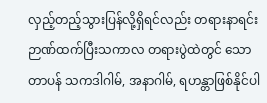လှည့်တည့်သွားပြန်လို့ရှိရင်လည်း တရားနာရင်း ဉာဏ်ထက်ပြီးသကာလ တရားပွဲထဲတွင် သောတာပန် သကဒါဂါမ်, အနာဂါမ်, ရဟန္တာဖြစ်နိုင်ပါ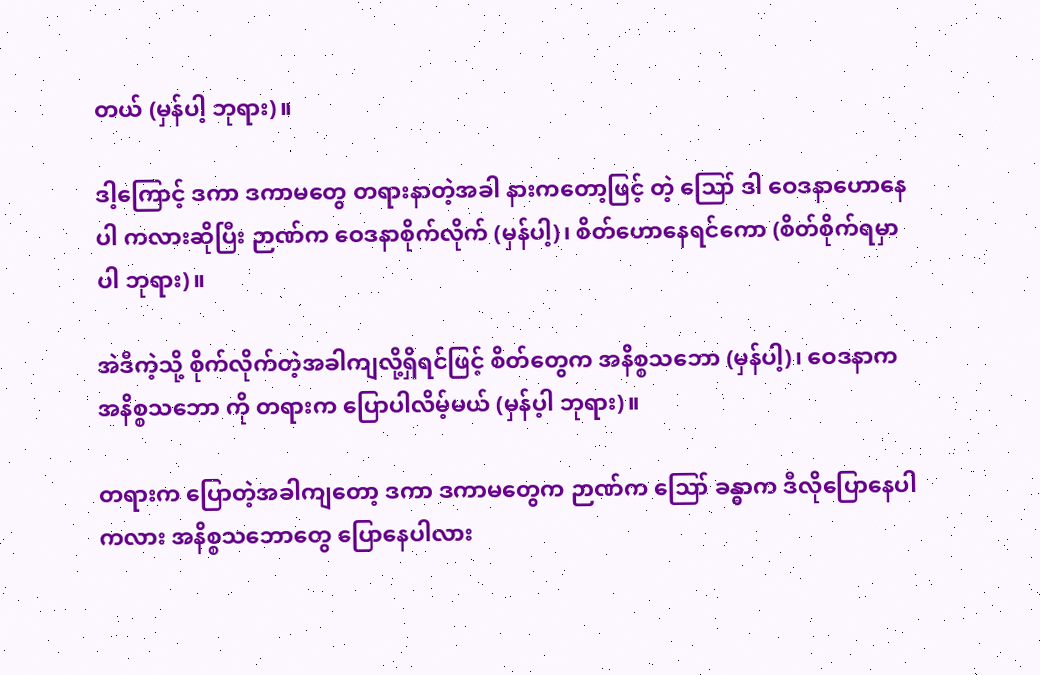တယ် (မှန်ပါ့ ဘုရား)။

ဒါ့ကြောင့် ဒကာ ဒကာမတွေ တရားနာတဲ့အခါ နားကတော့ဖြင့် တဲ့ ဪ ဒါ ဝေဒနာဟောနေပါ ကလားဆိုပြီး ဉာဏ်က ဝေဒနာစိုက်လိုက် (မှန်ပါ့)၊ စိတ်ဟောနေရင်ကော (စိတ်စိုက်ရမှာပါ ဘုရား)။

အဲဒီကဲ့သို့ စိုက်လိုက်တဲ့အခါကျလို့ရှိရင်ဖြင့် စိတ်တွေက အနိစ္စသဘော (မှန်ပါ့)၊ ဝေဒနာက အနိစ္စသဘော ကို တရားက ပြောပါလိမ့်မယ် (မှန်ပ့ါ ဘုရား)။

တရားက ပြောတဲ့အခါကျတော့ ဒကာ ဒကာမတွေက ဉာဏ်က ဪ ခန္ဓာက ဒီလိုပြောနေပါကလား အနိစ္စသဘောတွေ ပြောနေပါလား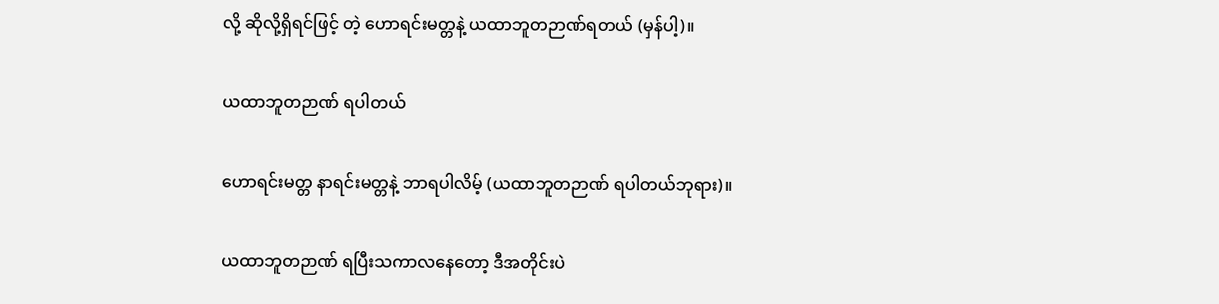လို့ ဆိုလို့ရှိရင်ဖြင့် တဲ့ ဟောရင်းမတ္တနဲ့ ယထာဘူတဉာဏ်ရတယ် (မှန်ပါ့)။

ယထာဘူတဉာဏ် ရပါတယ်

ဟောရင်းမတ္တ နာရင်းမတ္တနဲ့ ဘာရပါလိမ့် (ယထာဘူတဉာဏ် ရပါတယ်ဘုရား)။

ယထာဘူတဉာဏ် ရပြီးသကာလနေတော့ ဒီအတိုင်းပဲ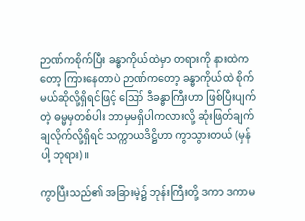ဉာဏ်ကစိုက်ပြီး ခန္ဓာကိုယ်ထဲမှာ တရားကို နားထဲက တော့ ကြားနေတာပဲ ဉာဏ်ကတော့ ခန္ဓာကိုယ်ထဲ စိုက်မယ်ဆိုလို့ရှိရင်ဖြင့် ဪ ဒီခန္ဓာကြီးဟာ ဖြစ်ပြီးပျက်တဲ့ ဓမ္မမှတစ်ပါး ဘာမှမရှိပါကလားလို့ ဆုံးဖြတ်ချက်ချလိုက်လို့ရှိရင် သက္ကာယဒိဋ္ဌိဟာ ကွာသွားတယ် (မှန်ပါ့ ဘုရား)။

ကွာပြီးသည်၏ အခြားမဲ့၌ ဘုန်းကြီးတို့ ဒကာ ဒကာမ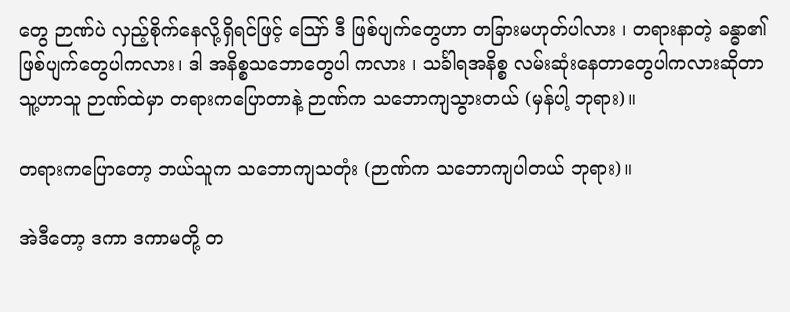တွေ ဉာဏ်ပဲ လှည့်စိုက်နေလို့ရှိရင်ဖြင့် ဪ ဒီ ဖြစ်ပျက်တွေဟာ တခြားမဟုတ်ပါလား ၊ တရားနာတဲ့ ခန္ဓာ၏ ဖြစ်ပျက်တွေပါကလား၊ ဒါ အနိစ္စသဘောတွေပါ ကလား ၊ သင်္ခါရအနိစ္စ လမ်းဆုံးနေတာတွေပါကလားဆိုတာ သူ့ဟာသူ ဉာဏ်ထဲမှာ တရားကပြောတာနဲ့ ဉာဏ်က သဘောကျသွားတယ် (မှန်ပါ့ ဘုရား)။

တရားကပြောတော့ ဘယ်သူက သဘောကျသတုံး (ဉာဏ်က သဘောကျပါတယ် ဘုရား)။

အဲဒီတော့ ဒကာ ဒကာမတို့ တ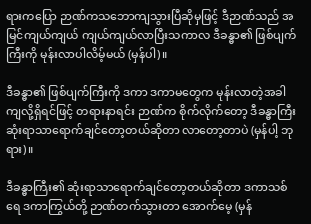ရားကပြော ဉာဏ်ကသဘောကျသွားပြီဆိုမှဖြင့် ဒီဉာဏ်သည် အမြင်ကျယ်ကျယ် ကျယ်ကျယ်လာပြီးသကာလ ဒီခန္ဓာ၏ ဖြစ်ပျက်ကြီးကို မုန်းလာပါလိမ့်မယ် (မှန်ပါ)။

ဒီခန္ဓာ၏ ဖြစ်ပျက်ကြီးကို ဒကာ ဒကာမတွေက မုန်းလာတဲ့အခါကျလို့ရှိရင်ဖြင့် တရားနာရင်း ဉာဏ်က စိုက်လိုက်တော့ ဒီခန္ဓာကြီး ဆုံးရာသာရောက်ချင်တော့တယ်ဆိုတာ လာတော့တာပဲ (မှန်ပါ့ ဘုရား)။

ဒီခန္ဓာကြီး၏ ဆုံးရာသာရောက်ချင်တော့တယ်ဆိုတာ ဒကာသစ်ရေ ဒကာကြွယ်တို့ ဉာဏ်တက်သွားတာ အောက်မေ့ (မှန်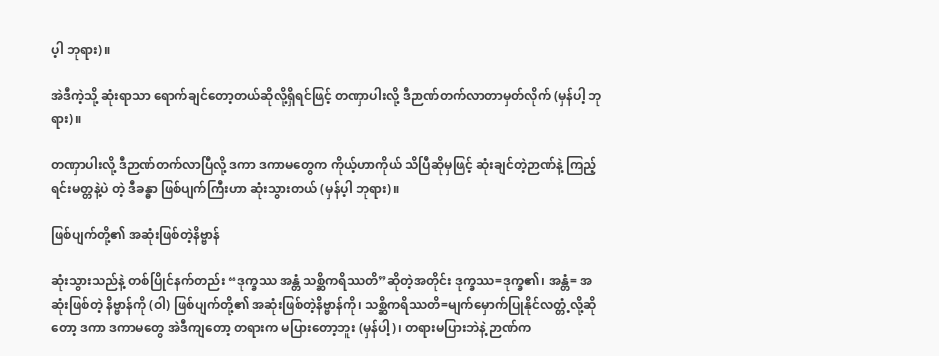ပ့ါ ဘုရား)။

အဲဒီကဲ့သို့ ဆုံးရာသာ ရောက်ချင်တော့တယ်ဆိုလို့ရှိရင်ဖြင့် တဏှာပါးလို့ ဒီဉာဏ်တက်လာတာမှတ်လိုက် (မှန်ပါ့ ဘုရား)။

တဏှာပါးလို့ ဒီဉာဏ်တက်လာပြီလို့ ဒကာ ဒကာမတွေက ကိုယ့်ဟာကိုယ် သိပြီဆိုမှဖြင့် ဆုံးချင်တဲ့ဉာဏ်နဲ့ ကြည့်ရင်းမတ္တနဲ့ပဲ တဲ့ ဒီခန္ဓာ ဖြစ်ပျက်ကြီးဟာ ဆုံးသွားတယ် (မှန်ပ့ါ ဘုရား)။

ဖြစ်ပျက်တို့၏ အဆုံးဖြစ်တဲ့နိဗ္ဗာန်

ဆုံးသွားသည်နဲ့ တစ်ပြိုင်နက်တည်း “ဒုက္ခဿ အန္တံ သစ္ဆိကရိဿတိ”ဆိုတဲ့အတိုင်း ဒုက္ခဿ=ဒုက္ခ၏၊ အန္တံ= အဆုံးဖြစ်တဲ့ နိဗ္ဗာန်ကို (ဝါ) ဖြစ်ပျက်တို့၏ အဆုံးဖြစ်တဲ့နိဗ္ဗာန်ကို၊ သစ္ဆိကရိဿတိ=မျက်မှောက်ပြုနိုင်လတ္တံ့လို့ဆိုတော့ ဒကာ ဒကာမတွေ အဲဒီကျတော့ တရားက မပြားတော့ဘူး (မှန်ပါ့)၊ တရားမပြားဘဲနဲ့ ဉာဏ်က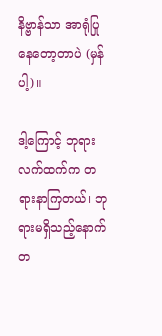နိဗ္ဗာန်သာ အာရုံပြု နေတော့တာပဲ (မှန်ပါ့)။

ဒါ့ကြောင့် ဘုရားလက်ထက်က တရားနာကြတယ်၊ ဘုရားမရှိသည့်နောက် တ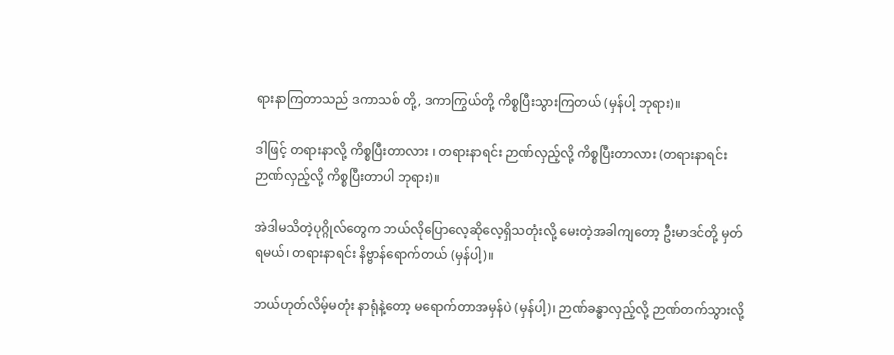ရားနာကြတာသည် ဒကာသစ် တို့, ဒကာကြွယ်တို့ ကိစ္စပြီးသွားကြတယ် (မှန်ပါ့ ဘုရား)။

ဒါဖြင့် တရားနာလို့ ကိစ္စပြီးတာလား ၊ တရားနာရင်း ဉာဏ်လှည့်လို့ ကိစ္စပြီးတာလား (တရားနာရင်း ဉာဏ်လှည့်လို့ ကိစ္စပြီးတာပါ ဘုရား)။

အဲဒါမသိတဲ့ပုဂ္ဂိုလ်တွေက ဘယ်လိုပြောလေ့ဆိုလေ့ရှိသတုံးလို့ မေးတဲ့အခါကျတော့ ဦးမာဒင်တို့ မှတ်ရမယ်၊ တရားနာရင်း နိဗ္ဗာန်ရောက်တယ် (မှန်ပါ့)။

ဘယ်ဟုတ်လိမ့်မတုံး နာရုံနဲ့တော့ မရောက်တာအမှန်ပဲ (မှန်ပါ့)၊ ဉာဏ်ခန္ဓာလှည့်လို့ ဉာဏ်တက်သွားလို့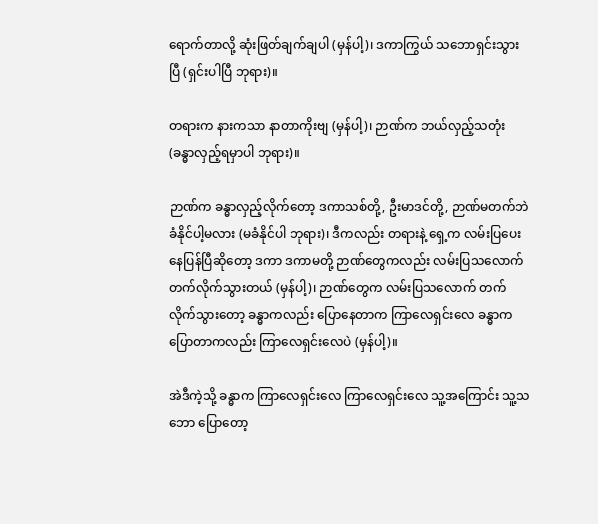ရောက်တာလို့ ဆုံးဖြတ်ချက်ချပါ (မှန်ပါ့)၊ ဒကာကြွယ် သဘောရှင်းသွားပြီ (ရှင်းပါပြီ ဘုရား)။

တရားက နားကသာ နာတာကိုးဗျ (မှန်ပါ့)၊ ဉာဏ်က ဘယ်လှည့်သတုံး (ခန္ဓာလှည့်ရမှာပါ ဘုရား)။

ဉာဏ်က ခန္ဓာလှည့်လိုက်တော့ ဒကာသစ်တို့, ဦးမာဒင်တို့, ဉာဏ်မတက်ဘဲ ခံနိုင်ပါ့မလား (မခံနိုင်ပါ ဘုရား)၊ ဒီကလည်း တရားနဲ့ ရှေ့က လမ်းပြပေးနေပြန်ပြီဆိုတော့ ဒကာ ဒကာမတို့ ဉာဏ်တွေကလည်း လမ်းပြသလောက် တက်လိုက်သွားတယ် (မှန်ပါ့)၊ ဉာဏ်တွေက လမ်းပြသလောက် တက်လိုက်သွားတော့ ခန္ဓာကလည်း ပြောနေတာက ကြာလေရှင်းလေ ခန္ဓာက ပြောတာကလည်း ကြာလေရှင်းလေပဲ (မှန်ပါ့)။

အဲဒီကဲ့သို့ ခန္ဓာက ကြာလေရှင်းလေ ကြာလေရှင်းလေ သူ့အကြောင်း သူ့သဘော ပြောတော့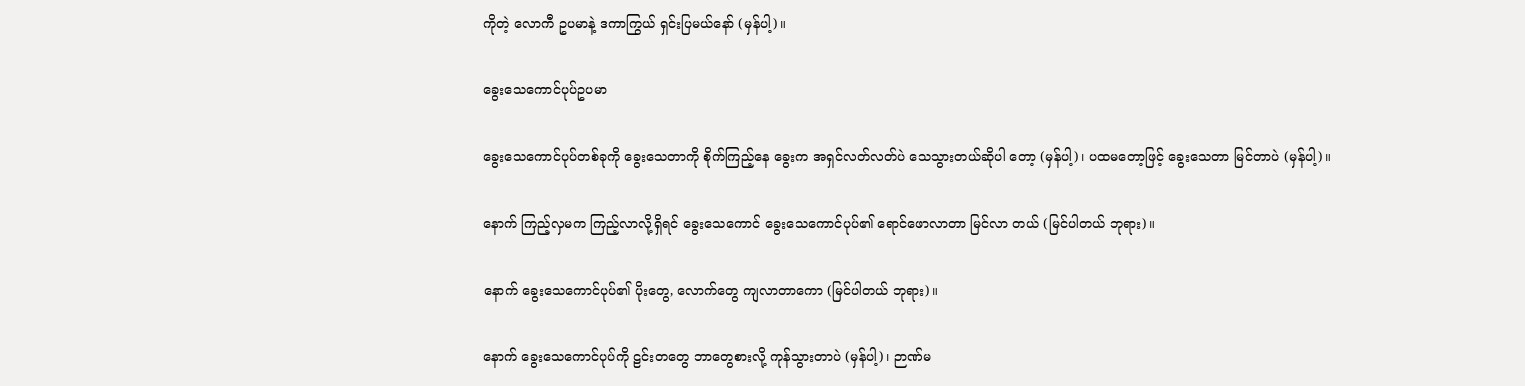ကိုတဲ့ လောကီ ဥပမာနဲ့ ဒကာကြွယ် ရှင်းပြမယ်နော် (မှန်ပါ့)။

ခွေးသေကောင်ပုပ်ဥပမာ

ခွေးသေကောင်ပုပ်တစ်ခုကို ခွေးသေတာကို စိုက်ကြည့်နေ ခွေးက အရှင်လတ်လတ်ပဲ သေသွားတယ်ဆိုပါ တော့ (မှန်ပါ့)၊ ပထမတော့ဖြင့် ခွေးသေတာ မြင်တာပဲ (မှန်ပါ့)။

နောက် ကြည့်လှမက ကြည့်လာလို့ရှိရင် ခွေးသေကောင် ခွေးသေကောင်ပုပ်၏ ရောင်ဖောလာတာ မြင်လာ တယ် (မြင်ပါတယ် ဘုရား)။

နောက် ခွေးသေကောင်ပုပ်၏ ပိုးတွေ, လောက်တွေ ကျလာတာကော (မြင်ပါတယ် ဘုရား)။

နောက် ခွေးသေကောင်ပုပ်ကို ဠင်းတတွေ ဘာတွေစားလို့ ကုန်သွားတာပဲ (မှန်ပါ့)၊ ဉာဏ်မ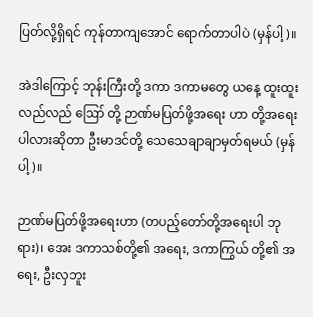ပြတ်လို့ရှိရင် ကုန်တာကျအောင် ရောက်တာပါပဲ (မှန်ပါ့)။

အဲဒါကြောင့် ဘုန်းကြီးတို့ ဒကာ ဒကာမတွေ ယနေ့ ထူးထူးလည်လည် ဪ တို့ ဉာဏ်မပြတ်ဖို့အရေး ဟာ တို့အရေးပါလားဆိုတာ ဦးမာဒင်တို့ သေသေချာချာမှတ်ရမယ် (မှန်ပါ့)။

ဉာဏ်မပြတ်ဖို့အရေးဟာ (တပည့်တော်တို့အရေးပါ ဘုရား)၊ အေး ဒကာသစ်တို့၏ အရေး, ဒကာကြွယ် တို့၏ အရေး, ဦးလှဘူး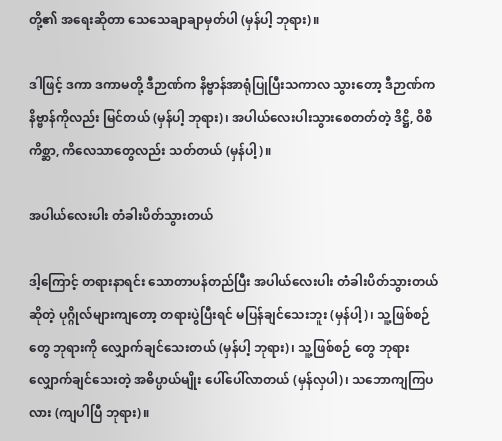တို့၏ အရေးဆိုတာ သေသေချာချာမှတ်ပါ (မှန်ပါ့ ဘုရား)။

ဒါဖြင့် ဒကာ ဒကာမတို့ ဒီဉာဏ်က နိဗ္ဗာန်အာရုံပြုပြီးသကာလ သွားတော့ ဒီဉာဏ်က နိဗ္ဗာန်ကိုလည်း မြင်တယ် (မှန်ပါ့ ဘုရား)၊ အပါယ်လေးပါးသွားစေတတ်တဲ့ ဒိဋ္ဌိ, ဝိစိကိစ္ဆာ, ကိလေသာတွေလည်း သတ်တယ် (မှန်ပါ့)။

အပါယ်လေးပါး တံခါးပိတ်သွားတယ်

ဒါ့ကြောင့် တရားနာရင်း သောတာပန်တည်ပြီး အပါယ်လေးပါး တံခါးပိတ်သွားတယ်ဆိုတဲ့ ပုဂ္ဂိုလ်များကျတော့ တရားပွဲပြီးရင် မပြန်ချင်သေးဘူး (မှန်ပါ့)၊ သူ့ဖြစ်စဉ်တွေ ဘုရားကို လျှောက်ချင်သေးတယ် (မှန်ပါ့ ဘုရား)၊ သူ့ဖြစ်စဉ် တွေ ဘုရားလျှောက်ချင်သေးတဲ့ အဓိပ္ပာယ်မျိုး ပေါ်ပေါ်လာတယ် (မှန်လှပါ)၊ သဘောကျကြပလား (ကျပါပြီ ဘုရား)။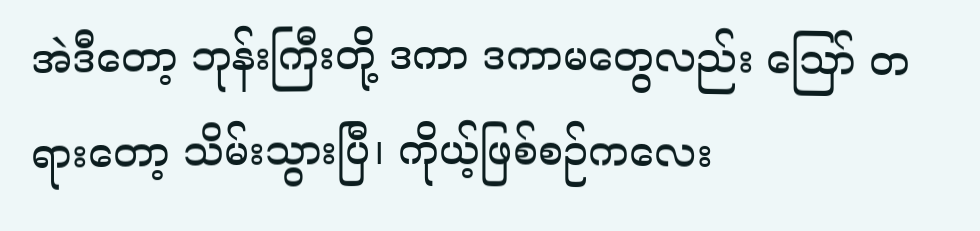အဲဒီတော့ ဘုန်းကြီးတို့ ဒကာ ဒကာမတွေလည်း ဪ တရားတော့ သိမ်းသွားပြီ၊ ကိုယ့်ဖြစ်စဉ်ကလေး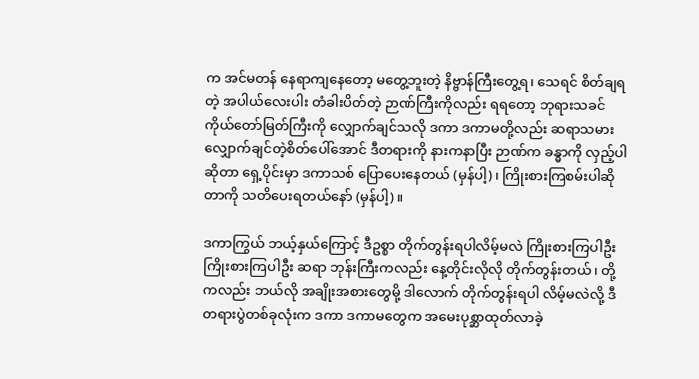က အင်မတန် နေရာကျနေတော့ မတွေ့ဘူးတဲ့ နိဗ္ဗာန်ကြီးတွေ့ရ၊ သေရင် စိတ်ချရတဲ့ အပါယ်လေးပါး တံခါးပိတ်တဲ့ ဉာဏ်ကြီးကိုလည်း ရရတော့ ဘုရားသခင်ကိုယ်တော်မြတ်ကြီးကို လျှောက်ချင်သလို ဒကာ ဒကာမတို့လည်း ဆရာသမား လျှောက်ချင်တဲ့စိတ်ပေါ်အောင် ဒီတရားကို နားကနာပြီး ဉာဏ်က ခန္ဓာကို လှည့်ပါဆိုတာ ရှေ့ပိုင်းမှာ ဒကာသစ် ပြောပေးနေတယ် (မှန်ပါ့)၊ ကြိုးစားကြစမ်းပါဆိုတာကို သတိပေးရတယ်နော် (မှန်ပါ့)။

ဒကာကြွယ် ဘယ့်နှယ်ကြောင့် ဒီဥစ္စာ တိုက်တွန်းရပါလိမ့်မလဲ ကြိုးစားကြပါဦး ကြိုးစားကြပါဦး ဆရာ ဘုန်းကြီးကလည်း နေ့တိုင်းလိုလို တိုက်တွန်းတယ်၊ တို့ကလည်း ဘယ်လို အချိုးအစားတွေမို့ ဒါလောက် တိုက်တွန်းရပါ လိမ့်မလဲလို့ ဒီတရားပွဲတစ်ခုလုံးက ဒကာ ဒကာမတွေက အမေးပုစ္ဆာထုတ်လာခဲ့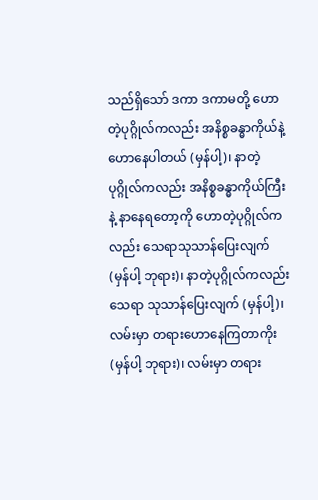သည်ရှိသော် ဒကာ ဒကာမတို့ ဟောတဲ့ပုဂ္ဂိုလ်ကလည်း အနိစ္စခန္ဓာကိုယ်နဲ့ ဟောနေပါတယ် (မှန်ပါ့)၊ နာတဲ့ပုဂ္ဂိုလ်ကလည်း အနိစ္စခန္ဓာကိုယ်ကြီးနဲ့ နာနေရတော့ကို ဟောတဲ့ပုဂ္ဂိုလ်ကလည်း သေရာသုသာန်ပြေးလျက် (မှန်ပါ့ ဘုရား)၊ နာတဲ့ပုဂ္ဂိုလ်ကလည်း သေရာ သုသာန်ပြေးလျက် (မှန်ပါ့)၊ လမ်းမှာ တရားဟောနေကြတာကိုး (မှန်ပါ့ ဘုရား)၊ လမ်းမှာ တရား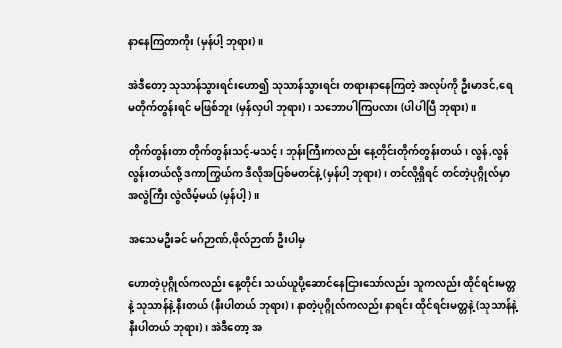နာနေကြတာကိုး (မှန်ပါ့ ဘုရား)။

အဲဒီတော့ သုသာန်သွားရင်းဟော၍ သုသာန်သွားရင်း တရားနာနေကြတဲ့ အလုပ်ကို ဦးမာဒင်,ရေ မတိုက်တွန်းရင် မဖြစ်ဘူး (မှန်လှပါ ဘုရား)၊ သဘောပါကြပလား (ပါပါပြီ ဘုရား)။

တိုက်တွန်းတာ တိုက်တွန်းသင့်-မသင့်၊ ဘုန်းကြီးကလည်း နေ့တိုင်းတိုက်တွန်းတယ်၊ လွန်,လွန်လွန်းတယ်လို့ ဒကာကြွယ်က ဒီလိုအပြစ်မတင်နဲ့ (မှန်ပါ့ ဘုရား)၊ တင်လို့ရှိရင် တင်တဲ့ပုဂ္ဂိုလ်မှာ အလွဲကြီး လွဲလိမ့်မယ် (မှန်ပါ့)။

အသေမဦးခင် မဂ်ဉာဏ်,ဖိုလ်ဉာဏ် ဦးပါမှ

ဟောတဲ့ပုဂ္ဂိုလ်ကလည်း နေ့တိုင်း သယ်ယူပို့ဆောင်နေငြားသော်လည်း သူကလည်း ထိုင်ရင်းမတ္တနဲ့ သုသာန်နဲ့ နီးတယ် (နီးပါတယ် ဘုရား)၊ နာတဲ့ပုဂ္ဂိုလ်ကလည်း နာရင်း ထိုင်ရင်းမတ္တနဲ့ (သုသာန်နဲ့နီးပါတယ် ဘုရား)၊ အဲဒီတော့ အ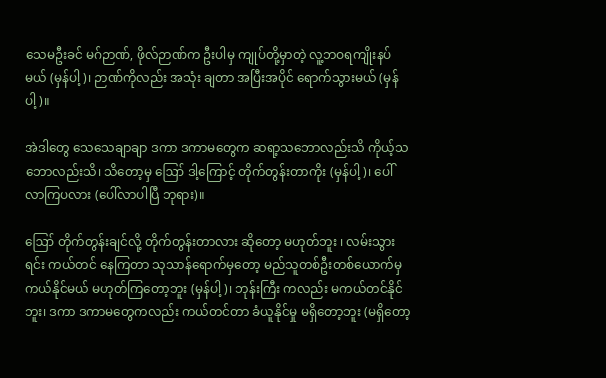သေမဦးခင် မဂ်ဉာဏ်, ဖိုလ်ဉာဏ်က ဦးပါမှ ကျုပ်တို့မှာတဲ့ လူ့ဘဝရကျိုးနပ်မယ် (မှန်ပါ့)၊ ဉာဏ်ကိုလည်း အသုံး ချတာ အပြီးအပိုင် ရောက်သွားမယ် (မှန်ပါ့)။

အဲဒါတွေ သေသေချာချာ ဒကာ ဒကာမတွေက ဆရာ့သဘောလည်းသိ ကိုယ့်သဘောလည်းသိ၊ သိတော့မှ ဪ ဒါ့ကြောင့် တိုက်တွန်းတာကိုး (မှန်ပါ့)၊ ပေါ်လာကြပလား (ပေါ်လာပါပြီ ဘုရား)။

ဪ တိုက်တွန်းချင်လို့ တိုက်တွန်းတာလား ဆိုတော့ မဟုတ်ဘူး ၊ လမ်းသွားရင်း ကယ်တင် နေကြတာ သုသာန်ရောက်မှတော့ မည်သူတစ်ဦးတစ်ယောက်မှ ကယ်နိုင်မယ် မဟုတ်ကြတော့ဘူး (မှန်ပါ့)၊ ဘုန်းကြီး ကလည်း မကယ်တင်နိုင်ဘူး၊ ဒကာ ဒကာမတွေကလည်း ကယ်တင်တာ ခံယူနိုင်မှု မရှိတော့ဘူး (မရှိတော့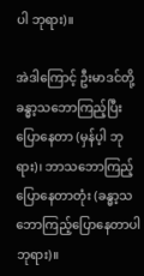ပါ ဘုရား)။

အဲဒါကြောင့် ဦးမာဒင်တို့ ခန္ဓာ့သဘောကြည့်ပြီး ပြောနေတာ (မှန်ပ့ါ ဘုရား)၊ ဘာသဘောကြည့်ပြောနေတာတုံး (ခန္ဓာ့သဘောကြည့်ပြောနေတာပါ ဘုရား)။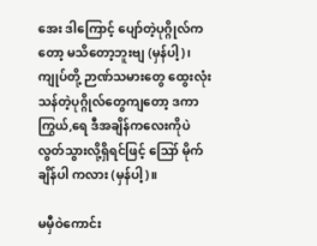အေး ဒါကြောင့် ပျော်တဲ့ပုဂ္ဂိုလ်ကတော့ မသိတော့ဘူးဗျ (မှန်ပါ့)၊ ကျုပ်တို့ ဉာဏ်သမားတွေ ထွေးလုံး သန်တဲ့ပုဂ္ဂိုလ်တွေကျတော့ ဒကာကြွယ်,ရေ ဒီအချိန်ကလေးကိုပဲ လွတ်သွားလို့ရှိရင်ဖြင့် ဪ မိုက်ချိန်ပါ ကလား (မှန်ပါ့)။

မမှီဝဲကောင်း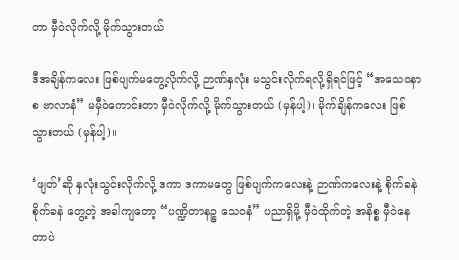တာ မှီဝဲလိုက်လို့ မိုက်သွားတယ်

ဒီအချိန်ကလေး ဖြစ်ပျက်မတွေ့လိုက်လို့ ဉာဏ်နှလုံး မသွင်းလိုက်ရလို့ရှိရင်ဖြင့် “အသေဝနာစ ဗာလာနံ” မမှီဝဲကောင်းတာ မှီဝဲလိုက်လို့ မိုက်သွားတယ် (မှန်ပါ့)၊ မိုက်ချိန်ကလေး ဖြစ်သွားတယ် (မှန်ပါ့)။

‘ဖျတ်’ဆို နှလုံးသွင်းလိုက်လို့ ဒကာ ဒကာမတွေ ဖြစ်ပျက်ကလေးနဲ့ ဉာဏ်ကလေးနဲ့ စိုက်ခနဲ စိုက်ခနဲ တွေ့တဲ့ အခါကျတော့ “ပဏ္ဍိတာနဉ္စ သေဝနံ” ပညာရှိမို့ မှီဝဲထိုက်တဲ့ အနိစ္စ မှီဝဲနေတာပဲ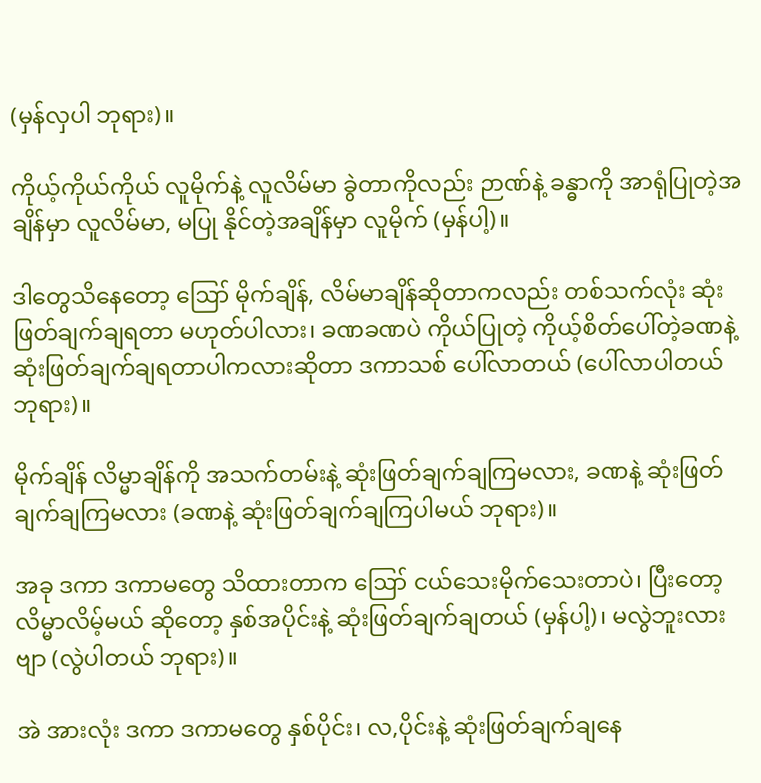(မှန်လှပါ ဘုရား)။

ကိုယ့်ကိုယ်ကိုယ် လူမိုက်နဲ့ လူလိမ်မာ ခွဲတာကိုလည်း ဉာဏ်နဲ့ ခန္ဓာကို အာရုံပြုတဲ့အချိန်မှာ လူလိမ်မာ, မပြု နိုင်တဲ့အချိန်မှာ လူမိုက် (မှန်ပါ့)။

ဒါတွေသိနေတော့ ဪ မိုက်ချိန်, လိမ်မာချိန်ဆိုတာကလည်း တစ်သက်လုံး ဆုံးဖြတ်ချက်ချရတာ မဟုတ်ပါလား၊ ခဏခဏပဲ ကိုယ်ပြုတဲ့ ကိုယ့်စိတ်ပေါ်တဲ့ခဏနဲ့ ဆုံးဖြတ်ချက်ချရတာပါကလားဆိုတာ ဒကာသစ် ပေါ်လာတယ် (ပေါ်လာပါတယ် ဘုရား)။

မိုက်ချိန် လိမ္မာချိန်ကို အသက်တမ်းနဲ့ ဆုံးဖြတ်ချက်ချကြမလား, ခဏနဲ့ ဆုံးဖြတ်ချက်ချကြမလား (ခဏနဲ့ ဆုံးဖြတ်ချက်ချကြပါမယ် ဘုရား)။

အခု ဒကာ ဒကာမတွေ သိထားတာက ဪ ငယ်သေးမိုက်သေးတာပဲ၊ ပြီးတော့ လိမ္မာလိမ့်မယ် ဆိုတော့ နှစ်အပိုင်းနဲ့ ဆုံးဖြတ်ချက်ချတယ် (မှန်ပါ့)၊ မလွဲဘူးလားဗျာ (လွဲပါတယ် ဘုရား)။

အဲ အားလုံး ဒကာ ဒကာမတွေ နှစ်ပိုင်း၊ လ,ပိုင်းနဲ့ ဆုံးဖြတ်ချက်ချနေ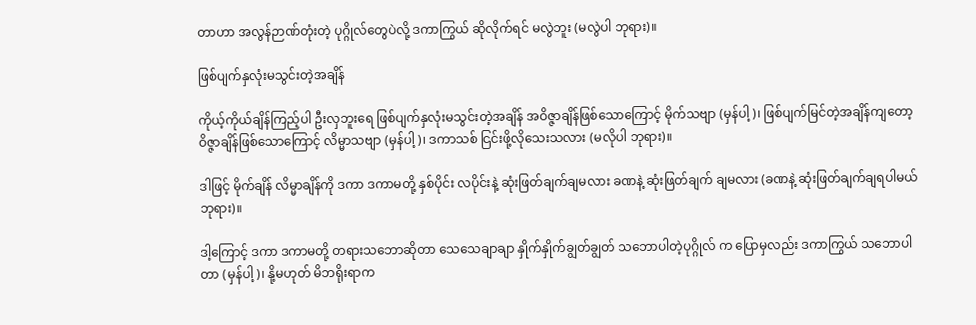တာဟာ အလွန်ဉာဏ်တုံးတဲ့ ပုဂ္ဂိုလ်တွေပဲလို့ ဒကာကြွယ် ဆိုလိုက်ရင် မလွဲဘူး (မလွဲပါ ဘုရား)။

ဖြစ်ပျက်နှလုံးမသွင်းတဲ့အချိန်

ကိုယ့်ကိုယ်ချိန်ကြည့်ပါ ဦးလှဘူးရေ ဖြစ်ပျက်နှလုံးမသွင်းတဲ့အချိန် အဝိဇ္ဇာချိန်ဖြစ်သောကြောင့် မိုက်သဗျာ (မှန်ပါ့)၊ ဖြစ်ပျက်မြင်တဲ့အချိန်ကျတော့ ဝိဇ္ဇာချိန်ဖြစ်သောကြောင့် လိမ္မာသဗျာ (မှန်ပါ့)၊ ဒကာသစ် ငြင်းဖို့လိုသေးသလား (မလိုပါ ဘုရား)။

ဒါဖြင့် မိုက်ချိန် လိမ္မာချိန်ကို ဒကာ ဒကာမတို့ နှစ်ပိုင်း လပိုင်းနဲ့ ဆုံးဖြတ်ချက်ချမလား ခဏနဲ့ ဆုံးဖြတ်ချက် ချမလား (ခဏနဲ့ ဆုံးဖြတ်ချက်ချရပါမယ် ဘုရား)။

ဒါ့ကြောင့် ဒကာ ဒကာမတို့ တရားသဘောဆိုတာ သေသေချာချာ နှိုက်နှိုက်ချွတ်ချွတ် သဘောပါတဲ့ပုဂ္ဂိုလ် က ပြောမှလည်း ဒကာကြွယ် သဘောပါတာ (မှန်ပါ့)၊ နို့မဟုတ် မိဘရိုးရာက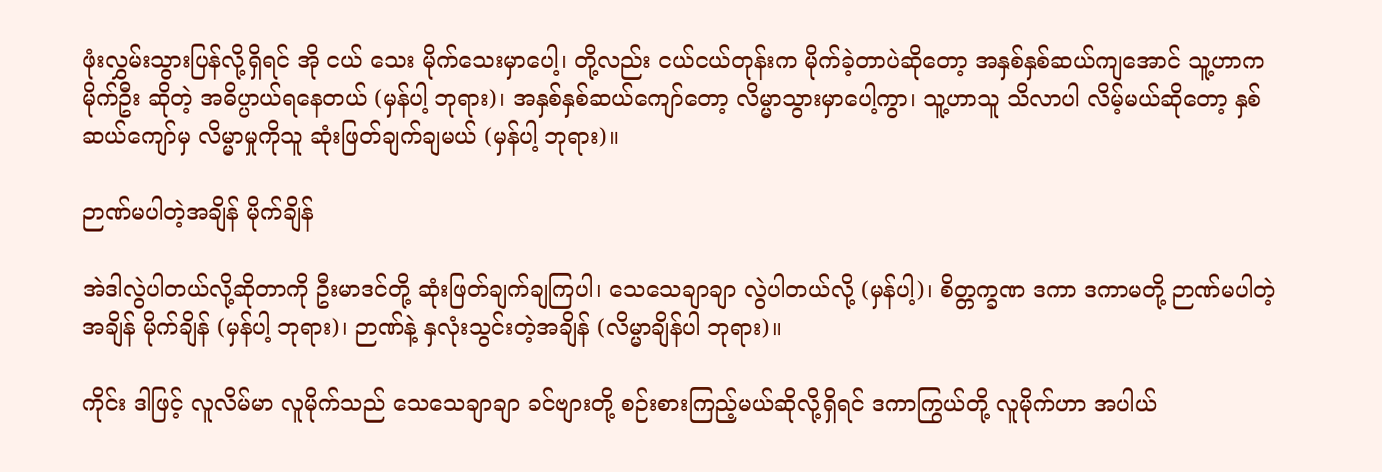ဖုံးလွှမ်းသွားပြန်လို့ရှိရင် အို ငယ် သေး မိုက်သေးမှာပေါ့၊ တို့လည်း ငယ်ငယ်တုန်းက မိုက်ခဲ့တာပဲဆိုတော့ အနှစ်နှစ်ဆယ်ကျအောင် သူ့ဟာက မိုက်ဦး ဆိုတဲ့ အဓိပ္ပာယ်ရနေတယ် (မှန်ပါ့ ဘုရား)၊ အနှစ်နှစ်ဆယ်ကျော်တော့ လိမ္မာသွားမှာပေါ့ကွာ၊ သူ့ဟာသူ သိလာပါ လိမ့်မယ်ဆိုတော့ နှစ်ဆယ်ကျော်မှ လိမ္မာမှုကိုသူ ဆုံးဖြတ်ချက်ချမယ် (မှန်ပါ့ ဘုရား)။

ဉာဏ်မပါတဲ့အချိန် မိုက်ချိန်

အဲဒါလွဲပါတယ်လို့ဆိုတာကို ဦးမာဒင်တို့ ဆုံးဖြတ်ချက်ချကြပါ၊ သေသေချာချာ လွဲပါတယ်လို့ (မှန်ပါ့)၊ စိတ္တက္ခဏ ဒကာ ဒကာမတို့ ဉာဏ်မပါတဲ့အချိန် မိုက်ချိန် (မှန်ပါ့ ဘုရား)၊ ဉာဏ်နဲ့ နှလုံးသွင်းတဲ့အချိန် (လိမ္မာချိန်ပါ ဘုရား)။

ကိုင်း ဒါဖြင့် လူလိမ်မာ လူမိုက်သည် သေသေချာချာ ခင်ဗျားတို့ စဉ်းစားကြည့်မယ်ဆိုလို့ရှိရင် ဒကာကြွယ်တို့ လူမိုက်ဟာ အပါယ်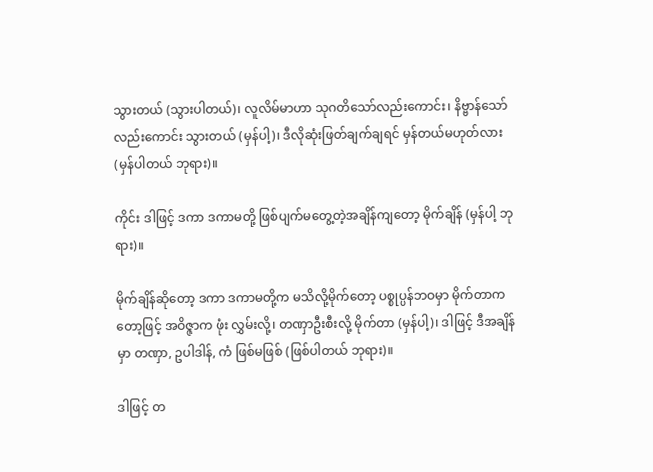သွားတယ် (သွားပါတယ်)၊ လူလိမ်မာဟာ သုဂတိသော်လည်းကောင်း၊ နိဗ္ဗာန်သော် လည်းကောင်း သွားတယ် (မှန်ပါ့)၊ ဒီလိုဆုံးဖြတ်ချက်ချရင် မှန်တယ်မဟုတ်လား (မှန်ပါတယ် ဘုရား)။

ကိုင်း ဒါဖြင့် ဒကာ ဒကာမတို့ ဖြစ်ပျက်မတွေ့တဲ့အချိန်ကျတော့ မိုက်ချိန် (မှန်ပါ့ ဘုရား)။

မိုက်ချိန်ဆိုတော့ ဒကာ ဒကာမတို့က မသိလို့မိုက်တော့ ပစ္စုပ္ပန်ဘဝမှာ မိုက်တာကတော့ဖြင့် အဝိဇ္ဇာက ဖုံး လွှမ်းလို့၊ တဏှာဦးစီးလို့ မိုက်တာ (မှန်ပါ့)၊ ဒါဖြင့် ဒီအချိန်မှာ တဏှာ, ဥပါဒါန်, ကံ ဖြစ်မဖြစ် (ဖြစ်ပါတယ် ဘုရား)။

ဒါဖြင့် တ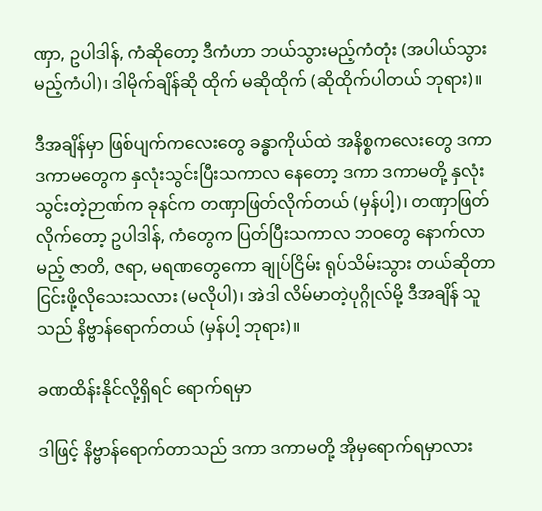ဏှာ, ဥပါဒါန်, ကံဆိုတော့ ဒီကံဟာ ဘယ်သွားမည့်ကံတုံး (အပါယ်သွားမည့်ကံပါ)၊ ဒါမိုက်ချိန်ဆို ထိုက် မဆိုထိုက် (ဆိုထိုက်ပါတယ် ဘုရား)။

ဒီအချိန်မှာ ဖြစ်ပျက်ကလေးတွေ ခန္ဓာကိုယ်ထဲ အနိစ္စကလေးတွေ ဒကာ ဒကာမတွေက နှလုံးသွင်းပြီးသကာလ နေတော့ ဒကာ ဒကာမတို့ နှလုံးသွင်းတဲ့ဉာဏ်က ခုနင်က တဏှာဖြတ်လိုက်တယ် (မှန်ပါ့)၊ တဏှာဖြတ်လိုက်တော့ ဥပါဒါန်, ကံတွေက ပြတ်ပြီးသကာလ ဘဝတွေ နောက်လာမည့် ဇာတိ, ဇရာ, မရဏတွေကော ချုပ်ငြိမ်း ရုပ်သိမ်းသွား တယ်ဆိုတာ ငြင်းဖို့လိုသေးသလား (မလိုပါ)၊ အဲဒါ လိမ်မာတဲ့ပုဂ္ဂိုလ်မို့ ဒီအချိန် သူသည် နိဗ္ဗာန်ရောက်တယ် (မှန်ပါ့ ဘုရား)။

ခဏထိန်းနိုင်လို့ရှိရင် ရောက်ရမှာ

ဒါဖြင့် နိဗ္ဗာန်ရောက်တာသည် ဒကာ ဒကာမတို့ အိုမှရောက်ရမှာလား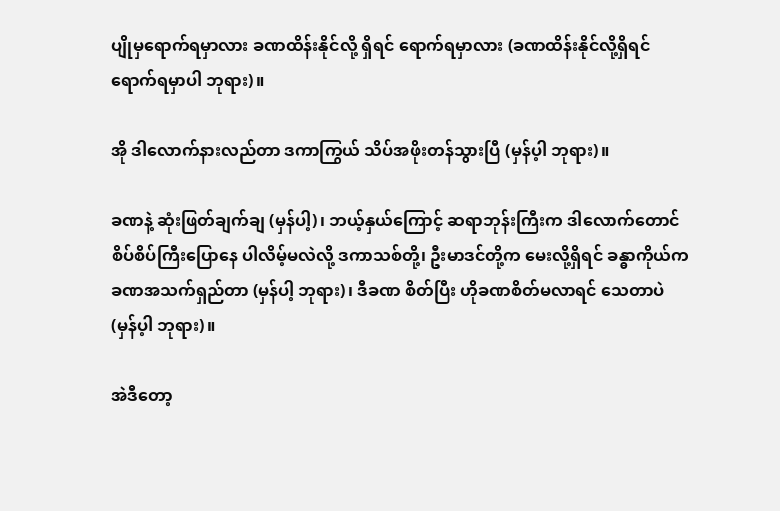ပျိုမှရောက်ရမှာလား ခဏထိန်းနိုင်လို့ ရှိရင် ရောက်ရမှာလား (ခဏထိန်းနိုင်လို့ရှိရင် ရောက်ရမှာပါ ဘုရား)။

အို ဒါလောက်နားလည်တာ ဒကာကြွယ် သိပ်အဖိုးတန်သွားပြီ (မှန်ပ့ါ ဘုရား)။

ခဏနဲ့ ဆုံးဖြတ်ချက်ချ (မှန်ပါ့)၊ ဘယ့်နှယ်ကြောင့် ဆရာဘုန်းကြီးက ဒါလောက်တောင် စိပ်စိပ်ကြီးပြောနေ ပါလိမ့်မလဲလို့ ဒကာသစ်တို့၊ ဦးမာဒင်တို့က မေးလို့ရှိရင် ခန္ဓာကိုယ်က ခဏအသက်ရှည်တာ (မှန်ပါ့ ဘုရား)၊ ဒီခဏ စိတ်ပြီး ဟိုခဏစိတ်မလာရင် သေတာပဲ (မှန်ပ့ါ ဘုရား)။

အဲဒီတော့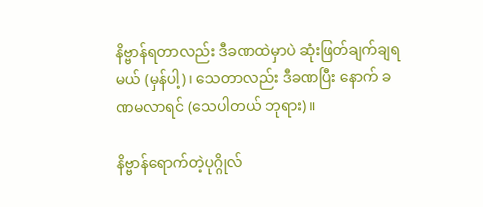နိဗ္ဗာန်ရတာလည်း ဒီခဏထဲမှာပဲ ဆုံးဖြတ်ချက်ချရမယ် (မှန်ပါ့)၊ သေတာလည်း ဒီခဏပြီး နောက် ခဏမလာရင် (သေပါတယ် ဘုရား)။

နိဗ္ဗာန်ရောက်တဲ့ပုဂ္ဂိုလ်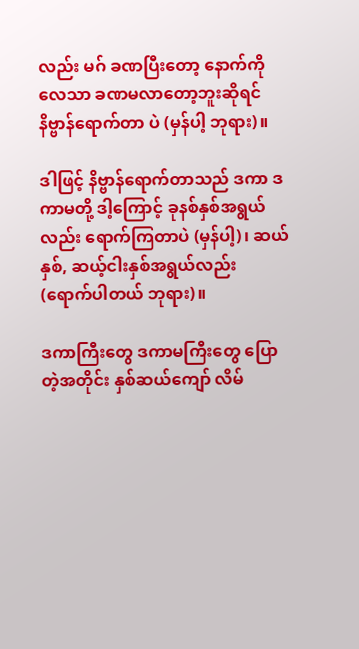လည်း မဂ် ခဏပြီးတော့ နောက်ကိုလေသာ ခဏမလာတော့ဘူးဆိုရင် နိဗ္ဗာန်ရောက်တာ ပဲ (မှန်ပါ့ ဘုရား)။

ဒါဖြင့် နိဗ္ဗာန်ရောက်တာသည် ဒကာ ဒကာမတို့ ဒါ့ကြောင့် ခုနစ်နှစ်အရွယ်လည်း ရောက်ကြတာပဲ (မှန်ပါ့)၊ ဆယ်နှစ်, ဆယ့်ငါးနှစ်အရွယ်လည်း (ရောက်ပါတယ် ဘုရား)။

ဒကာကြီးတွေ ဒကာမကြီးတွေ ပြောတဲ့အတိုင်း နှစ်ဆယ်ကျော် လိမ်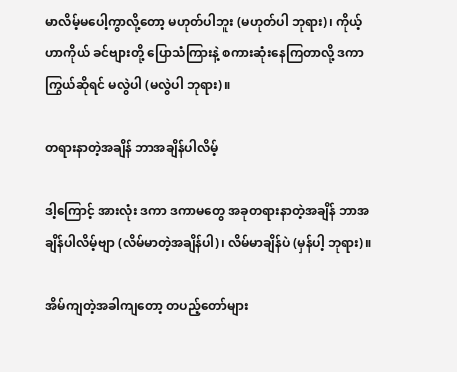မာလိမ့်မပေါ့ကွာလို့တော့ မဟုတ်ပါဘူး (မဟုတ်ပါ ဘုရား)၊ ကိုယ့်ဟာကိုယ် ခင်ဗျားတို့ ပြောသံကြားနဲ့ စကားဆုံးနေကြတာလို့ ဒကာကြွယ်ဆိုရင် မလွဲပါ (မလွဲပါ ဘုရား)။

တရားနာတဲ့အချိန် ဘာအချိန်ပါလိမ့်

ဒါ့ကြောင့် အားလုံး ဒကာ ဒကာမတွေ အခုတရားနာတဲ့အချိန် ဘာအချိန်ပါလိမ့်ဗျာ (လိမ်မာတဲ့အချိန်ပါ)၊ လိမ်မာချိန်ပဲ (မှန်ပါ့ ဘုရား)။

အိမ်ကျတဲ့အခါကျတော့ တပည့်တော်များ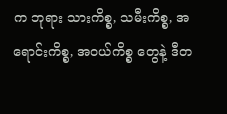က ဘုရား သားကိစ္စ, သမီးကိစ္စ, အရောင်းကိစ္စ, အဝယ်ကိစ္စ တွေနဲ့ ဒီတ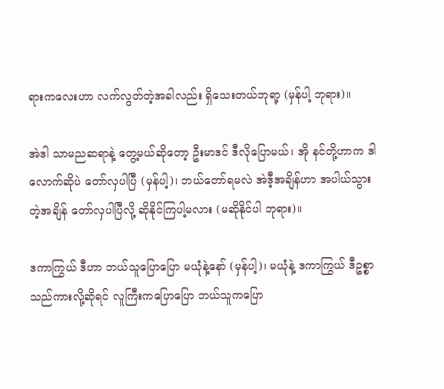ရားကလေးဟာ လက်လွတ်တဲ့အခါလည်း ရှိသေးတယ်ဘုရာ့ (မှန်ပါ့ ဘုရား)။

အဲဒါ သာမညဆရာနဲ့ တွေ့မယ်ဆိုတော့ ဦးမာဒင် ဒီလိုပြောမယ်၊ အို နင်တို့ဟာက ဒါလောက်ဆိုပဲ တော်လှပါပြီ (မှန်ပါ့)၊ ဘယ်တော်ရမလဲ အဲဒီ့အချိန်ဟာ အပါယ်သွားတဲ့အချိန် တော်လှပါပြီလို့ ဆိုနိုင်ကြပါ့မလား (မဆိုနိုင်ပါ ဘုရား)။

ဒကာကြွယ် ဒီဟာ ဘယ်သူပြောပြော မယုံနဲ့နော် (မှန်ပါ့)၊ မယုံနဲ့ ဒကာကြွယ် ဒီဥစ္စာသည်ကားလို့ဆိုရင် လူကြီးကပြောပြော ဘယ်သူကပြော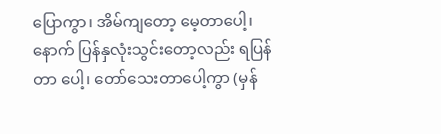ပြောကွာ၊ အိမ်ကျတော့ မေ့တာပေါ့၊ နောက် ပြန်နှလုံးသွင်းတော့လည်း ရပြန်တာ ပေါ့၊ တော်သေးတာပေါ့ကွာ (မှန်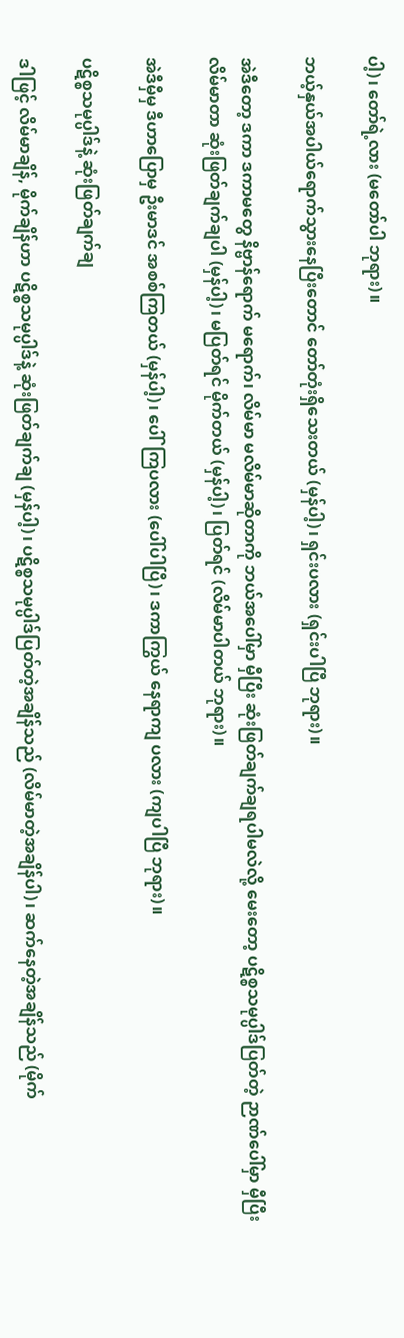ပါ့)၊ တော်ရဲ့လား (မတော်ပါ ဘုရား)။

ဘယ့်နှယ်အပါယ်ရောက်သွားနေပြီးတောင် တော်တုံးရှိသေးတယ် (မှန်ပါ့)၊ ရှင်းပလား (ရှင်းပါပြီ ဘုရား)။

အဲဒီတော့ ဒကာ ဒကာမတွေ နိဗ္ဗာန်ရောက် မရောက်၊ လိမ်မာ မလိမ်မာဆိုတာကို ဘယ်အပေါ်မှာ မှီပြီး ဆုံးဖြတ်ချက်ချရပါမလဲလို့ မေးတော့ ပဋိစ္စသမုပ္ပါဒ်ပြတ်တဲ့ ဉာဏ်ပေါ်မှာ မှီပြီး လိမ်မာတာ ဆုံးဖြတ်ချက်ချပါ (မှန်ပါ့)၊ မပြတ်ရင် မိုက်တယ် (မှန်ပါ့)၊ ပြတ်ရင် (လိမ်မာပါတယ် ဘုရား)။

အဲဒီမှီမှ ဒီဟာပြောမှ ဦးမာဒင် အစစ်ကြတယ် (မှန်ပါ့)၊ ပေါ်ကြပလား (ပေါ်ပါပြီ)၊ ဒကာကြွယ် နေရာကျ ပလား (ကျပါပြီ ဘုရား)။

ပဋိစ္စသမုပ္ပါဒ်နဲ့ ဆုံးဖြတ်ချက်ချ

ဒါဖြင့် လိမ်မာချိန်, မိုက်ချိန်ဟာ ပဋိစ္စသမုပ္ပါဒ်နဲ့ ဆုံးဖြတ်ချက်ချ (မှန်ပါ့)၊ ပဋိစ္စသမုပ္ပါဒ်ပြတ်တဲ့အချိန်သည် (လိမ်မာတဲ့အချိန်ပါ)၊ ဆက်နေတဲ့အချိန်သည် (မိုက်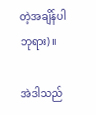တဲ့အချိန်ပါ ဘုရား)။

အဲဒါသည်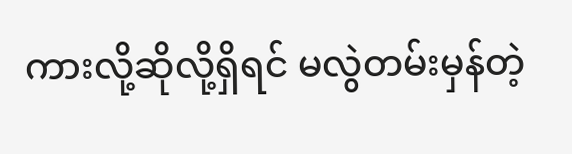ကားလို့ဆိုလို့ရှိရင် မလွဲတမ်းမှန်တဲ့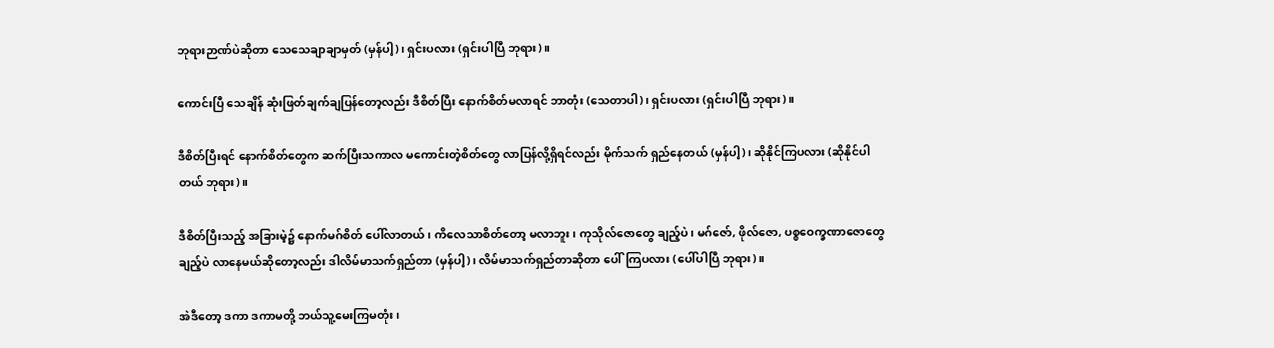ဘုရားဉာဏ်ပဲဆိုတာ သေသေချာချာမှတ် (မှန်ပါ့)၊ ရှင်းပလား (ရှင်းပါပြီ ဘုရား)။

ကောင်းပြီ သေချိန် ဆုံးဖြတ်ချက်ချပြန်တော့လည်း ဒီစိတ်ပြီး နောက်စိတ်မလာရင် ဘာတုံး (သေတာပါ)၊ ရှင်းပလား (ရှင်းပါပြီ ဘုရား)။

ဒီစိတ်ပြီးရင် နောက်စိတ်တွေက ဆက်ပြီးသကာလ မကောင်းတဲ့စိတ်တွေ လာပြန်လို့ရှိရင်လည်း မိုက်သက် ရှည်နေတယ် (မှန်ပါ့)၊ ဆိုနိုင်ကြပလား (ဆိုနိုင်ပါတယ် ဘုရား)။

ဒီစိတ်ပြီးသည့် အခြားမဲ့၌ နောက်မဂ်စိတ် ပေါ်လာတယ်၊ ကိလေသာစိတ်တော့ မလာဘူး၊ ကုသိုလ်ဇောတွေ ချည့်ပဲ၊ မဂ်ဇော်, ဖိုလ်ဇော, ပစ္စဝေက္ခဏာဇောတွေချည့်ပဲ လာနေမယ်ဆိုတော့လည်း ဒါလိမ်မာသက်ရှည်တာ (မှန်ပါ့)၊ လိမ်မာသက်ရှည်တာဆိုတာ ပေါ်ကြပလား (ပေါ်ပါပြီ ဘုရား)။

အဲဒီတော့ ဒကာ ဒကာမတို့ ဘယ်သူ့မေးကြမတုံး၊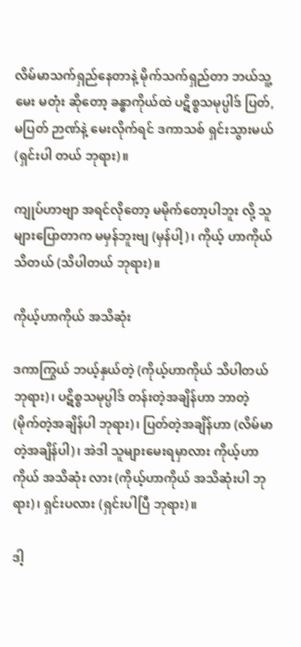လိမ်မာသက်ရှည်နေတာနဲ့ မိုက်သက်ရှည်တာ ဘယ်သူ့မေး မတုံး ဆိုတော့ ခန္ဓာကိုယ်ထဲ ပဋိစ္စသမုပ္ပါဒ် ပြတ်, မပြတ် ဉာဏ်နဲ့ မေးလိုက်ရင် ဒကာသစ် ရှင်းသွားမယ် (ရှင်းပါ တယ် ဘုရား)။

ကျုပ်ဟာဗျာ အရင်လိုတော့ မမိုက်တော့ပါဘူး လို့ သူများပြောတာက မမှန်ဘူးဗျ (မှန်ပါ့)၊ ကိုယ့် ဟာကိုယ် သိတယ် (သိပါတယ် ဘုရား)။

ကိုယ့်ဟာကိုယ် အသိဆုံး

ဒကာကြွယ် ဘယ့်နှယ်တဲ့ (ကိုယ့်ဟာကိုယ် သိပါတယ် ဘုရား)၊ ပဋိစ္စသမုပ္ပါဒ် တန်းတဲ့အချိန်ဟာ ဘာတဲ့ (မိုက်တဲ့အချိန်ပါ ဘုရား)၊ ပြတ်တဲ့အချိန်ဟာ (လိမ်မာတဲ့အချိန်ပါ)၊ အဲဒါ သူများမေးရမှာလား ကိုယ့်ဟာကိုယ် အသိဆုံး လား (ကိုယ့်ဟာကိုယ် အသိဆုံးပါ ဘုရား)၊ ရှင်းပလား (ရှင်းပါပြီ ဘုရား)။

ဒါ့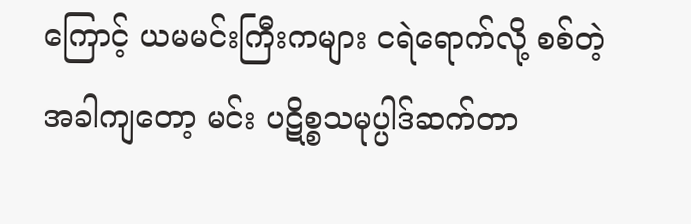ကြောင့် ယမမင်းကြီးကများ ငရဲရောက်လို့ စစ်တဲ့အခါကျတော့ မင်း ပဋိစ္စသမုပ္ပါဒ်ဆက်တာ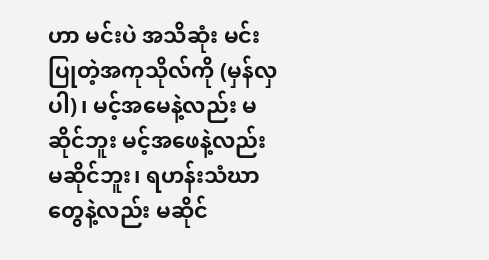ဟာ မင်းပဲ အသိဆုံး မင်းပြုတဲ့အကုသိုလ်ကို (မှန်လှပါ)၊ မင့်အမေနဲ့လည်း မဆိုင်ဘူး မင့်အဖေနဲ့လည်း မဆိုင်ဘူး၊ ရဟန်းသံဃာတွေနဲ့လည်း မဆိုင်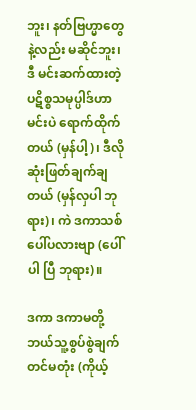ဘူး၊ နတ်ဗြဟ္မာတွေနဲ့လည်း မဆိုင်ဘူး၊ ဒီ မင်းဆက်ထားတဲ့ ပဋိစ္စသမုပ္ပါဒ်ဟာ မင်းပဲ ရောက်ထိုက်တယ် (မှန်ပါ့)၊ ဒီလိုဆုံးဖြတ်ချက်ချတယ် (မှန်လှပါ ဘုရား)၊ ကဲ ဒကာသစ် ပေါ်ပလားဗျာ (ပေါ်ပါ ပြီ ဘုရား)။

ဒကာ ဒကာမတို့ ဘယ်သူ့စွပ်စွဲချက်တင်မတုံး (ကိုယ့်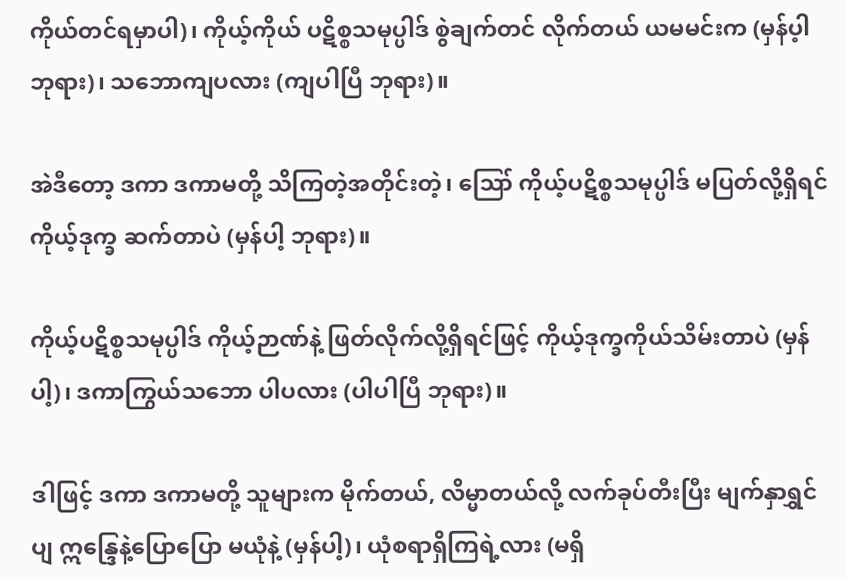ကိုယ်တင်ရမှာပါ)၊ ကိုယ့်ကိုယ် ပဋိစ္စသမုပ္ပါဒ် စွဲချက်တင် လိုက်တယ် ယမမင်းက (မှန်ပ့ါ ဘုရား)၊ သဘောကျပလား (ကျပါပြီ ဘုရား)။

အဲဒီတော့ ဒကာ ဒကာမတို့ သိကြတဲ့အတိုင်းတဲ့၊ ဪ ကိုယ့်ပဋိစ္စသမုပ္ပါဒ် မပြတ်လို့ရှိရင် ကိုယ့်ဒုက္ခ ဆက်တာပဲ (မှန်ပါ့ ဘုရား)။

ကိုယ့်ပဋိစ္စသမုပ္ပါဒ် ကိုယ့်ဉာဏ်နဲ့ ဖြတ်လိုက်လို့ရှိရင်ဖြင့် ကိုယ့်ဒုက္ခကိုယ်သိမ်းတာပဲ (မှန်ပါ့)၊ ဒကာကြွယ်သဘော ပါပလား (ပါပါပြီ ဘုရား)။

ဒါဖြင့် ဒကာ ဒကာမတို့ သူများက မိုက်တယ်, လိမ္မာတယ်လို့ လက်ခုပ်တီးပြီး မျက်နှာရွှင်ပျ ဣန္ဒြေနဲ့ပြောပြော မယုံနဲ့ (မှန်ပါ့)၊ ယုံစရာရှိကြရဲ့လား (မရှိ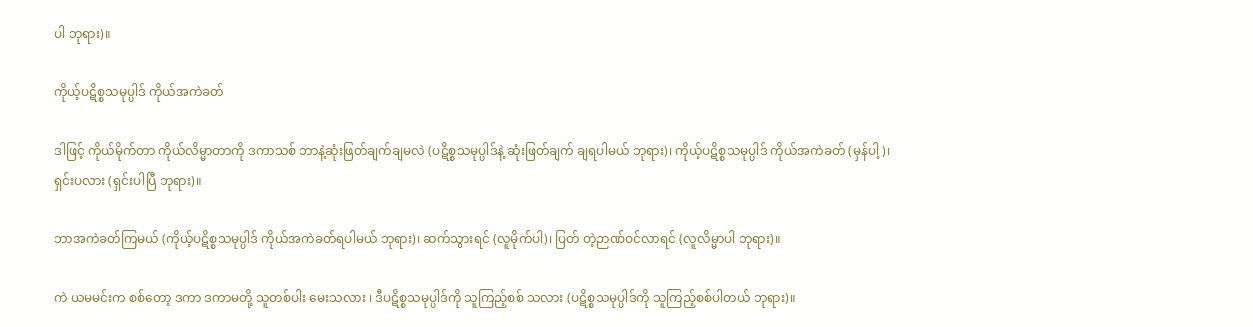ပါ ဘုရား)။

ကိုယ့်ပဋိစ္စသမုပ္ပါဒ် ကိုယ်အကဲခတ်

ဒါဖြင့် ကိုယ်မိုက်တာ ကိုယ်လိမ္မာတာကို ဒကာသစ် ဘာနဲ့ဆုံးဖြတ်ချက်ချမလဲ (ပဋိစ္စသမုပ္ပါဒ်နဲ့ ဆုံးဖြတ်ချက် ချရပါမယ် ဘုရား)၊ ကိုယ့်ပဋိစ္စသမုပ္ပါဒ် ကိုယ်အကဲခတ် (မှန်ပါ့)၊ ရှင်းပလား (ရှင်းပါပြီ ဘုရား)။

ဘာအကဲခတ်ကြမယ် (ကိုယ့်ပဋိစ္စသမုပ္ပါဒ် ကိုယ်အကဲခတ်ရပါမယ် ဘုရား)၊ ဆက်သွားရင် (လူမိုက်ပါ)၊ ပြတ် တဲ့ဉာဏ်ဝင်လာရင် (လူလိမ္မာပါ ဘုရား)။

ကဲ ယမမင်းက စစ်တော့ ဒကာ ဒကာမတို့ သူတစ်ပါး မေးသလား ၊ ဒီပဋိစ္စသမုပ္ပါဒ်ကို သူကြည့်စစ် သလား (ပဋိစ္စသမုပ္ပါဒ်ကို သူကြည့်စစ်ပါတယ် ဘုရား)။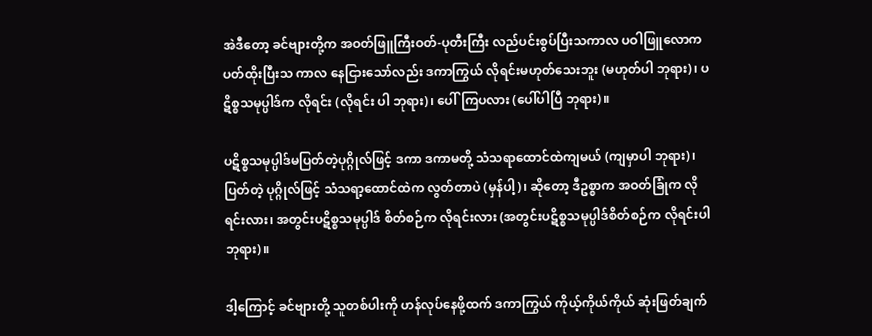အဲဒီတော့ ခင်ဗျားတို့က အဝတ်ဖြူကြီးဝတ်-ပုတီးကြီး လည်ပင်းစွပ်ပြီးသကာလ ပဝါဖြူလောကပတ်ထိုးပြီးသ ကာလ နေငြားသော်လည်း ဒကာကြွယ် လိုရင်းမဟုတ်သေးဘူး (မဟုတ်ပါ ဘုရား)၊ ပဋိစ္စသမုပ္ပါဒ်က လိုရင်း (လိုရင်း ပါ ဘုရား)၊ ပေါ်ကြပလား (ပေါ်ပါပြီ ဘုရား)။

ပဋိစ္စသမုပ္ပါဒ်မပြတ်တဲ့ပုဂ္ဂိုလ်ဖြင့် ဒကာ ဒကာမတို့ သံသရာထောင်ထဲကျမယ် (ကျမှာပါ ဘုရား)၊ ပြတ်တဲ့ ပုဂ္ဂိုလ်ဖြင့် သံသရာ့ထောင်ထဲက လွတ်တာပဲ (မှန်ပါ့)၊ ဆိုတော့ ဒီဥစ္စာက အဝတ်ခြုံက လိုရင်းလား၊ အတွင်းပဋိစ္စသမုပ္ပါဒ် စိတ်စဉ်က လိုရင်းလား (အတွင်းပဋိစ္စသမုပ္ပါဒ်စိတ်စဉ်က လိုရင်းပါ ဘုရား)။

ဒါ့ကြောင့် ခင်ဗျားတို့ သူတစ်ပါးကို ဟန်လုပ်နေဖို့ထက် ဒကာကြွယ် ကိုယ့်ကိုယ်ကိုယ် ဆုံးဖြတ်ချက်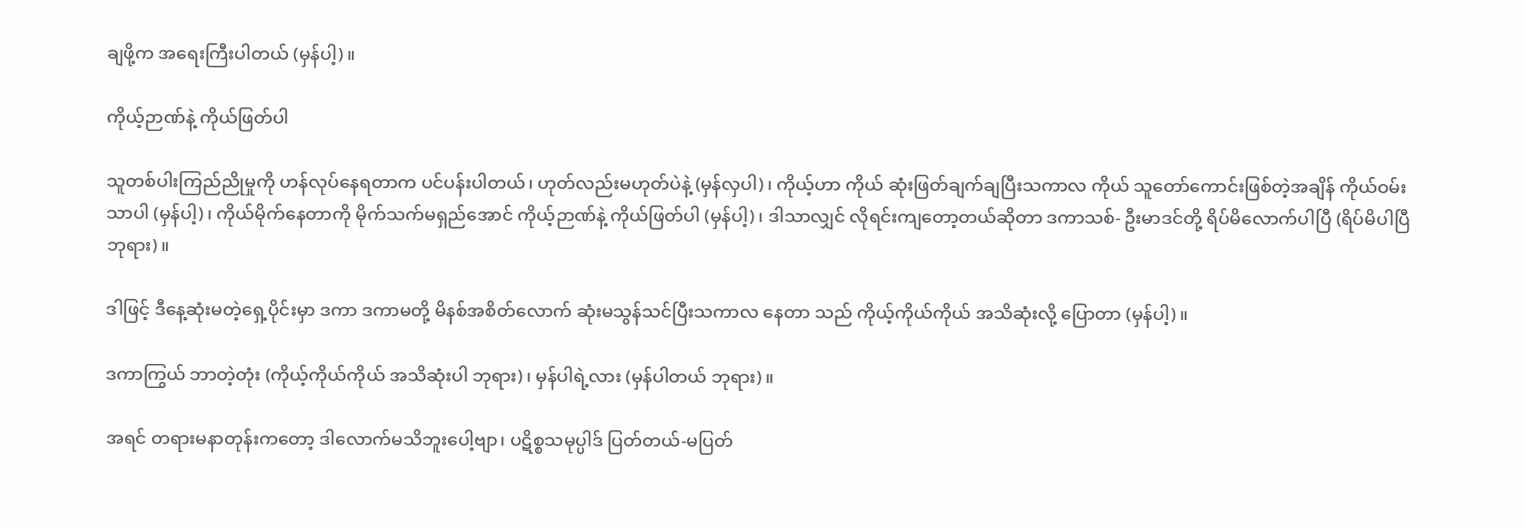ချဖို့က အရေးကြီးပါတယ် (မှန်ပါ့)။

ကိုယ့်ဉာဏ်နဲ့ ကိုယ်ဖြတ်ပါ

သူတစ်ပါးကြည်ညိုမှုကို ဟန်လုပ်နေရတာက ပင်ပန်းပါတယ်၊ ဟုတ်လည်းမဟုတ်ပဲနဲ့ (မှန်လှပါ)၊ ကိုယ့်ဟာ ကိုယ် ဆုံးဖြတ်ချက်ချပြီးသကာလ ကိုယ် သူတော်ကောင်းဖြစ်တဲ့အချိန် ကိုယ်ဝမ်းသာပါ (မှန်ပါ့)၊ ကိုယ်မိုက်နေတာကို မိုက်သက်မရှည်အောင် ကိုယ့်ဉာဏ်နဲ့ ကိုယ်ဖြတ်ပါ (မှန်ပါ့)၊ ဒါသာလျှင် လိုရင်းကျတော့တယ်ဆိုတာ ဒကာသစ်- ဦးမာဒင်တို့ ရိပ်မိလောက်ပါပြီ (ရိပ်မိပါပြီ ဘုရား)။

ဒါဖြင့် ဒီနေ့ဆုံးမတဲ့ရှေ့ပိုင်းမှာ ဒကာ ဒကာမတို့ မိနစ်အစိတ်လောက် ဆုံးမသွန်သင်ပြီးသကာလ နေတာ သည် ကိုယ့်ကိုယ်ကိုယ် အသိဆုံးလို့ ပြောတာ (မှန်ပါ့)။

ဒကာကြွယ် ဘာတဲ့တုံး (ကိုယ့်ကိုယ်ကိုယ် အသိဆုံးပါ ဘုရား)၊ မှန်ပါရဲ့လား (မှန်ပါတယ် ဘုရား)။

အရင် တရားမနာတုန်းကတော့ ဒါလောက်မသိဘူးပေါ့ဗျာ၊ ပဋိစ္စသမုပ္ပါဒ် ပြတ်တယ်-မပြတ်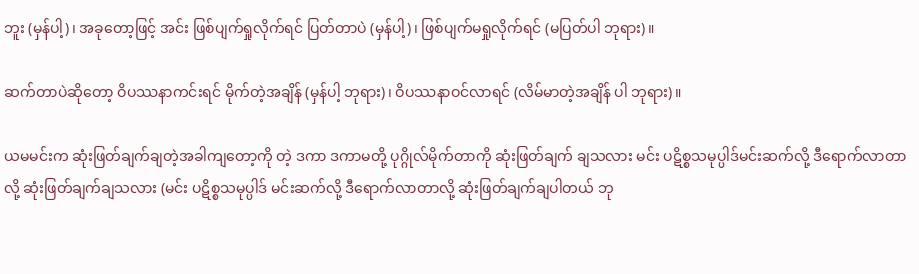ဘူး (မှန်ပါ့)၊ အခုတော့ဖြင့် အင်း ဖြစ်ပျက်ရှုလိုက်ရင် ပြတ်တာပဲ (မှန်ပါ့)၊ ဖြစ်ပျက်မရှုလိုက်ရင် (မပြတ်ပါ ဘုရား)။

ဆက်တာပဲဆိုတော့ ဝိပဿနာကင်းရင် မိုက်တဲ့အချိန် (မှန်ပါ့ ဘုရား)၊ ဝိပဿနာဝင်လာရင် (လိမ်မာတဲ့အချိန် ပါ ဘုရား)။

ယမမင်းက ဆုံးဖြတ်ချက်ချတဲ့အခါကျတော့ကို တဲ့ ဒကာ ဒကာမတို့ ပုဂ္ဂိုလ်မိုက်တာကို ဆုံးဖြတ်ချက် ချသလား မင်း ပဋိစ္စသမုပ္ပါဒ်မင်းဆက်လို့ ဒီရောက်လာတာလို့ ဆုံးဖြတ်ချက်ချသလား (မင်း ပဋိစ္စသမုပ္ပါဒ် မင်းဆက်လို့ ဒီရောက်လာတာလို့ ဆုံးဖြတ်ချက်ချပါတယ် ဘု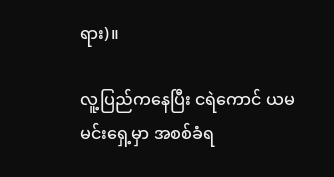ရား)။

လူ့ပြည်ကနေပြီး ငရဲကောင် ယမမင်းရှေ့မှာ အစစ်ခံရ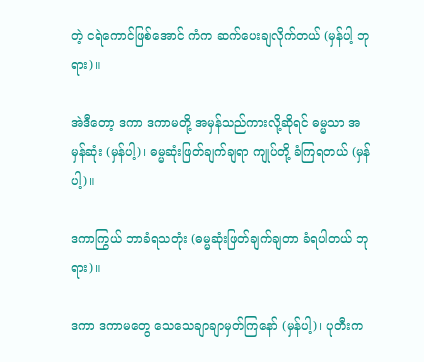တဲ့ ငရဲကောင်ဖြစ်အောင် ကံက ဆက်ပေးချလိုက်တယ် (မှန်ပါ့ ဘုရား)။

အဲဒီတော့ ဒကာ ဒကာမတို့ အမှန်သည်ကားလို့ဆိုရင် ဓမ္မသာ အမှန်ဆုံး (မှန်ပါ့)၊ ဓမ္မဆုံးဖြတ်ချက်ချရာ ကျုပ်တို့ ခံကြရတယ် (မှန်ပါ့)။

ဒကာကြွယ် ဘာခံရသတုံး (ဓမ္မဆုံးဖြတ်ချက်ချတာ ခံရပါတယ် ဘုရား)။

ဒကာ ဒကာမတွေ သေသေချာချာမှတ်ကြနော် (မှန်ပါ့)၊ ပုတီးက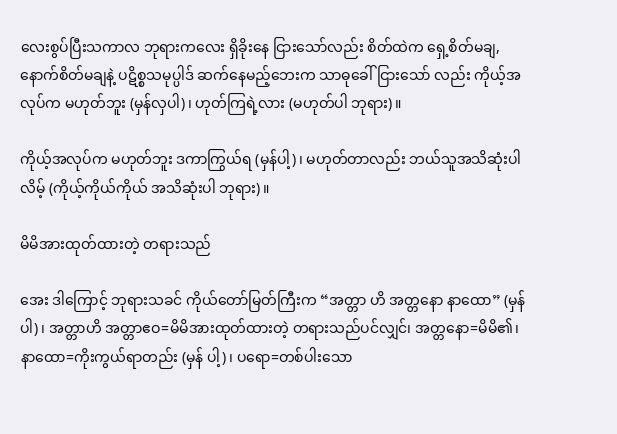လေးစွပ်ပြီးသကာလ ဘုရားကလေး ရှိခိုးနေ ငြားသော်လည်း စိတ်ထဲက ရှေ့စိတ်မချ, နောက်စိတ်မချနဲ့ ပဋိစ္စသမုပ္ပါဒ် ဆက်နေမည့်ဘေးက သာဓုခေါ်ငြားသော် လည်း ကိုယ့်အလုပ်က မဟုတ်ဘူး (မှန်လှပါ)၊ ဟုတ်ကြရဲ့လား (မဟုတ်ပါ ဘုရား)။

ကိုယ့်အလုပ်က မဟုတ်ဘူး ဒကာကြွယ်ရ (မှန်ပါ့)၊ မဟုတ်တာလည်း ဘယ်သူအသိဆုံးပါလိမ့် (ကိုယ့်ကိုယ်ကိုယ် အသိဆုံးပါ ဘုရား)။

မိမိအားထုတ်ထားတဲ့ တရားသည်

အေး ဒါကြောင့် ဘုရားသခင် ကိုယ်တော်မြတ်ကြီးက “အတ္တာ ဟိ အတ္တနော နာထော” (မှန်ပါ)၊ အတ္တာဟိ အတ္တာဧဝ=မိမိအားထုတ်ထားတဲ့ တရားသည်ပင်လျှင်၊ အတ္တနော=မိမိ၏၊ နာထော=ကိုးကွယ်ရာတည်း (မှန် ပါ့)၊ ပရော=တစ်ပါးသော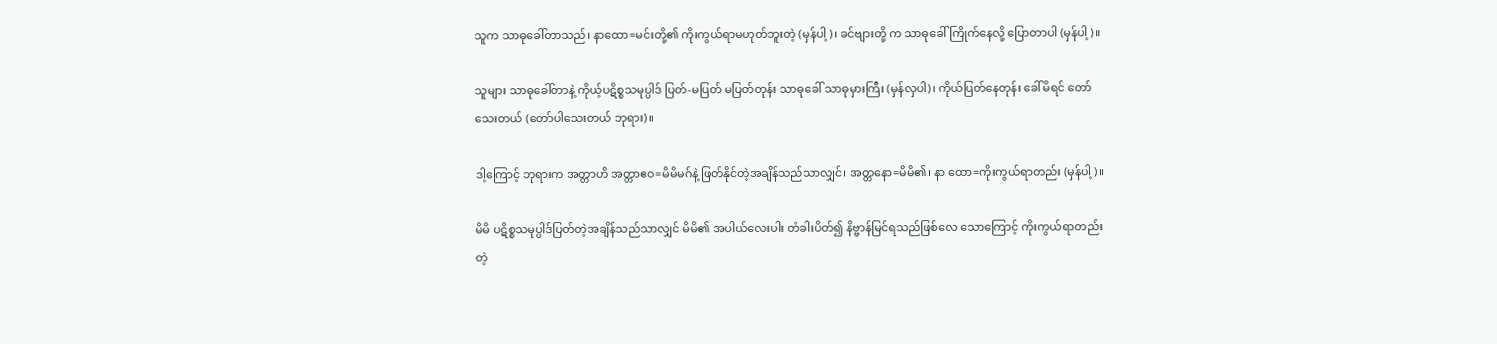သူက သာဓုခေါ်တာသည်၊ နာထော=မင်းတို့၏ ကိုးကွယ်ရာမဟုတ်ဘူးတဲ့ (မှန်ပါ့)၊ ခင်ဗျားတို့ က သာဓုခေါ်ကြိုက်နေလို့ ပြောတာပါ (မှန်ပါ့)။

သူများ သာဓုခေါ်တာနဲ့ ကိုယ့်ပဋိစ္စသမုပ္ပါဒ် ပြတ်-မပြတ် မပြတ်တုန်း သာဓုခေါ် သာဓုမှားကြီး (မှန်လှပါ)၊ ကိုယ်ပြတ်နေတုန်း ခေါ်မိရင် တော်သေးတယ် (တော်ပါသေးတယ် ဘုရား)။

ဒါ့ကြောင့် ဘုရားက အတ္တာဟိ အတ္တာဧဝ=မိမိမဂ်နဲ့ ဖြတ်နိုင်တဲ့အချိန်သည်သာလျှင်၊ အတ္တနော=မိမိ၏၊ နာ ထော=ကိုးကွယ်ရာတည်း (မှန်ပါ့)။

မိမိ ပဋိစ္စသမုပ္ပါဒ်ပြတ်တဲ့အချိန်သည်သာလျှင် မိမိ၏ အပါယ်လေးပါး တံခါးပိတ်၍ နိဗ္ဗာန်မြင်ရသည်ဖြစ်လေ သောကြောင့် ကိုးကွယ်ရာတည်း တဲ့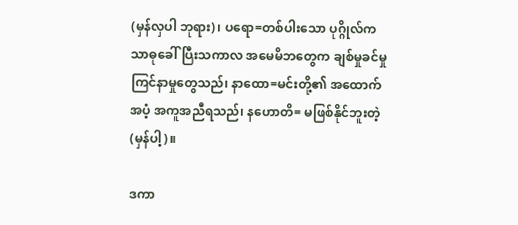(မှန်လှပါ ဘုရား)၊ ပရော=တစ်ပါးသော ပုဂ္ဂိုလ်က သာဓုခေါ်ပြီးသကာလ အမေမိဘတွေက ချစ်မှုခင်မှု ကြင်နာမှုတွေသည်၊ နာထော=မင်းတို့၏ အထောက်အပံ့ အကူအညီရသည်၊ နဟောတိ= မဖြစ်နိုင်ဘူးတဲ့ (မှန်ပါ့)။

ဒကာ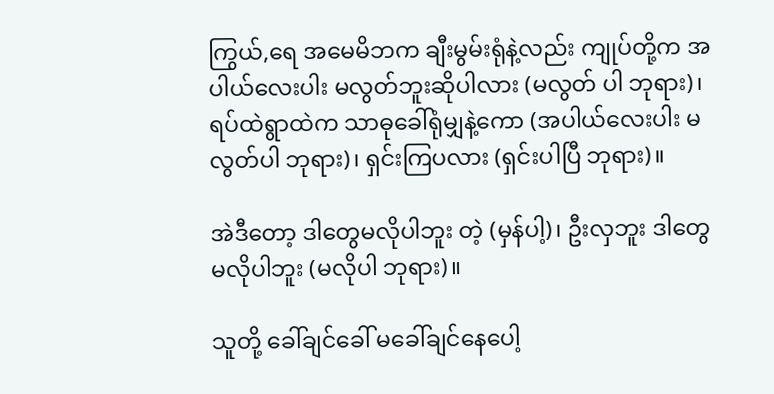ကြွယ်,ရေ အမေမိဘက ချီးမွမ်းရုံနဲ့လည်း ကျုပ်တို့က အပါယ်လေးပါး မလွတ်ဘူးဆိုပါလား (မလွတ် ပါ ဘုရား)၊ ရပ်ထဲရွာထဲက သာဓုခေါ်ရုံမျှနဲ့ကော (အပါယ်လေးပါး မလွတ်ပါ ဘုရား)၊ ရှင်းကြပလား (ရှင်းပါပြီ ဘုရား)။

အဲဒီတော့ ဒါတွေမလိုပါဘူး တဲ့ (မှန်ပါ့)၊ ဦးလှဘူး ဒါတွေမလိုပါဘူး (မလိုပါ ဘုရား)။

သူတို့ ခေါ်ချင်ခေါ် မခေါ်ချင်နေပေါ့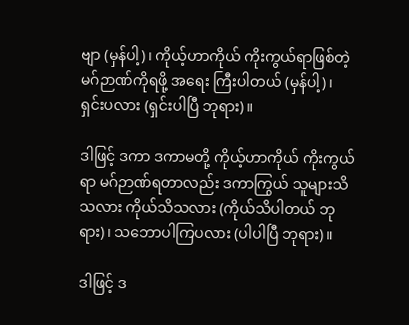ဗျာ (မှန်ပါ့)၊ ကိုယ့်ဟာကိုယ် ကိုးကွယ်ရာဖြစ်တဲ့ မဂ်ဉာဏ်ကိုရဖို့ အရေး ကြီးပါတယ် (မှန်ပါ့)၊ ရှင်းပလား (ရှင်းပါပြီ ဘုရား)။

ဒါဖြင့် ဒကာ ဒကာမတို့ ကိုယ့်ဟာကိုယ် ကိုးကွယ်ရာ မဂ်ဉာဏ်ရတာလည်း ဒကာကြွယ် သူများသိသလား ကိုယ်သိသလား (ကိုယ်သိပါတယ် ဘုရား)၊ သဘောပါကြပလား (ပါပါပြီ ဘုရား)။

ဒါဖြင့် ဒ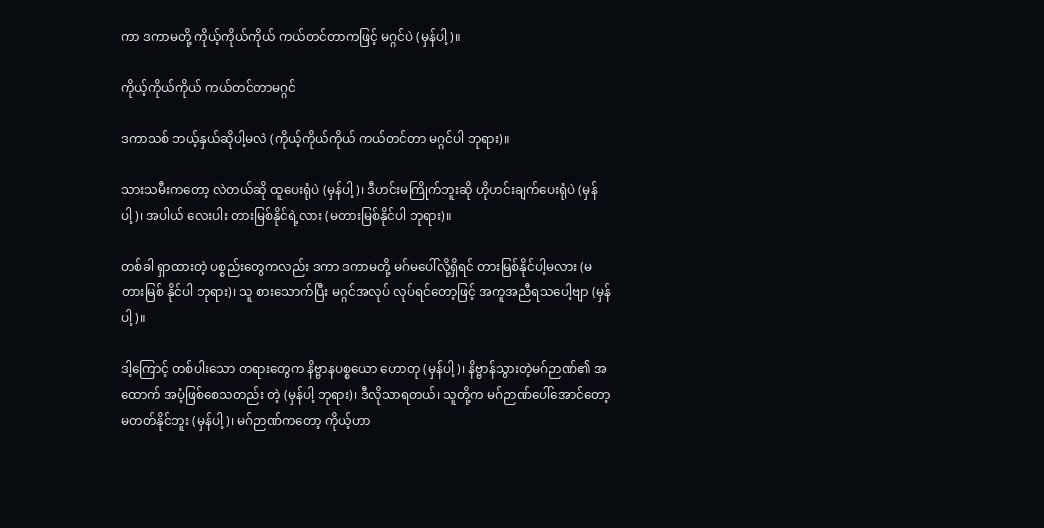ကာ ဒကာမတို့ ကိုယ့်ကိုယ်ကိုယ် ကယ်တင်တာကဖြင့် မဂ္ဂင်ပဲ (မှန်ပါ့)။

ကိုယ့်ကိုယ်ကိုယ် ကယ်တင်တာမဂ္ဂင်

ဒကာသစ် ဘယ့်နှယ်ဆိုပါ့မလဲ (ကိုယ့်ကိုယ်ကိုယ် ကယ်တင်တာ မဂ္ဂင်ပါ ဘုရား)။

သားသမီးကတော့ လဲတယ်ဆို ထူပေးရုံပဲ (မှန်ပါ့)၊ ဒီဟင်းမကြိုက်ဘူးဆို ဟိုဟင်းချက်ပေးရုံပဲ (မှန်ပါ့)၊ အပါယ် လေးပါး တားမြစ်နိုင်ရဲ့လား (မတားမြစ်နိုင်ပါ ဘုရား)။

တစ်ခါ ရှာထားတဲ့ ပစ္စည်းတွေကလည်း ဒကာ ဒကာမတို့ မဂ်မပေါ်လို့ရှိရင် တားမြစ်နိုင်ပါ့မလား (မတားမြစ် နိုင်ပါ ဘုရား)၊ သူ စားသောက်ပြီး မဂ္ဂင်အလုပ် လုပ်ရင်တော့ဖြင့် အကူအညီရသပေါ့ဗျာ (မှန်ပါ့)။

ဒါ့ကြောင့် တစ်ပါးသော တရားတွေက နိဗ္ဗာနပစ္စယော ဟောတု (မှန်ပါ့)၊ နိဗ္ဗာန်သွားတဲ့မဂ်ဉာဏ်၏ အထောက် အပံ့ဖြစ်စေသတည်း တဲ့ (မှန်ပါ့ ဘုရား)၊ ဒီလိုသာရတယ်၊ သူတို့က မဂ်ဉာဏ်ပေါ်အောင်တော့ မတတ်နိုင်ဘူး (မှန်ပါ့)၊ မဂ်ဉာဏ်ကတော့ ကိုယ့်ဟာ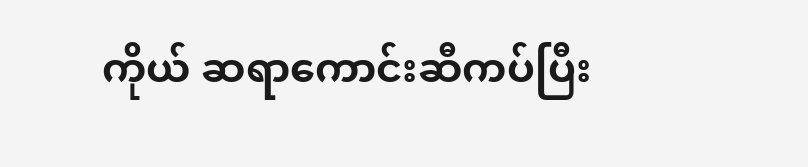ကိုယ် ဆရာကောင်းဆီကပ်ပြီး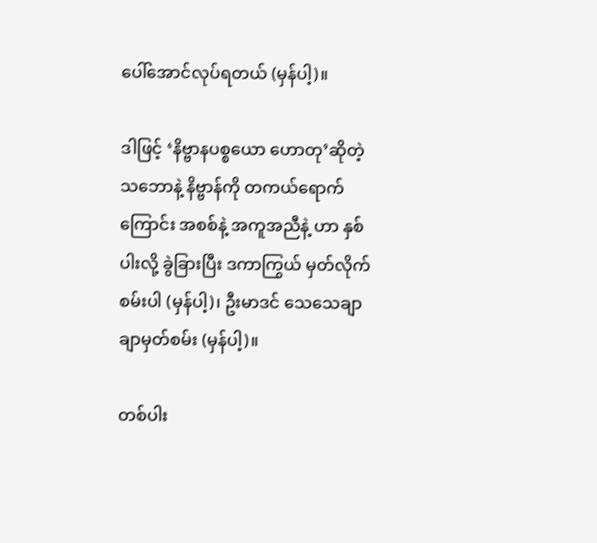ပေါ်အောင်လုပ်ရတယ် (မှန်ပါ့)။

ဒါဖြင့် ‘နိဗ္ဗာနပစ္စယော ဟောတု’ဆိုတဲ့သဘောနဲ့ နိဗ္ဗာန်ကို တကယ်ရောက်ကြောင်း အစစ်နဲ့ အကူအညီနဲ့ ဟာ နှစ်ပါးလို့ ခွဲခြားပြီး ဒကာကြွယ် မှတ်လိုက်စမ်းပါ (မှန်ပါ့)၊ ဦးမာဒင် သေသေချာချာမှတ်စမ်း (မှန်ပါ့)။

တစ်ပါး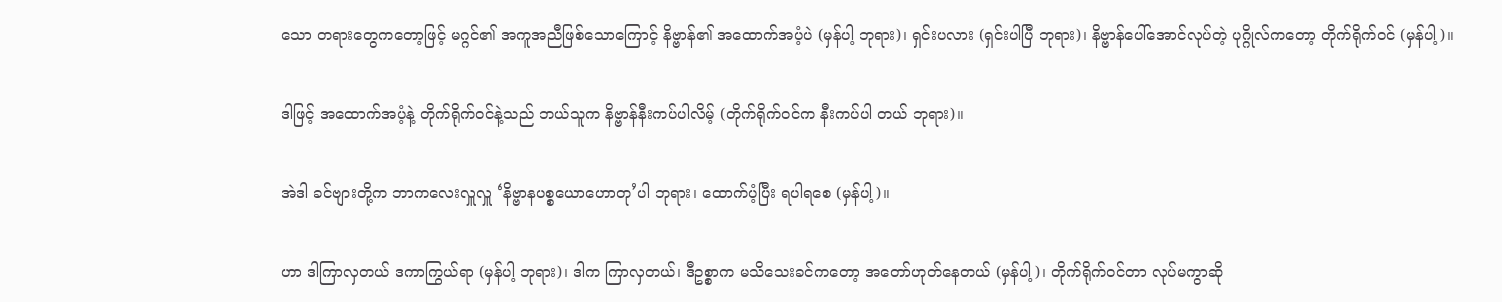သော တရားတွေကတော့ဖြင့် မဂ္ဂင်၏ အကူအညီဖြစ်သောကြောင့် နိဗ္ဗာန်၏ အထောက်အပံ့ပဲ (မှန်ပါ့ ဘုရား)၊ ရှင်းပလား (ရှင်းပါပြီ ဘုရား)၊ နိဗ္ဗာန်ပေါ်အောင်လုပ်တဲ့ ပုဂ္ဂိုလ်ကတော့ တိုက်ရိုက်ဝင် (မှန်ပါ့)။

ဒါဖြင့် အထောက်အပံ့နဲ့ တိုက်ရိုက်ဝင်နဲ့သည် ဘယ်သူက နိဗ္ဗာန်နီးကပ်ပါလိမ့် (တိုက်ရိုက်ဝင်က နီးကပ်ပါ တယ် ဘုရား)။

အဲဒါ ခင်ဗျားတို့က ဘာကလေးလှူလှူ ‘နိဗ္ဗာနပစ္စယောဟောတု’ပါ ဘုရား၊ ထောက်ပံ့ပြီး ရပါရစေ (မှန်ပါ့)။

ဟာ ဒါကြာလှတယ် ဒကာကြွယ်ရာ (မှန်ပါ့ ဘုရား)၊ ဒါက ကြာလှတယ်၊ ဒီဥစ္စာက မသိသေးခင်ကတော့ အတော်ဟုတ်နေတယ် (မှန်ပါ့)၊ တိုက်ရိုက်ဝင်တာ လုပ်မကွာဆို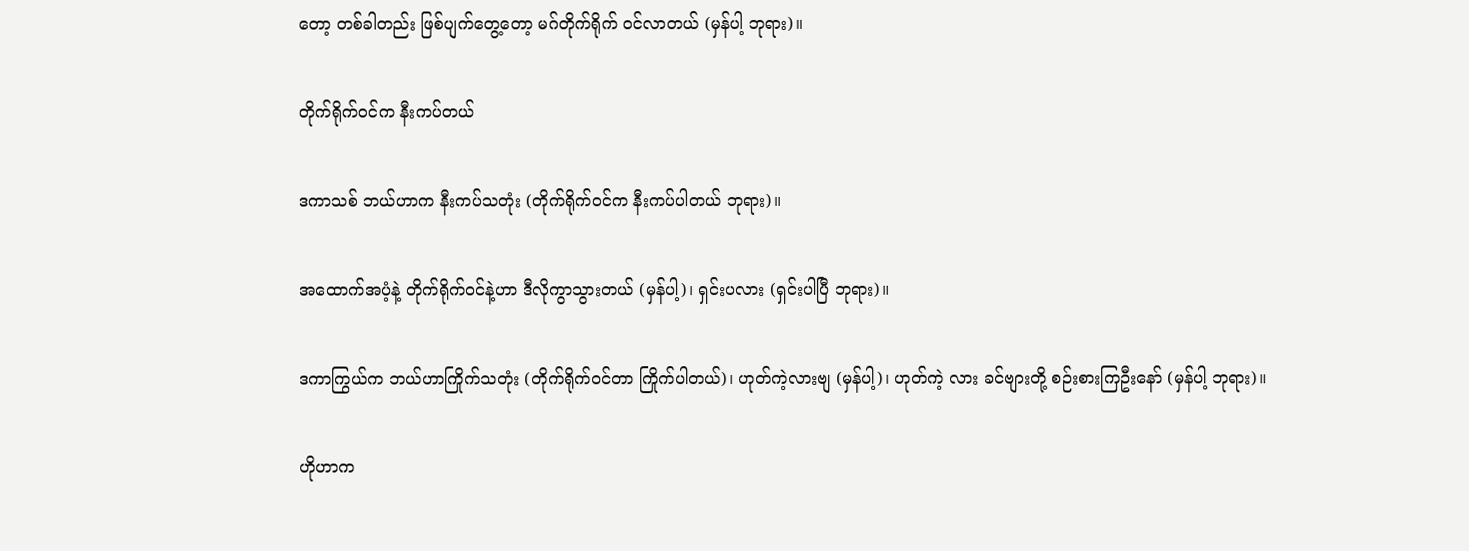တော့ တစ်ခါတည်း ဖြစ်ပျက်တွေ့တော့ မဂ်တိုက်ရိုက် ဝင်လာတယ် (မှန်ပါ့ ဘုရား)။

တိုက်ရိုက်ဝင်က နီးကပ်တယ်

ဒကာသစ် ဘယ်ဟာက နီးကပ်သတုံး (တိုက်ရိုက်ဝင်က နီးကပ်ပါတယ် ဘုရား)။

အထောက်အပံ့နဲ့ တိုက်ရိုက်ဝင်နဲ့ဟာ ဒီလိုကွာသွားတယ် (မှန်ပါ့)၊ ရှင်းပလား (ရှင်းပါပြီ ဘုရား)။

ဒကာကြွယ်က ဘယ်ဟာကြိုက်သတုံး (တိုက်ရိုက်ဝင်တာ ကြိုက်ပါတယ်)၊ ဟုတ်ကဲ့လားဗျ (မှန်ပါ့)၊ ဟုတ်ကဲ့ လား ခင်ဗျားတို့ စဉ်းစားကြဦးနော် (မှန်ပါ့ ဘုရား)။

ဟိုဟာက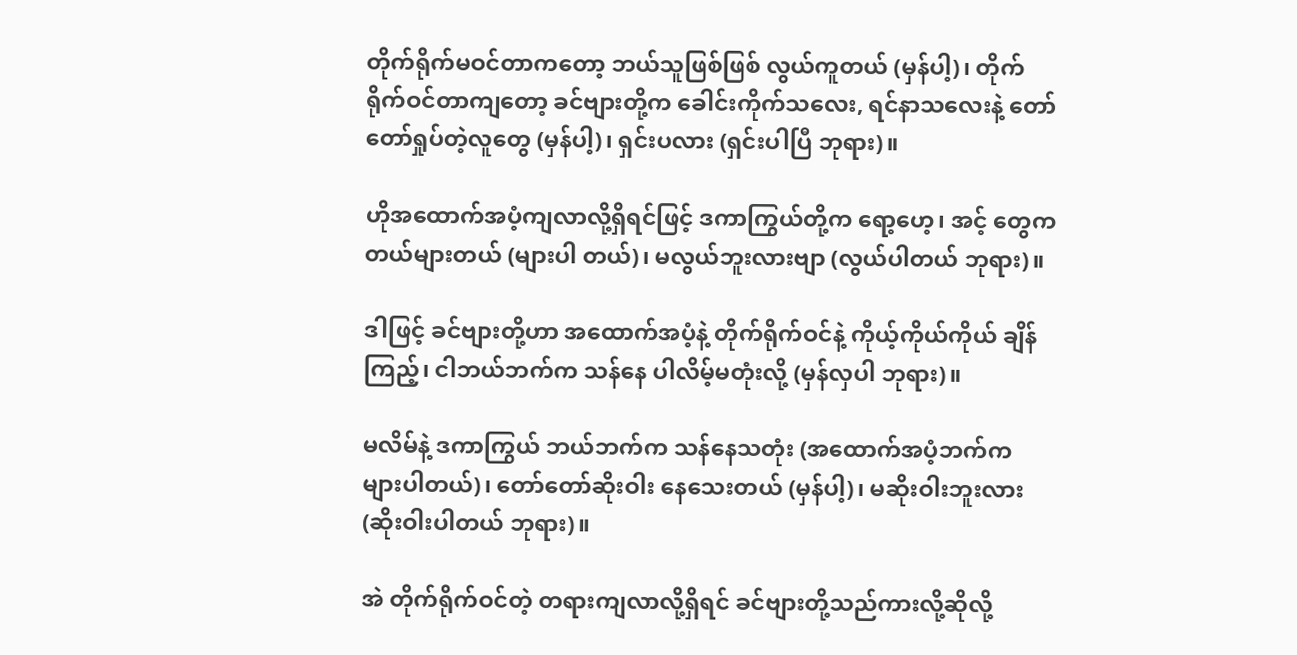တိုက်ရိုက်မဝင်တာကတော့ ဘယ်သူဖြစ်ဖြစ် လွယ်ကူတယ် (မှန်ပါ့)၊ တိုက်ရိုက်ဝင်တာကျတော့ ခင်ဗျားတို့က ခေါင်းကိုက်သလေး, ရင်နာသလေးနဲ့ တော်တော်ရှုပ်တဲ့လူတွေ (မှန်ပါ့)၊ ရှင်းပလား (ရှင်းပါပြီ ဘုရား)။

ဟိုအထောက်အပံ့ကျလာလို့ရှိရင်ဖြင့် ဒကာကြွယ်တို့က ရော့ဟေ့၊ အင့် တွေက တယ်များတယ် (များပါ တယ်)၊ မလွယ်ဘူးလားဗျာ (လွယ်ပါတယ် ဘုရား)။

ဒါဖြင့် ခင်ဗျားတို့ဟာ အထောက်အပံ့နဲ့ တိုက်ရိုက်ဝင်နဲ့ ကိုယ့်ကိုယ်ကိုယ် ချိန်ကြည့်၊ ငါဘယ်ဘက်က သန်နေ ပါလိမ့်မတုံးလို့ (မှန်လှပါ ဘုရား)။

မလိမ်နဲ့ ဒကာကြွယ် ဘယ်ဘက်က သန်နေသတုံး (အထောက်အပံ့ဘက်က များပါတယ်)၊ တော်တော်ဆိုးဝါး နေသေးတယ် (မှန်ပါ့)၊ မဆိုးဝါးဘူးလား (ဆိုးဝါးပါတယ် ဘုရား)။

အဲ တိုက်ရိုက်ဝင်တဲ့ တရားကျလာလို့ရှိရင် ခင်ဗျားတို့သည်ကားလို့ဆိုလို့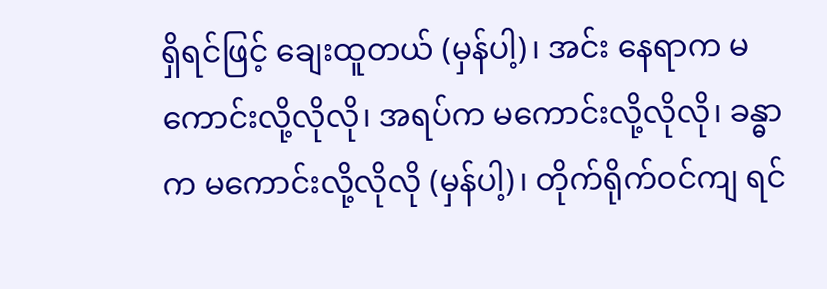ရှိရင်ဖြင့် ချေးထူတယ် (မှန်ပါ့)၊ အင်း နေရာက မကောင်းလို့လိုလို၊ အရပ်က မကောင်းလို့လိုလို၊ ခန္ဓာက မကောင်းလို့လိုလို (မှန်ပါ့)၊ တိုက်ရိုက်ဝင်ကျ ရင်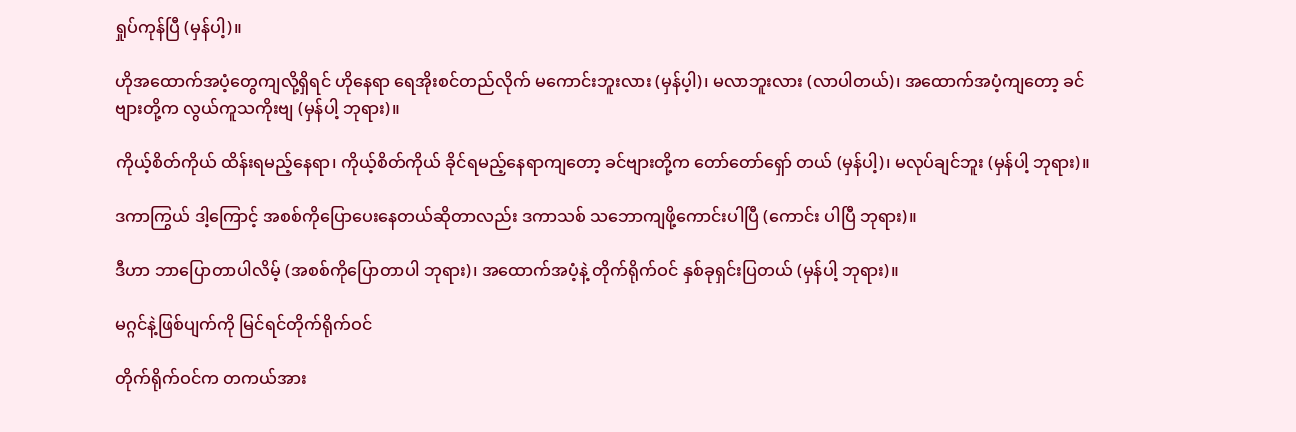ရှုပ်ကုန်ပြီ (မှန်ပါ့)။

ဟိုအထောက်အပံ့တွေကျလို့ရှိရင် ဟိုနေရာ ရေအိုးစင်တည်လိုက် မကောင်းဘူးလား (မှန်ပ့ါ)၊ မလာဘူးလား (လာပါတယ်)၊ အထောက်အပံ့ကျတော့ ခင်ဗျားတို့က လွယ်ကူသကိုးဗျ (မှန်ပါ့ ဘုရား)။

ကိုယ့်စိတ်ကိုယ် ထိန်းရမည့်နေရာ၊ ကိုယ့်စိတ်ကိုယ် ခိုင်ရမည့်နေရာကျတော့ ခင်ဗျားတို့က တော်တော်ရှော် တယ် (မှန်ပါ့)၊ မလုပ်ချင်ဘူး (မှန်ပါ့ ဘုရား)။

ဒကာကြွယ် ဒါ့ကြောင့် အစစ်ကိုပြောပေးနေတယ်ဆိုတာလည်း ဒကာသစ် သဘောကျဖို့ကောင်းပါပြီ (ကောင်း ပါပြီ ဘုရား)။

ဒီဟာ ဘာပြောတာပါလိမ့် (အစစ်ကိုပြောတာပါ ဘုရား)၊ အထောက်အပံ့နဲ့ တိုက်ရိုက်ဝင် နှစ်ခုရှင်းပြတယ် (မှန်ပါ့ ဘုရား)။

မဂ္ဂင်နဲ့ဖြစ်ပျက်ကို မြင်ရင်တိုက်ရိုက်ဝင်

တိုက်ရိုက်ဝင်က တကယ်အား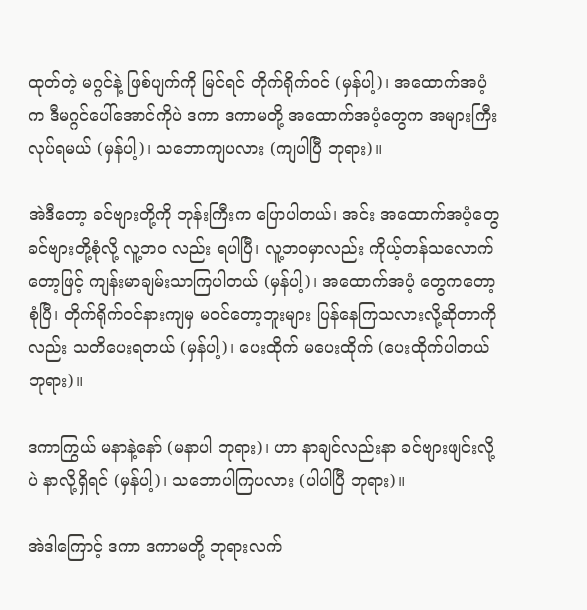ထုတ်တဲ့ မဂ္ဂင်နဲ့ ဖြစ်ပျက်ကို မြင်ရင် တိုက်ရိုက်ဝင် (မှန်ပါ့)၊ အထောက်အပံ့က ဒီမဂ္ဂင်ပေါ်အောင်ကိုပဲ ဒကာ ဒကာမတို့ အထောက်အပံ့တွေက အများကြီးလုပ်ရမယ် (မှန်ပါ့)၊ သဘောကျပလား (ကျပါပြီ ဘုရား)။

အဲဒီတော့ ခင်ဗျားတို့ကို ဘုန်းကြီးက ပြောပါတယ်၊ အင်း အထောက်အပံ့တွေ ခင်ဗျားတို့စုံလို့ လူ့ဘဝ လည်း ရပါပြီ၊ လူ့ဘဝမှာလည်း ကိုယ့်တန်သလောက်တော့ဖြင့် ကျန်းမာချမ်းသာကြပါတယ် (မှန်ပါ့)၊ အထောက်အပံ့ တွေကတော့ စုံပြီ၊ တိုက်ရိုက်ဝင်နားကျမှ မဝင်တော့ဘူးများ ပြန်နေကြသလားလို့ဆိုတာကိုလည်း သတိပေးရတယ် (မှန်ပါ့)၊ ပေးထိုက် မပေးထိုက် (ပေးထိုက်ပါတယ် ဘုရား)။

ဒကာကြွယ် မနာနဲ့နော် (မနာပါ ဘုရား)၊ ဟာ နာချင်လည်းနာ ခင်ဗျားဖျင်းလို့ပဲ နာလို့ရှိရင် (မှန်ပါ့)၊ သဘောပါကြပလား (ပါပါပြီ ဘုရား)။

အဲဒါကြောင့် ဒကာ ဒကာမတို့ ဘုရားလက်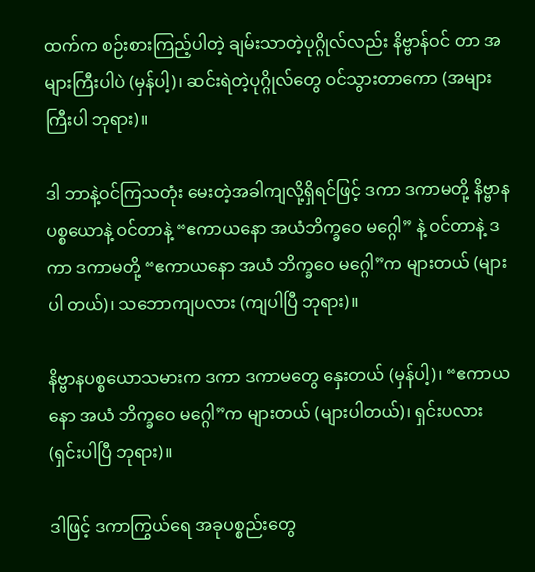ထက်က စဉ်းစားကြည့်ပါတဲ့ ချမ်းသာတဲ့ပုဂ္ဂိုလ်လည်း နိဗ္ဗာန်ဝင် တာ အများကြီးပါပဲ (မှန်ပါ့)၊ ဆင်းရဲတဲ့ပုဂ္ဂိုလ်တွေ ဝင်သွားတာကော (အများကြီးပါ ဘုရား)။

ဒါ ဘာနဲ့ဝင်ကြသတုံး မေးတဲ့အခါကျလို့ရှိရင်ဖြင့် ဒကာ ဒကာမတို့ နိဗ္ဗာနပစ္စယောနဲ့ ဝင်တာနဲ့ “ဧကာယနော အယံဘိက္ခဝေ မဂ္ဂေါ” နဲ့ ဝင်တာနဲ့ ဒကာ ဒကာမတို့ “ဧကာယနော အယံ ဘိက္ခဝေ မဂ္ဂေါ”က များတယ် (များပါ တယ်)၊ သဘောကျပလား (ကျပါပြီ ဘုရား)။

နိဗ္ဗာနပစ္စယောသမားက ဒကာ ဒကာမတွေ နှေးတယ် (မှန်ပါ့)၊ “ဧကာယနော အယံ ဘိက္ခဝေ မဂ္ဂေါ”က များတယ် (များပါတယ်)၊ ရှင်းပလား (ရှင်းပါပြီ ဘုရား)။

ဒါဖြင့် ဒကာကြွယ်ရေ အခုပစ္စည်းတွေ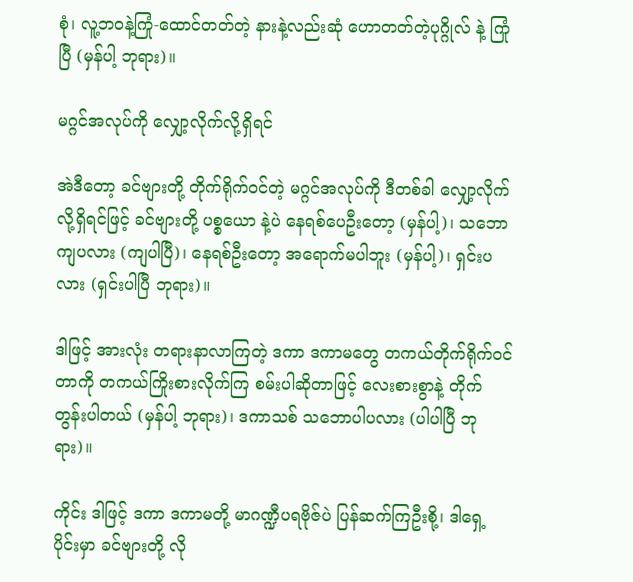စုံ၊ လူ့ဘဝနဲ့ကြုံ-ထောင်တတ်တဲ့ နားနဲ့လည်းဆုံ ဟောတတ်တဲ့ပုဂ္ဂိုလ် နဲ့ ကြုံပြီ (မှန်ပါ့ ဘုရား)။

မဂ္ဂင်အလုပ်ကို လျှော့လိုက်လို့ရှိရင်

အဲဒီတော့ ခင်ဗျားတို့ တိုက်ရိုက်ဝင်တဲ့ မဂ္ဂင်အလုပ်ကို ဒီတစ်ခါ လျှော့လိုက်လို့ရှိရင်ဖြင့် ခင်ဗျားတို့ ပစ္စယော နဲ့ပဲ နေရစ်ပေဦးတော့ (မှန်ပါ့)၊ သဘောကျပလား (ကျပါပြီ)၊ နေရစ်ဦးတော့ အရောက်မပါဘူး (မှန်ပါ့)၊ ရှင်းပလား (ရှင်းပါပြီ ဘုရား)။

ဒါဖြင့် အားလုံး တရားနာလာကြတဲ့ ဒကာ ဒကာမတွေ တကယ်တိုက်ရိုက်ဝင်တာကို တကယ်ကြိုးစားလိုက်ကြ စမ်းပါဆိုတာဖြင့် လေးစားစွာနဲ့ တိုက်တွန်းပါတယ် (မှန်ပါ့ ဘုရား)၊ ဒကာသစ် သဘောပါပလား (ပါပါပြီ ဘုရား)။

ကိုင်း ဒါဖြင့် ဒကာ ဒကာမတို့ မာဂဏ္ဍီပရဗိုဇ်ပဲ ပြန်ဆက်ကြဦးစို့၊ ဒါရှေ့ပိုင်းမှာ ခင်ဗျားတို့ လို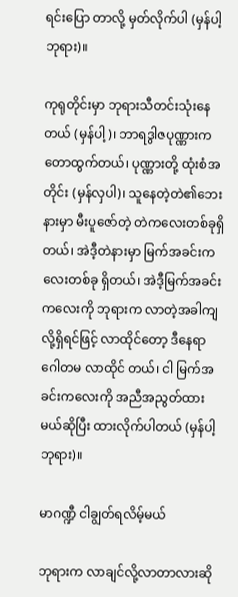ရင်းပြော တာလို့ မှတ်လိုက်ပါ (မှန်ပါ့ ဘုရား)။

ကုရုတိုင်းမှာ ဘုရားသီတင်းသုံးနေတယ် (မှန်ပါ့)၊ ဘာရဒွါဇပုဏ္ဏားက တောထွက်တယ်၊ ပုဏ္ဏားတို့ ထုံးစံအတိုင်း (မှန်လှပါ)၊ သူနေတဲ့တဲ၏ဘေးနားမှာ မီးပူဇော်တဲ့ တဲကလေးတစ်ခုရှိတယ်၊ အဲဒီ့တဲနားမှာ မြက်အခင်းကလေးတစ်ခု ရှိတယ်၊ အဲဒီ့မြက်အခင်းကလေးကို ဘုရားက လာတဲ့အခါကျလို့ရှိရင်ဖြင့် လာထိုင်တော့ ဒီနေရာ ဂေါတမ လာထိုင် တယ်၊ ငါ မြက်အခင်းကလေးကို အညီအညွတ်ထားမယ်ဆိုပြီး ထားလိုက်ပါတယ် (မှန်ပါ့ ဘုရား)။

မာဂဏ္ဍီ ငါချွတ်ရလိမ့်မယ်

ဘုရားက လာချင်လို့လာတာလားဆို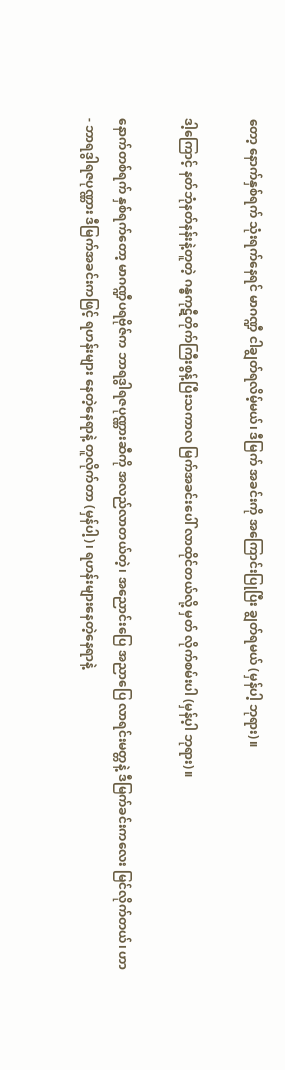တော့ နောက်နှစ်ရက် သုံးရက်နေရင် မာဂဏ္ဍီ ငါချွတ်ရလိမ့်မယ်၊ ဒီမြက် အခင်းကို အကြောင်းပြုပြီး ချွတ်ရမယ် (မှန်ပါ့ ဘုရား)။

ဒါ့ကြောင့် နတ်ဘုံနတ်နန်းနဲ့တူတဲ့ ဂန္ဓကုဋီတိုက်ကြီးစွန့်ပြီးသကာလ မြက်အခင်းပေါ် လာထိုင်တယ်လို့ မှတ် လိုက်စမ်းပါ (မှန်ပ့ါ ဘုရား)။

နောက်တစ်ရက် နှစ်ရက်တော့ မာဂဏ္ဍီပရဗိုဇ်က ဘာရဒွါရဇပုဏ္ဏားဆီကို အလည်လာတယ်တဲ့၊ အညောင်းပြေ အညာပြေ လာရင်းမတ္တနဲ့ ဒီမြက်ခင်းကလေး မြင်လိုက်တယ်၊ ဟာ- ဘာရဒွါရဇပုဏ္ဏား ဒီမြက်အခင်းကဖြင့် ရဟန်းများ နေတဲ့နေရာနဲ့ တူလိုက်တာ (မှန်ပါ့)၊ ရဟန်းများနေတဲ့နေရာနဲ့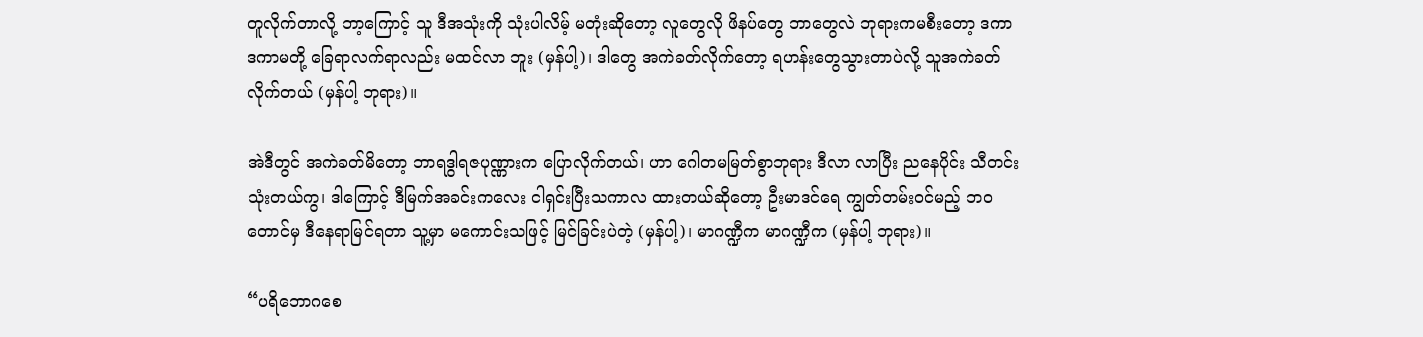တူလိုက်တာလို့ ဘာ့ကြောင့် သူ ဒီအသုံးကို သုံးပါလိမ့် မတုံးဆိုတော့ လူတွေလို ဖိနပ်တွေ ဘာတွေလဲ ဘုရားကမစီးတော့ ဒကာ ဒကာမတို့ ခြေရာလက်ရာလည်း မထင်လာ ဘူး (မှန်ပါ့)၊ ဒါတွေ အကဲခတ်လိုက်တော့ ရဟန်းတွေသွားတာပဲလို့ သူအကဲခတ်လိုက်တယ် (မှန်ပါ့ ဘုရား)။

အဲဒီတွင် အကဲခတ်မိတော့ ဘာရဒွါရဇပုဏ္ဏားက ပြောလိုက်တယ်၊ ဟာ ဂေါတမမြတ်စွာဘုရား ဒီလာ လာပြီး ညနေပိုင်း သီတင်းသုံးတယ်ကွ၊ ဒါကြောင့် ဒီမြက်အခင်းကလေး ငါရှင်းပြီးသကာလ ထားတယ်ဆိုတော့ ဦးမာဒင်ရေ ကျွတ်တမ်းဝင်မည့် ဘဝတောင်မှ ဒီနေရာမြင်ရတာ သူ့မှာ မကောင်းသဖြင့် မြင်ခြင်းပဲတဲ့ (မှန်ပါ့)၊ မာဂဏ္ဍီက မာဂဏ္ဍီက (မှန်ပါ့ ဘုရား)။

“ပရိဘောဂစေ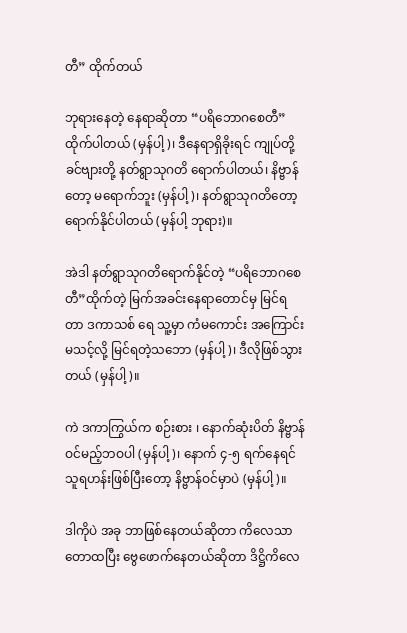တီ” ထိုက်တယ်

ဘုရားနေတဲ့ နေရာဆိုတာ “ပရိဘောဂစေတီ” ထိုက်ပါတယ် (မှန်ပါ့)၊ ဒီနေရာရှိခိုးရင် ကျုပ်တို့ ခင်ဗျားတို့ နတ်ရွာသုဂတိ ရောက်ပါတယ်၊ နိဗ္ဗာန်တော့ မရောက်ဘူး (မှန်ပါ့)၊ နတ်ရွာသုဂတိတော့ ရောက်နိုင်ပါတယ် (မှန်ပါ့ ဘုရား)။

အဲဒါ နတ်ရွာသုဂတိရောက်နိုင်တဲ့ “ပရိဘောဂစေတီ”ထိုက်တဲ့ မြက်အခင်းနေရာတောင်မှ မြင်ရတာ ဒကာသစ် ရေ သူ့မှာ ကံမကောင်း အကြောင်းမသင့်လို့ မြင်ရတဲ့သဘော (မှန်ပါ့)၊ ဒီလိုဖြစ်သွားတယ် (မှန်ပါ့)။

ကဲ ဒကာကြွယ်က စဉ်းစား ၊ နောက်ဆုံးပိတ် နိဗ္ဗာန်ဝင်မည့်ဘဝပါ (မှန်ပါ့)၊ နောက် ၄-၅ ရက်နေရင် သူရဟန်းဖြစ်ပြီးတော့ နိဗ္ဗာန်ဝင်မှာပဲ (မှန်ပါ့)။

ဒါကိုပဲ အခု ဘာဖြစ်နေတယ်ဆိုတာ ကိလေသာတောထပြီး ဗွေဖောက်နေတယ်ဆိုတာ ဒိဋ္ဌိကိလေ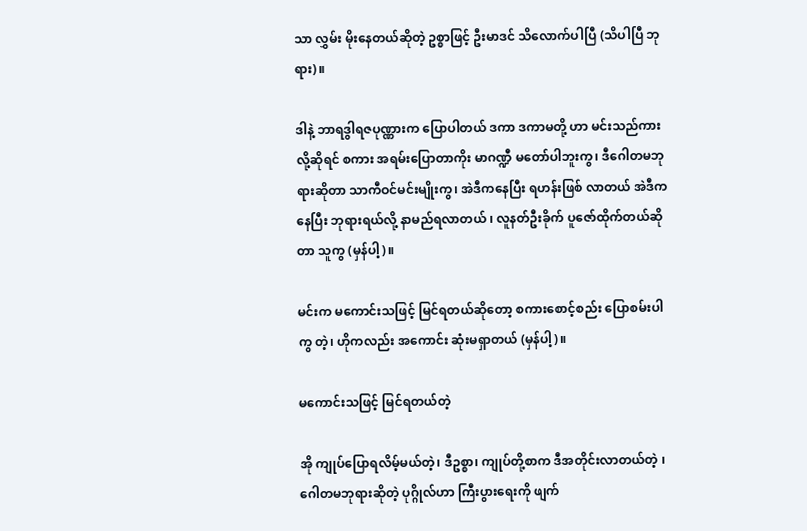သာ လွှမ်း မိုးနေတယ်ဆိုတဲ့ ဥစ္စာဖြင့် ဦးမာဒင် သိလောက်ပါပြီ (သိပါပြီ ဘုရား)။

ဒါနဲ့ ဘာရဒွါရဇပုဏ္ဏားက ပြောပါတယ် ဒကာ ဒကာမတို့ ဟာ မင်းသည်ကားလို့ဆိုရင် စကား အရမ်းပြောတာကိုး မာဂဏ္ဍီ မတော်ပါဘူးကွ၊ ဒီဂေါတမဘုရားဆိုတာ သာကီဝင်မင်းမျိုးကွ၊ အဲဒီကနေပြီး ရဟန်းဖြစ် လာတယ် အဲဒီကနေပြီး ဘုရားရယ်လို့ နာမည်ရလာတယ် ၊ လူနတ်ဦးခိုက် ပူဇော်ထိုက်တယ်ဆိုတာ သူကွ (မှန်ပါ့)။

မင်းက မကောင်းသဖြင့် မြင်ရတယ်ဆိုတော့ စကားစောင့်စည်း ပြောစမ်းပါကွ တဲ့၊ ဟိုကလည်း အကောင်း ဆုံးမရှာတယ် (မှန်ပါ့)။

မကောင်းသဖြင့် မြင်ရတယ်တဲ့

အို ကျုပ်ပြောရလိမ့်မယ်တဲ့၊ ဒီဥစ္စာ၊ ကျုပ်တို့စာက ဒီအတိုင်းလာတယ်တဲ့ ၊ ဂေါတမဘုရားဆိုတဲ့ ပုဂ္ဂိုလ်ဟာ ကြီးပွားရေးကို ဖျက်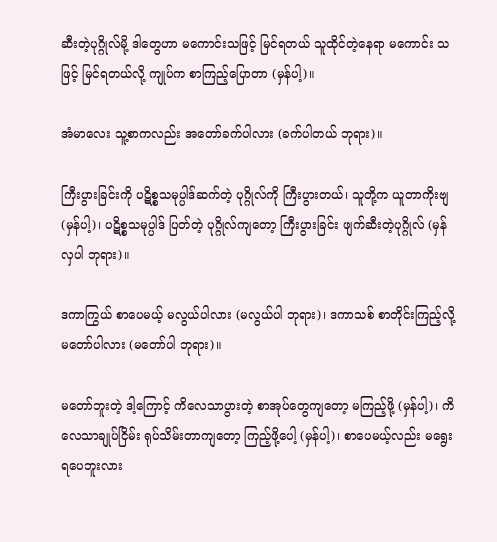ဆီးတဲ့ပုဂ္ဂိုလ်မို့ ဒါတွေဟာ မကောင်းသဖြင့် မြင်ရတယ် သူထိုင်တဲ့နေရာ မကောင်း သဖြင့် မြင်ရတယ်လို့ ကျုပ်က စာကြည့်ပြောတာ (မှန်ပါ့)။

အံမာလေး သူ့စာကလည်း အတော်ခက်ပါလား (ခက်ပါတယ် ဘုရား)။

ကြီးပွားခြင်းကို ပဋိစ္စသမုပ္ပါဒ်ဆက်တဲ့ ပုဂ္ဂိုလ်ကို ကြီးပွားတယ်၊ သူတို့က ယူတာကိုးဗျ (မှန်ပါ့)၊ ပဋိစ္စသမုပ္ပါဒ် ပြတ်တဲ့ ပုဂ္ဂိုလ်ကျတော့ ကြီးပွားခြင်း ဖျက်ဆီးတဲ့ပုဂ္ဂိုလ် (မှန်လှပါ ဘုရား)။

ဒကာကြွယ် စာပေမယ့် မလွယ်ပါလား (မလွယ်ပါ ဘုရား)၊ ဒကာသစ် စာတိုင်းကြည့်လို့ မတော်ပါလား (မတော်ပါ ဘုရား)။

မတော်ဘူးတဲ့ ဒါ့ကြောင့် ကိလေသာပွားတဲ့ စာအုပ်တွေကျတော့ မကြည့်ဖို့ (မှန်ပါ့)၊ ကိလေသာချုပ်ငြိမ်း ရုပ်သိမ်းတာကျတော့ ကြည့်ဖို့ပေါ့ (မှန်ပါ့)၊ စာပေမယ့်လည်း မရွေးရပေဘူးလား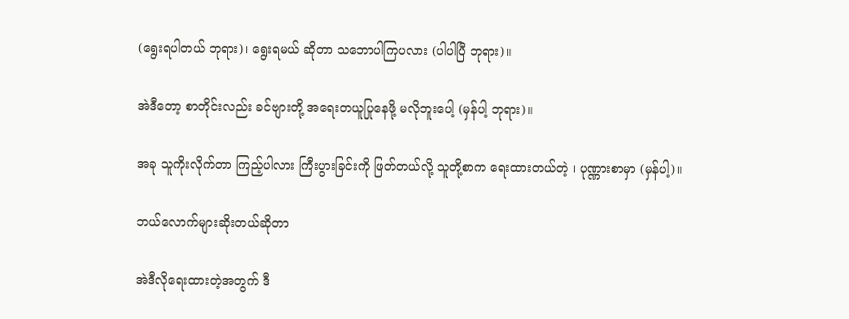(ရွေးရပါတယ် ဘုရား)၊ ရွေးရမယ် ဆိုတာ သဘောပါကြပလား (ပါပါပြီ ဘုရား)။

အဲဒီတော့ စာတိုင်းလည်း ခင်ဗျားတို့ အရေးတယူပြုနေဖို့ မလိုဘူးပေါ့ (မှန်ပါ့ ဘုရား)။

အခု သူကိုးလိုက်တာ ကြည့်ပါလား ကြီးပွားခြင်းကို ဖြတ်တယ်လို့ သူတို့စာက ရေးထားတယ်တဲ့ ၊ ပုဏ္ဏားစာမှာ (မှန်ပါ့)။

ဘယ်လောက်များဆိုးတယ်ဆိုတာ

အဲဒီလိုရေးထားတဲ့အတွက် ဒီ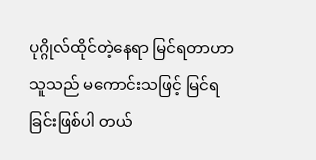ပုဂ္ဂိုလ်ထိုင်တဲ့နေရာ မြင်ရတာဟာ သူသည် မကောင်းသဖြင့် မြင်ရခြင်းဖြစ်ပါ တယ်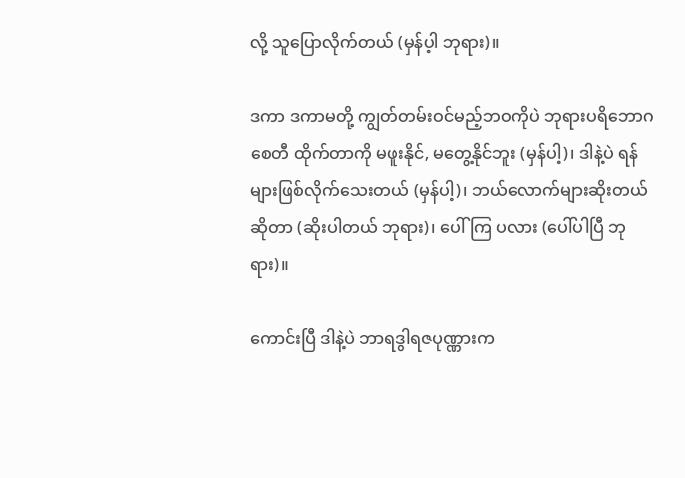လို့ သူပြောလိုက်တယ် (မှန်ပ့ါ ဘုရား)။

ဒကာ ဒကာမတို့ ကျွတ်တမ်းဝင်မည့်ဘဝကိုပဲ ဘုရားပရိဘောဂစေတီ ထိုက်တာကို မဖူးနိုင်, မတွေ့နိုင်ဘူး (မှန်ပါ့)၊ ဒါနဲ့ပဲ ရန်များဖြစ်လိုက်သေးတယ် (မှန်ပါ့)၊ ဘယ်လောက်များဆိုးတယ်ဆိုတာ (ဆိုးပါတယ် ဘုရား)၊ ပေါ်ကြ ပလား (ပေါ်ပါပြီ ဘုရား)။

ကောင်းပြီ ဒါနဲ့ပဲ ဘာရဒွါရဇပုဏ္ဏားက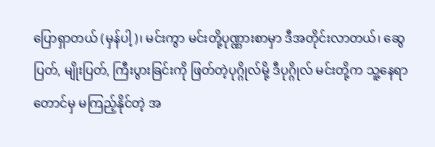ပြောရှာတယ် (မှန်ပါ့)၊ မင်းကွာ မင်းတို့ပုဏ္ဏားစာမှာ ဒီအတိုင်းလာတယ်၊ ဆွေပြတ်, မျိုးပြတ်, ကြီးပွားခြင်းကို ဖြတ်တဲ့ပုဂ္ဂိုလ်မို့ ဒီပုဂ္ဂိုလ် မင်းတို့က သူ့နေရာတောင်မှ မကြည့်နိုင်တဲ့ အ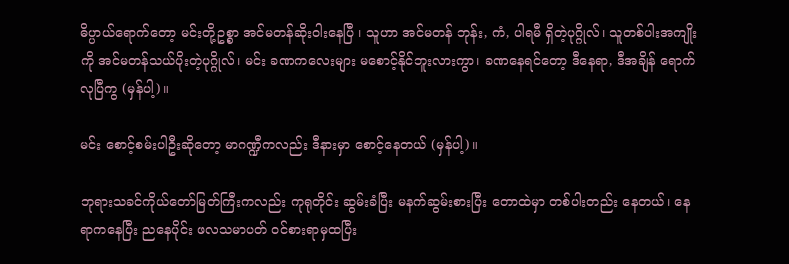ဓိပ္ပာယ်ရောက်တော့ မင်းတို့ဥစ္စာ အင်မတန်ဆိုးဝါးနေပြီ ၊ သူဟာ အင်မတန် ဘုန်း, ကံ, ပါရမီ ရှိတဲ့ပုဂ္ဂိုလ်၊ သူတစ်ပါးအကျိုးကို အင်မတန်သယ်ပိုးတဲ့ပုဂ္ဂိုလ်၊ မင်း ခဏကလေးများ မစောင့်နိုင်ဘူးလားကွာ၊ ခဏနေရင်တော့ ဒီနေရာ, ဒီအချိန် ရောက်လုပြီကွ (မှန်ပါ့)။

မင်း စောင့်စမ်းပါဦးဆိုတော့ မာဂဏ္ဍီကလည်း ဒီနားမှာ စောင့်နေတယ် (မှန်ပါ့)။

ဘုရားသခင်ကိုယ်တော်မြတ်ကြီးကလည်း ကုရုတိုင်း ဆွမ်းခံပြီး မနက်ဆွမ်းစားပြီး တောထဲမှာ တစ်ပါးတည်း နေတယ်၊ နေရာကနေပြီး ညနေပိုင်း ဖလသမာပတ် ဝင်စားရာမှထပြီး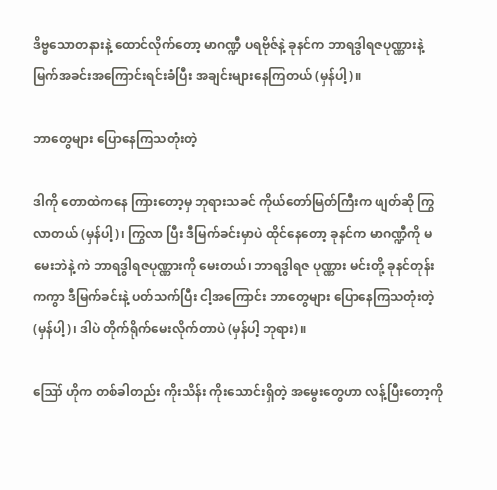ဒိဗ္ဗသောတနားနဲ့ ထောင်လိုက်တော့ မာဂဏ္ဍီ ပရဗိုဇ်နဲ့ ခုနင်က ဘာရဒွါရဇပုဏ္ဏားနဲ့ မြက်အခင်းအကြောင်းရင်းခံပြီး အချင်းများနေကြတယ် (မှန်ပါ့)။

ဘာတွေများ ပြောနေကြသတုံးတဲ့

ဒါကို တောထဲကနေ ကြားတော့မှ ဘုရားသခင် ကိုယ်တော်မြတ်ကြီးက ဖျတ်ဆို ကြွလာတယ် (မှန်ပါ့)၊ ကြွလာ ပြီး ဒီမြက်ခင်းမှာပဲ ထိုင်နေတော့ ခုနင်က မာဂဏ္ဍီကို မမေးဘဲနဲ့ ကဲ ဘာရဒွါရဇပုဏ္ဏားကို မေးတယ်၊ ဘာရဒွါရဇ ပုဏ္ဏား မင်းတို့ ခုနင်တုန်းကကွာ ဒီမြက်ခင်းနဲ့ ပတ်သက်ပြီး ငါ့အကြောင်း ဘာတွေများ ပြောနေကြသတုံးတဲ့ (မှန်ပါ့)၊ ဒါပဲ တိုက်ရိုက်မေးလိုက်တာပဲ (မှန်ပါ့ ဘုရား)။

ဪ ဟိုက တစ်ခါတည်း ကိုးသိန်း ကိုးသောင်းရှိတဲ့ အမွေးတွေဟာ လန့်ပြီးတော့ကို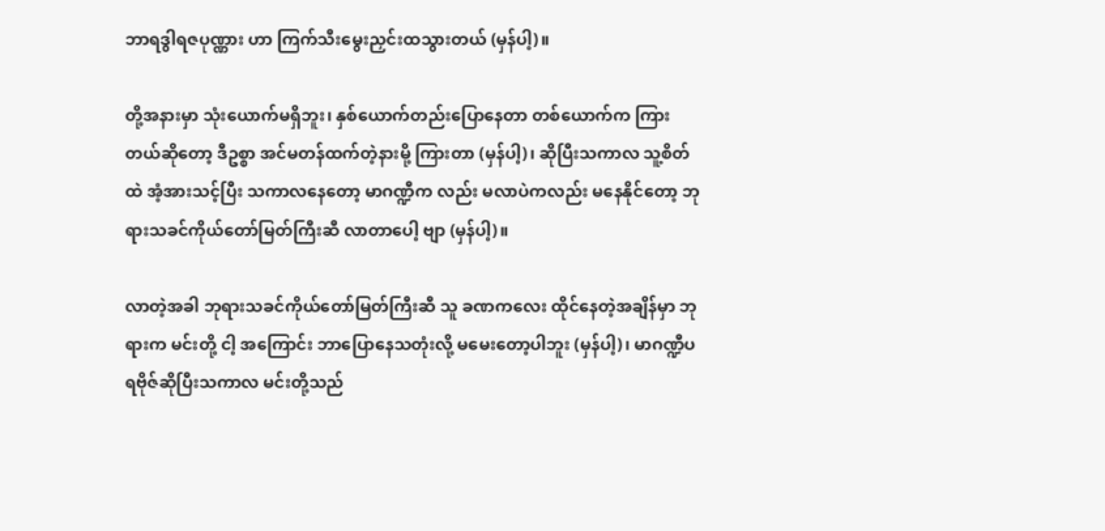ဘာရဒွါရဇပုဏ္ဏား ဟာ ကြက်သီးမွေးညှင်းထသွားတယ် (မှန်ပါ့)။

တို့အနားမှာ သုံးယောက်မရှိဘူး၊ နှစ်ယောက်တည်းပြောနေတာ တစ်ယောက်က ကြားတယ်ဆိုတော့ ဒီဥစ္စာ အင်မတန်ထက်တဲ့နားမို့ ကြားတာ (မှန်ပါ့)၊ ဆိုပြီးသကာလ သူ့စိတ်ထဲ အံ့အားသင့်ပြီး သကာလနေတော့ မာဂဏ္ဍီက လည်း မလာပဲကလည်း မနေနိုင်တော့ ဘုရားသခင်ကိုယ်တော်မြတ်ကြီးဆီ လာတာပေါ့ ဗျာ (မှန်ပါ့)။

လာတဲ့အခါ ဘုရားသခင်ကိုယ်တော်မြတ်ကြီးဆီ သူ ခဏကလေး ထိုင်နေတဲ့အချိန်မှာ ဘုရားက မင်းတို့ ငါ့ အကြောင်း ဘာပြောနေသတုံးလို့ မမေးတော့ပါဘူး (မှန်ပါ့)၊ မာဂဏ္ဍီပရဗိုဇ်ဆိုပြီးသကာလ မင်းတို့သည်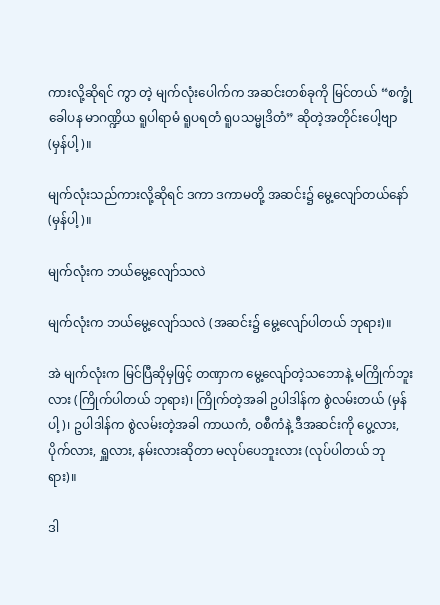ကားလို့ဆိုရင် ကွာ တဲ့ မျက်လုံးပေါက်က အဆင်းတစ်ခုကို မြင်တယ် “စက္ခုံ ခေါပန မာဂဏ္ဍိယ ရူပါရာမံ ရူပရတံ ရူပသမ္မုဒိတံ” ဆိုတဲ့အတိုင်းပေါ့ဗျာ (မှန်ပါ့)။

မျက်လုံးသည်ကားလို့ဆိုရင် ဒကာ ဒကာမတို့ အဆင်း၌ မွေ့လျော်တယ်နော် (မှန်ပါ့)။

မျက်လုံးက ဘယ်မွေ့လျော်သလဲ

မျက်လုံးက ဘယ်မွေ့လျော်သလဲ (အဆင်း၌ မွေ့လျော်ပါတယ် ဘုရား)။

အဲ မျက်လုံးက မြင်ပြီဆိုမှဖြင့် တဏှာက မွေ့လျော်တဲ့သဘောနဲ့ မကြိုက်ဘူးလား (ကြိုက်ပါတယ် ဘုရား)၊ ကြိုက်တဲ့အခါ ဥပါဒါန်က စွဲလမ်းတယ် (မှန်ပါ့)၊ ဥပါဒါန်က စွဲလမ်းတဲ့အခါ ကာယကံ, ဝစီကံနဲ့ ဒီအဆင်းကို ပွေ့လား, ပိုက်လား, ရှူလား, နမ်းလားဆိုတာ မလုပ်ပေဘူးလား (လုပ်ပါတယ် ဘုရား)။

ဒါ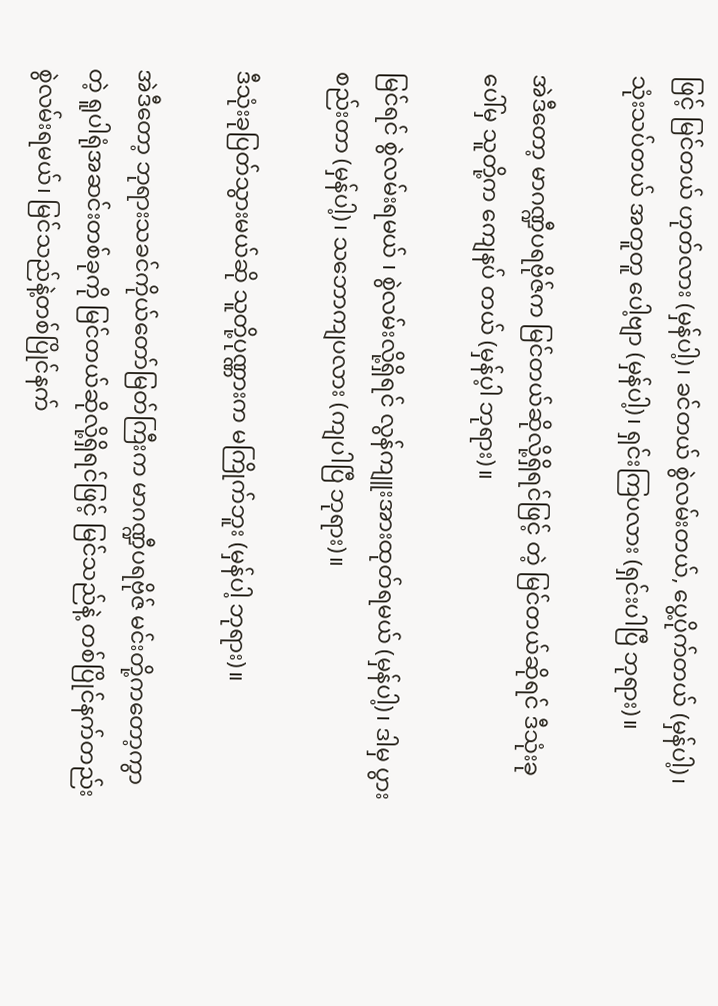ဖြင့် မြင်တယ် ဟုတ်လား (မှန်ပါ့)၊ ခင်တယ် စွဲလမ်းတယ်, ပွေ့ပိုက်တယ် (မှန်ပါ့)၊ သုံးသပ်တယ် အတူတူ ပေါ့ဗျာ (မှန်ပါ့)၊ ရှင်းကြပလား (ရှင်းပါပြီ ဘုရား)။

အဲဒီတော့ မာဂဏ္ဍီပရဗိုဇ်က မြင်တယ်ဆိုလို့ရှိရင်ဖြင့် တဲ့ မြင်တယ်ဆိုရင် ဒီသုံးခုပေါ်မှ သူတို့က ကျေနပ် တယ် (မှန်ပ့ါ ဘုရား)။

မြင်ရင် စွဲလမ်းရမယ် ၊ စွဲလမ်းလို့ရှိရင် လွန်ကျူးအားထုတ်ရမယ် (မှန်ပါ့)၊ ဒါမှ ပွားစည်းတာ (မှန်ပါ့)၊ သဘောကျပလား (ကျပါပြီ ဘုရား)။

ဒီသုံးခုပြတ်သွားမယ်ဆို သူတို့ပုဏ္ဏားက မကြိုက်ဘူး (မှန်ပါ့ ဘုရား)။

အဲဒီတော့ ဘုရားသခင်ကိုယ်တော်မြတ်ကြီးက မာဂဏ္ဍီပရဗိုဇ် မင်းတို့ကတော့ကွာတဲ့ ရူပါရုံအဆင်းတစ်ခုကို မြင်တယ်ဆိုလို့ရှိရင်ဖြင့် မြင်သည်နဲ့ တစ်ပြိုင်နက်တည်း စွဲလမ်းရမယ်၊ မြင်သည်နဲ့တစ်ပြိုင်နက်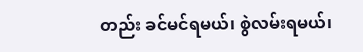တည်း ခင်မင်ရမယ်၊ စွဲလမ်းရမယ်၊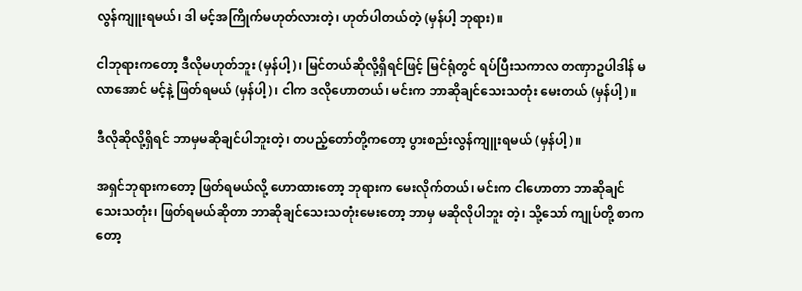လွန်ကျူးရမယ်၊ ဒါ မင့်အကြိုက်မဟုတ်လားတဲ့၊ ဟုတ်ပါတယ်တဲ့ (မှန်ပါ့ ဘုရား)။

ငါဘုရားကတော့ ဒီလိုမဟုတ်ဘူး (မှန်ပါ့)၊ မြင်တယ်ဆိုလို့ရှိရင်ဖြင့် မြင်ရုံတွင် ရပ်ပြီးသကာလ တဏှာဥပါဒါန် မလာအောင် မင့်နဲ့ ဖြတ်ရမယ် (မှန်ပါ့)၊ ငါက ဒလိုဟောတယ်၊ မင်းက ဘာဆိုချင်သေးသတုံး မေးတယ် (မှန်ပါ့)။

ဒီလိုဆိုလို့ရှိရင် ဘာမှမဆိုချင်ပါဘူးတဲ့၊ တပည့်တော်တို့ကတော့ ပွားစည်းလွန်ကျူးရမယ် (မှန်ပါ့)။

အရှင်ဘုရားကတော့ ဖြတ်ရမယ်လို့ ဟောထားတော့ ဘုရားက မေးလိုက်တယ်၊ မင်းက ငါဟောတာ ဘာဆိုချင် သေးသတုံး၊ ဖြတ်ရမယ်ဆိုတာ ဘာဆိုချင်သေးသတုံးမေးတော့ ဘာမှ မဆိုလိုပါဘူး တဲ့၊ သို့သော် ကျုပ်တို့ စာကတော့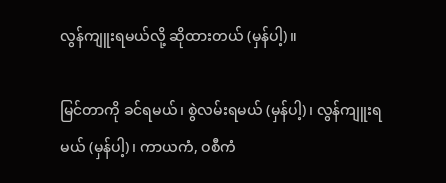လွန်ကျူးရမယ်လို့ ဆိုထားတယ် (မှန်ပါ့)။

မြင်တာကို ခင်ရမယ်၊ စွဲလမ်းရမယ် (မှန်ပါ့)၊ လွန်ကျူးရမယ် (မှန်ပါ့)၊ ကာယကံ, ဝစီကံ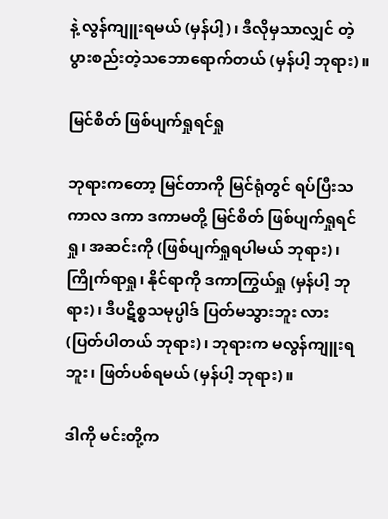နဲ့ လွန်ကျူးရမယ် (မှန်ပါ့)၊ ဒီလိုမှသာလျှင် တဲ့ ပွားစည်းတဲ့သဘောရောက်တယ် (မှန်ပါ့ ဘုရား)။

မြင်စိတ် ဖြစ်ပျက်ရှုရင်ရှု

ဘုရားကတော့ မြင်တာကို မြင်ရုံတွင် ရပ်ပြီးသကာလ ဒကာ ဒကာမတို့ မြင်စိတ် ဖြစ်ပျက်ရှုရင်ရှု၊ အဆင်းကို (ဖြစ်ပျက်ရှုရပါမယ် ဘုရား)၊ ကြိုက်ရာရှု၊ နိုင်ရာကို ဒကာကြွယ်ရှု (မှန်ပါ့ ဘုရား)၊ ဒီပဋိစ္စသမုပ္ပါဒ် ပြတ်မသွားဘူး လား (ပြတ်ပါတယ် ဘုရား)၊ ဘုရားက မလွန်ကျူးရဘူး၊ ဖြတ်ပစ်ရမယ် (မှန်ပါ့ ဘုရား)။

ဒါကို မင်းတို့က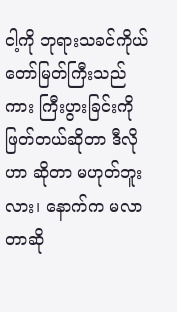ငါ့ကို ဘုရားသခင်ကိုယ်တော်မြတ်ကြီးသည်ကား ကြီးပွားခြင်းကို ဖြတ်တယ်ဆိုတာ ဒီလိုဟာ ဆိုတာ မဟုတ်ဘူးလား၊ နောက်က မလာတာဆို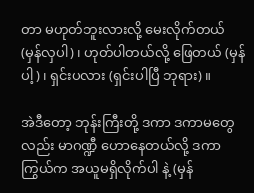တာ မဟုတ်ဘူးလားလို့ မေးလိုက်တယ် (မှန်လှပါ)၊ ဟုတ်ပါတယ်လို့ ဖြေတယ် (မှန်ပါ့)၊ ရှင်းပလား (ရှင်းပါပြီ ဘုရား)။

အဲဒီတော့ ဘုန်းကြီးတို့ ဒကာ ဒကာမတွေလည်း မာဂဏ္ဍီ ဟောနေတယ်လို့ ဒကာကြွယ်က အယူမရှိလိုက်ပါ နဲ့ (မှန်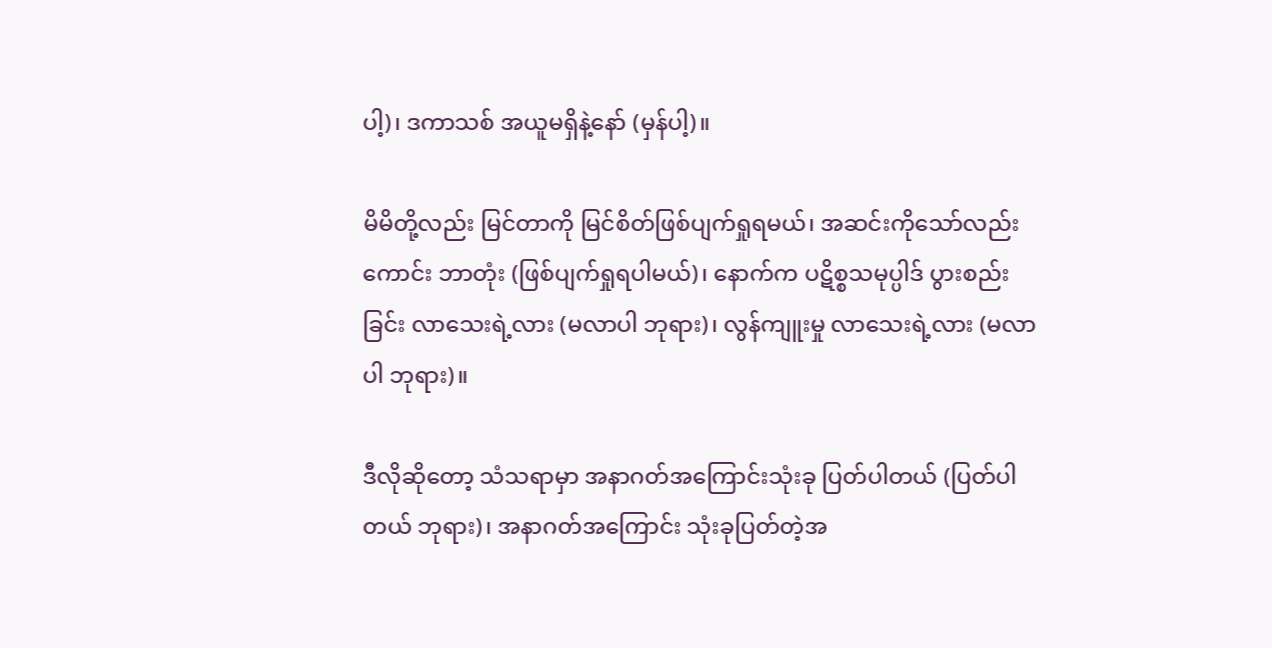ပါ့)၊ ဒကာသစ် အယူမရှိနဲ့နော် (မှန်ပါ့)။

မိမိတို့လည်း မြင်တာကို မြင်စိတ်ဖြစ်ပျက်ရှုရမယ်၊ အဆင်းကိုသော်လည်းကောင်း ဘာတုံး (ဖြစ်ပျက်ရှုရပါမယ်)၊ နောက်က ပဋိစ္စသမုပ္ပါဒ် ပွားစည်းခြင်း လာသေးရဲ့လား (မလာပါ ဘုရား)၊ လွန်ကျူးမှု လာသေးရဲ့လား (မလာပါ ဘုရား)။

ဒီလိုဆိုတော့ သံသရာမှာ အနာဂတ်အကြောင်းသုံးခု ပြတ်ပါတယ် (ပြတ်ပါတယ် ဘုရား)၊ အနာဂတ်အကြောင်း သုံးခုပြတ်တဲ့အ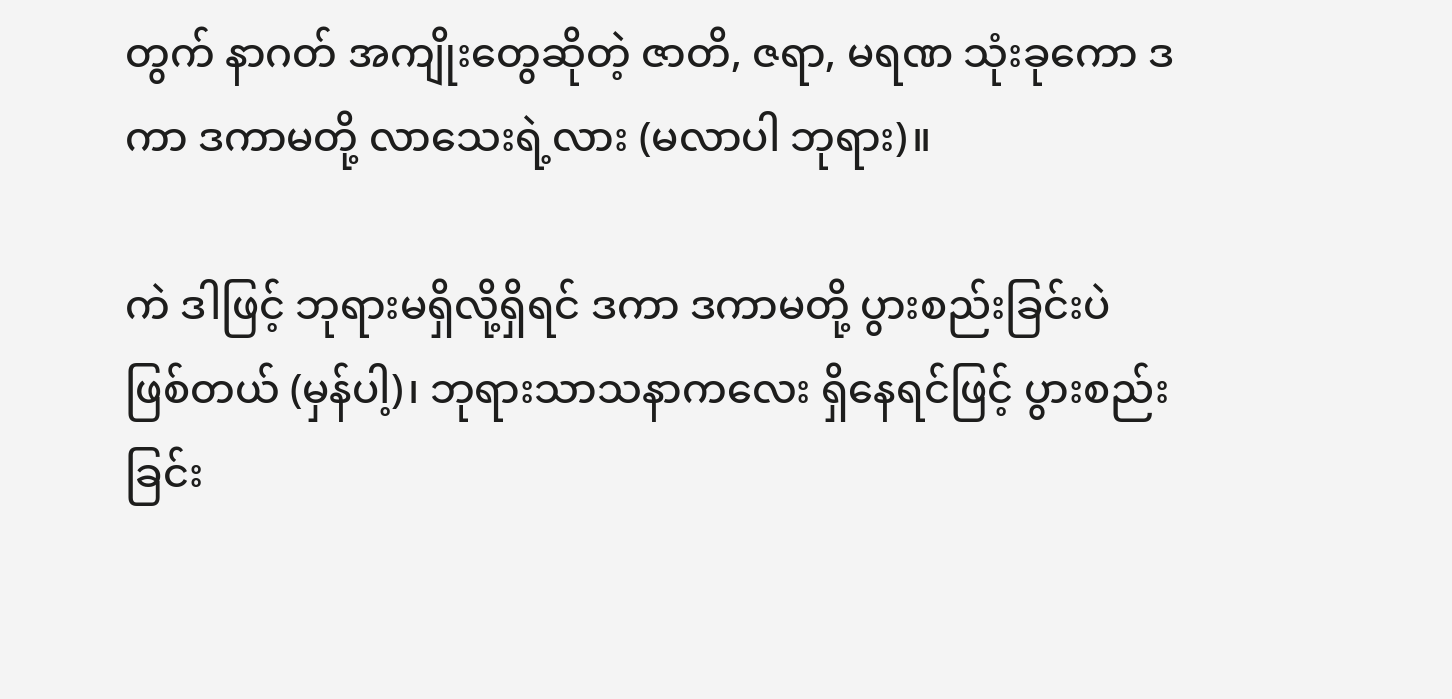တွက် နာဂတ် အကျိုးတွေဆိုတဲ့ ဇာတိ, ဇရာ, မရဏ သုံးခုကော ဒကာ ဒကာမတို့ လာသေးရဲ့လား (မလာပါ ဘုရား)။

ကဲ ဒါဖြင့် ဘုရားမရှိလို့ရှိရင် ဒကာ ဒကာမတို့ ပွားစည်းခြင်းပဲ ဖြစ်တယ် (မှန်ပါ့)၊ ဘုရားသာသနာကလေး ရှိနေရင်ဖြင့် ပွားစည်းခြင်း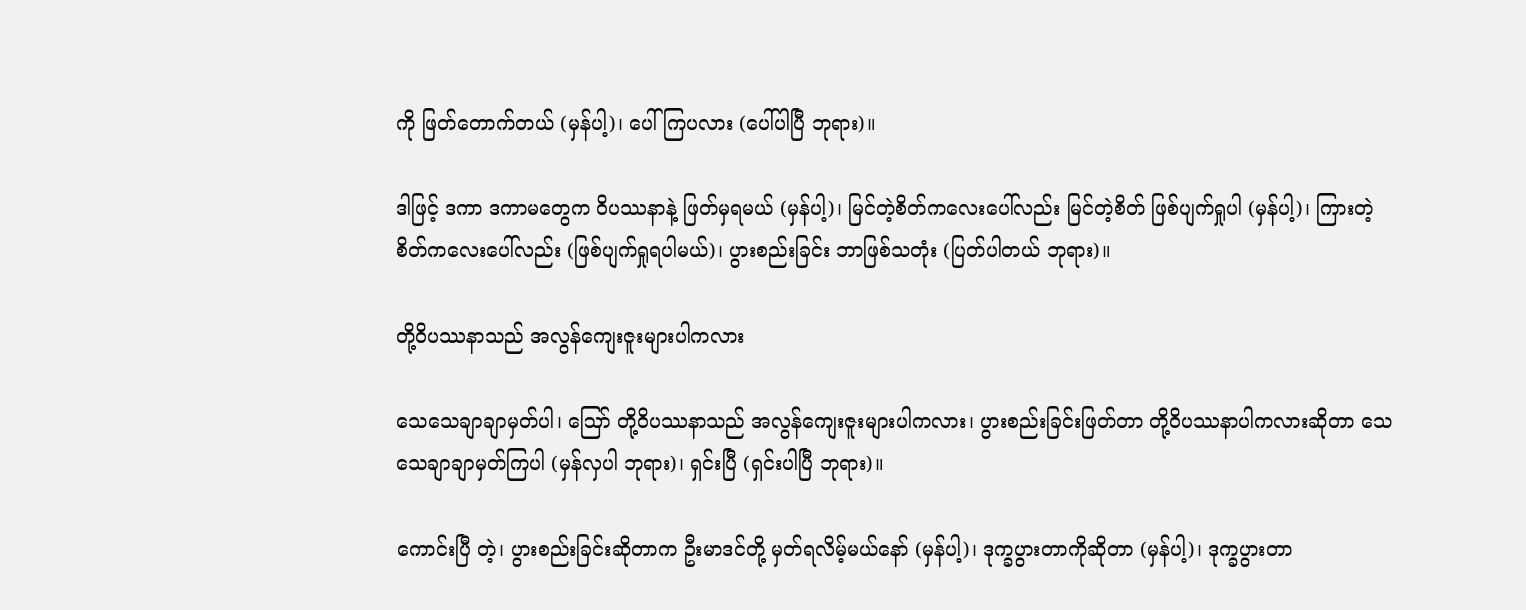ကို ဖြတ်တောက်တယ် (မှန်ပါ့)၊ ပေါ်ကြပလား (ပေါ်ပါပြီ ဘုရား)။

ဒါဖြင့် ဒကာ ဒကာမတွေက ဝိပဿနာနဲ့ ဖြတ်မှရမယ် (မှန်ပါ့)၊ မြင်တဲ့စိတ်ကလေးပေါ်လည်း မြင်တဲ့စိတ် ဖြစ်ပျက်ရှုပါ (မှန်ပါ့)၊ ကြားတဲ့စိတ်ကလေးပေါ်လည်း (ဖြစ်ပျက်ရှုရပါမယ်)၊ ပွားစည်းခြင်း ဘာဖြစ်သတုံး (ပြတ်ပါတယ် ဘုရား)။

တို့ဝိပဿနာသည် အလွန်ကျေးဇူးများပါကလား

သေသေချာချာမှတ်ပါ၊ ဪ တို့ဝိပဿနာသည် အလွန်ကျေးဇူးများပါကလား၊ ပွားစည်းခြင်းဖြတ်တာ တို့ဝိပဿနာပါကလားဆိုတာ သေသေချာချာမှတ်ကြပါ (မှန်လှပါ ဘုရား)၊ ရှင်းပြီ (ရှင်းပါပြီ ဘုရား)။

ကောင်းပြီ တဲ့၊ ပွားစည်းခြင်းဆိုတာက ဦးမာဒင်တို့ မှတ်ရလိမ့်မယ်နော် (မှန်ပါ့)၊ ဒုက္ခပွားတာကိုဆိုတာ (မှန်ပါ့)၊ ဒုက္ခပွားတာ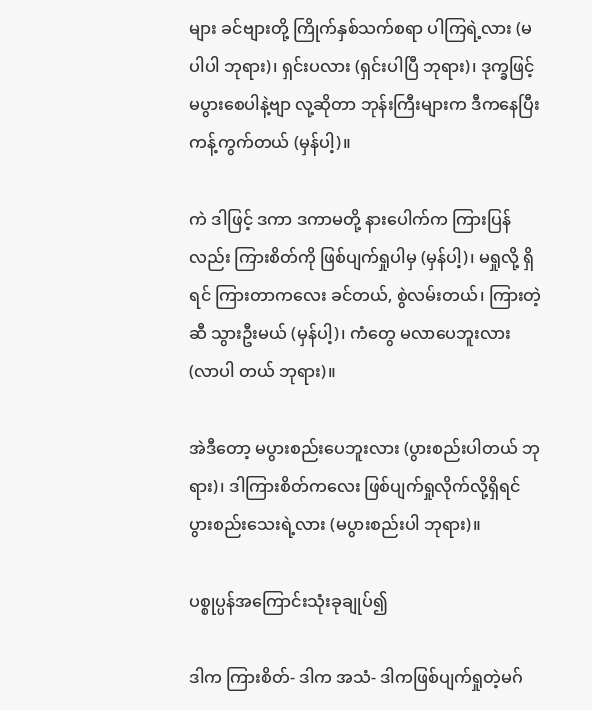များ ခင်ဗျားတို့ ကြိုက်နှစ်သက်စရာ ပါကြရဲ့လား (မပါပါ ဘုရား)၊ ရှင်းပလား (ရှင်းပါပြီ ဘုရား)၊ ဒုက္ခဖြင့် မပွားစေပါနဲ့ဗျာ လု့ဆိုတာ ဘုန်းကြီးများက ဒီကနေပြီး ကန့်ကွက်တယ် (မှန်ပါ့)။

ကဲ ဒါဖြင့် ဒကာ ဒကာမတို့ နားပေါက်က ကြားပြန်လည်း ကြားစိတ်ကို ဖြစ်ပျက်ရှုပါမှ (မှန်ပါ့)၊ မရှုလို့ ရှိရင် ကြားတာကလေး ခင်တယ်, စွဲလမ်းတယ်၊ ကြားတဲ့ဆီ သွားဦးမယ် (မှန်ပါ့)၊ ကံတွေ မလာပေဘူးလား (လာပါ တယ် ဘုရား)။

အဲဒီတော့ မပွားစည်းပေဘူးလား (ပွားစည်းပါတယ် ဘုရား)၊ ဒါကြားစိတ်ကလေး ဖြစ်ပျက်ရှုလိုက်လို့ရှိရင် ပွားစည်းသေးရဲ့လား (မပွားစည်းပါ ဘုရား)။

ပစ္စုပ္ပန်အကြောင်းသုံးခုချုပ်၍

ဒါက ကြားစိတ်- ဒါက အသံ- ဒါကဖြစ်ပျက်ရှုတဲ့မဂ်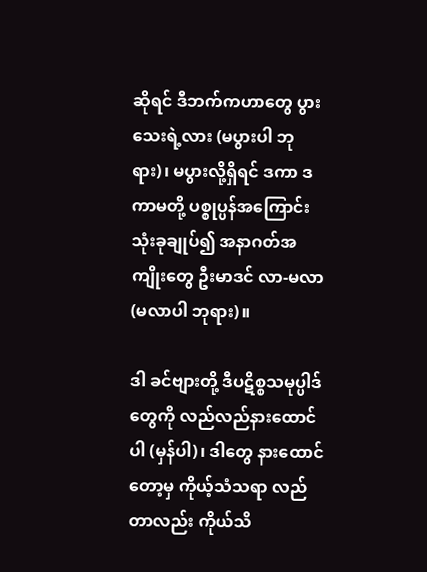ဆိုရင် ဒီဘက်ကဟာတွေ ပွားသေးရဲ့လား (မပွားပါ ဘုရား)၊ မပွားလို့ရှိရင် ဒကာ ဒကာမတို့ ပစ္စုပ္ပန်အကြောင်းသုံးခုချုပ်၍ အနာဂတ်အကျိုးတွေ ဦးမာဒင် လာ-မလာ (မလာပါ ဘုရား)။

ဒါ ခင်ဗျားတို့ ဒီပဋိစ္စသမုပ္ပါဒ်တွေကို လည်လည်နားထောင်ပါ (မှန်ပါ)၊ ဒါတွေ နားထောင်တော့မှ ကိုယ့်သံသရာ လည်တာလည်း ကိုယ်သိ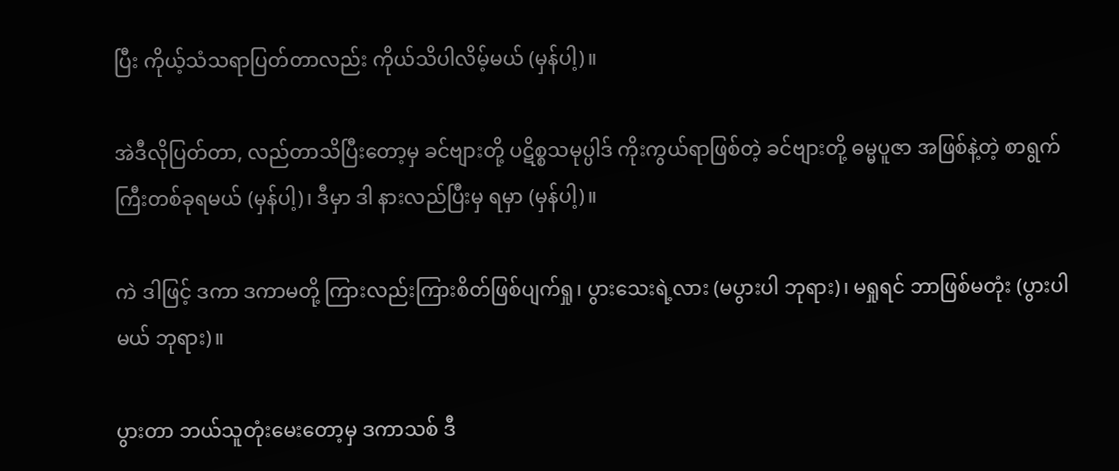ပြီး ကိုယ့်သံသရာပြတ်တာလည်း ကိုယ်သိပါလိမ့်မယ် (မှန်ပါ့)။

အဲဒီလိုပြတ်တာ, လည်တာသိပြီးတော့မှ ခင်ဗျားတို့ ပဋိစ္စသမုပ္ပါဒ် ကိုးကွယ်ရာဖြစ်တဲ့ ခင်ဗျားတို့ ဓမ္မပူဇာ အဖြစ်နဲ့တဲ့ စာရွက်ကြီးတစ်ခုရမယ် (မှန်ပါ့)၊ ဒီမှာ ဒါ နားလည်ပြီးမှ ရမှာ (မှန်ပါ့)။

ကဲ ဒါဖြင့် ဒကာ ဒကာမတို့ ကြားလည်းကြားစိတ်ဖြစ်ပျက်ရှု၊ ပွားသေးရဲ့လား (မပွားပါ ဘုရား)၊ မရှုရင် ဘာဖြစ်မတုံး (ပွားပါမယ် ဘုရား)။

ပွားတာ ဘယ်သူတုံးမေးတော့မှ ဒကာသစ် ဒီ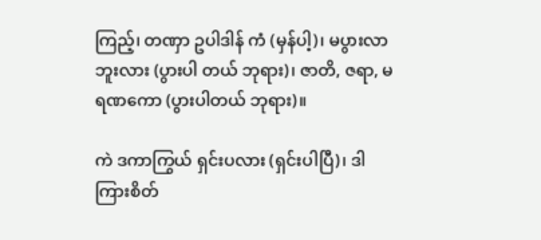ကြည့်၊ တဏှာ ဥပါဒါန် ကံ (မှန်ပါ့)၊ မပွားလာဘူးလား (ပွားပါ တယ် ဘုရား)၊ ဇာတိ, ဇရာ, မရဏကော (ပွားပါတယ် ဘုရား)။

ကဲ ဒကာကြွယ် ရှင်းပလား (ရှင်းပါပြီ)၊ ဒါ ကြားစိတ်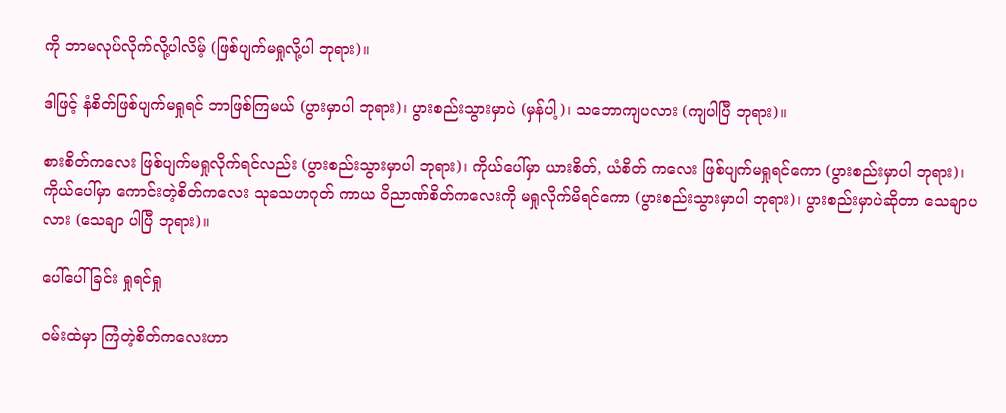ကို ဘာမလုပ်လိုက်လို့ပါလိမ့် (ဖြစ်ပျက်မရှုလို့ပါ ဘုရား)။

ဒါဖြင့် နံစိတ်ဖြစ်ပျက်မရှုရင် ဘာဖြစ်ကြမယ် (ပွားမှာပါ ဘုရား)၊ ပွားစည်းသွားမှာပဲ (မှန်ပါ့)၊ သဘောကျပလား (ကျပါပြီ ဘုရား)။

စားစိတ်ကလေး ဖြစ်ပျက်မရှုလိုက်ရင်လည်း (ပွားစည်းသွားမှာပါ ဘုရား)၊ ကိုယ်ပေါ်မှာ ယားစိတ်, ယံစိတ် ကလေး ဖြစ်ပျက်မရှုရင်ကော (ပွားစည်းမှာပါ ဘုရား)၊ ကိုယ်ပေါ်မှာ ကောင်းတဲ့စိတ်ကလေး သုခသဟဂုတ် ကာယ ဝိညာဏ်စိတ်ကလေးကို မရှုလိုက်မိရင်ကော (ပွားစည်းသွားမှာပါ ဘုရား)၊ ပွားစည်းမှာပဲဆိုတာ သေချာပလား (သေချာ ပါပြီ ဘုရား)။

ပေါ်ပေါ်ခြင်း ရှုရင်ရှု

ဝမ်းထဲမှာ ကြံတဲ့စိတ်ကလေးဟာ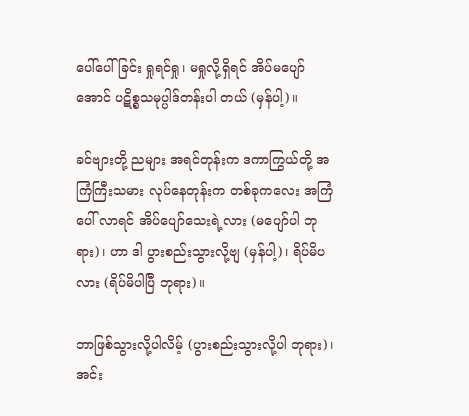ပေါ်ပေါ်ခြင်း ရှုရင်ရှု၊ မရှုလို့ရှိရင် အိပ်မပျော်အောင် ပဋိစ္စသမုပ္ပါဒ်တန်းပါ တယ် (မှန်ပါ့)။

ခင်ဗျားတို့ ညများ အရင်တုန်းက ဒကာကြွယ်တို့ အကြံကြီးသမား လုပ်နေတုန်းက တစ်ခုကလေး အကြံပေါ် လာရင် အိပ်ပျော်သေးရဲ့လား (မပျော်ပါ ဘုရား)၊ ဟာ ဒါ ပွားစည်းသွားလို့ဗျ (မှန်ပါ့)၊ ရိပ်မိပလား (ရိပ်မိပါပြီ ဘုရား)။

ဘာဖြစ်သွားလို့ပါလိမ့် (ပွားစည်းသွားလို့ပါ ဘုရား)၊ အင်း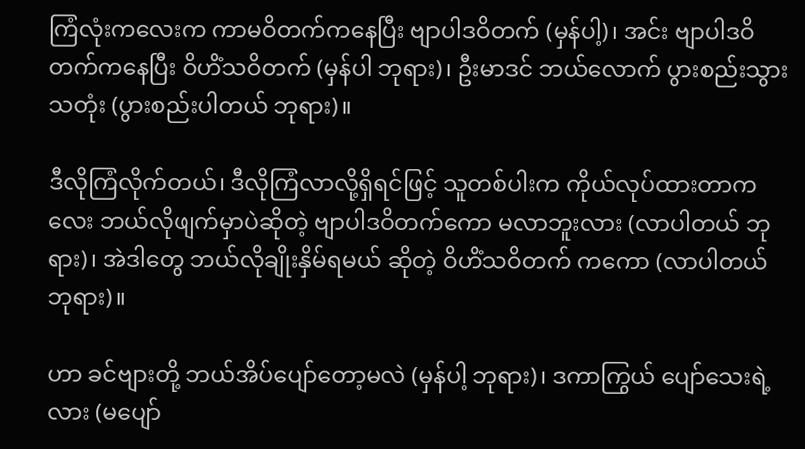ကြံလုံးကလေးက ကာမဝိတက်ကနေပြီး ဗျာပါဒဝိတက် (မှန်ပါ့)၊ အင်း ဗျာပါဒဝိတက်ကနေပြီး ဝိဟိံသဝိတက် (မှန်ပါ ဘုရား)၊ ဦးမာဒင် ဘယ်လောက် ပွားစည်းသွားသတုံး (ပွားစည်းပါတယ် ဘုရား)။

ဒီလိုကြံလိုက်တယ်၊ ဒီလိုကြံလာလို့ရှိရင်ဖြင့် သူတစ်ပါးက ကိုယ်လုပ်ထားတာကလေး ဘယ်လိုဖျက်မှာပဲဆိုတဲ့ ဗျာပါဒဝိတက်ကော မလာဘူးလား (လာပါတယ် ဘုရား)၊ အဲဒါတွေ ဘယ်လိုချိုးနှိမ်ရမယ် ဆိုတဲ့ ဝိဟိံသဝိတက် ကကော (လာပါတယ် ဘုရား)။

ဟာ ခင်ဗျားတို့ ဘယ်အိပ်ပျော်တော့မလဲ (မှန်ပါ့ ဘုရား)၊ ဒကာကြွယ် ပျော်သေးရဲ့လား (မပျော်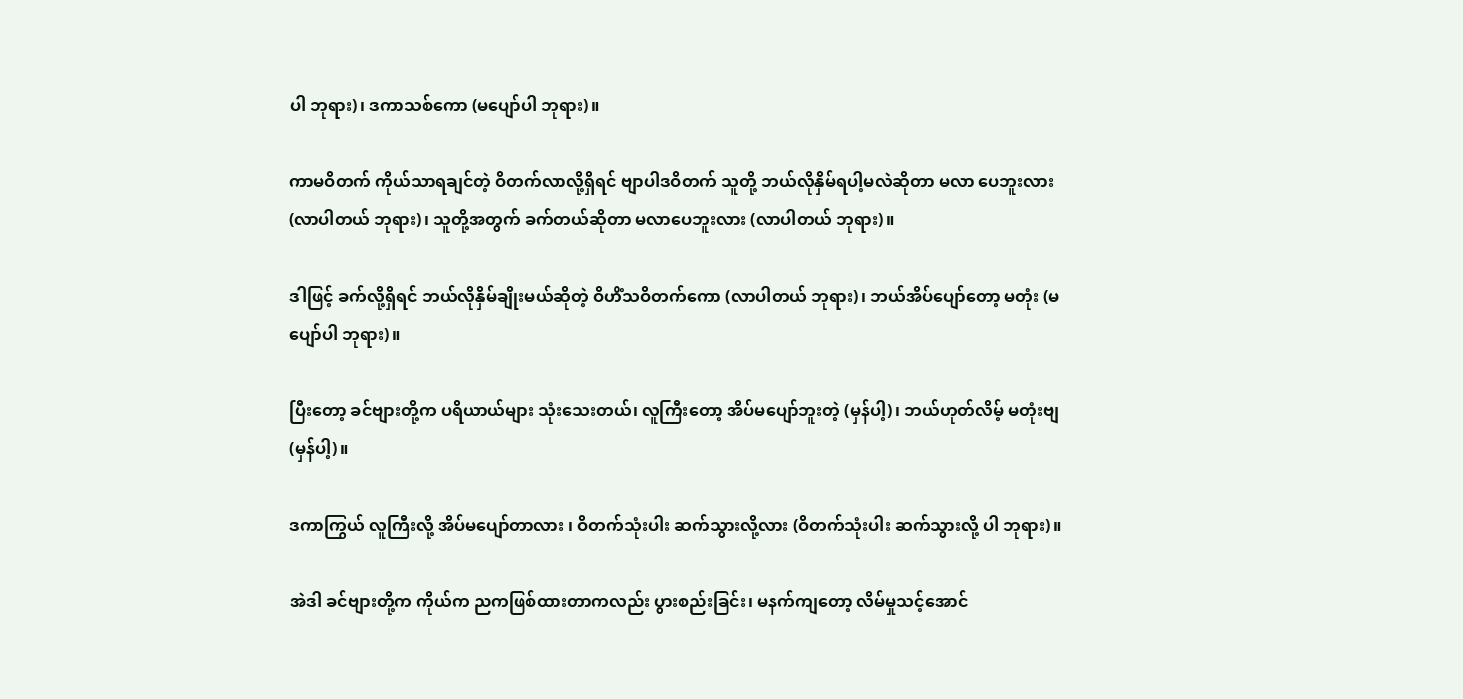ပါ ဘုရား)၊ ဒကာသစ်ကော (မပျော်ပါ ဘုရား)။

ကာမဝိတက် ကိုယ်သာရချင်တဲ့ ဝိတက်လာလို့ရှိရင် ဗျာပါဒဝိတက် သူတို့ ဘယ်လိုနှိမ်ရပါ့မလဲဆိုတာ မလာ ပေဘူးလား (လာပါတယ် ဘုရား)၊ သူတို့အတွက် ခက်တယ်ဆိုတာ မလာပေဘူးလား (လာပါတယ် ဘုရား)။

ဒါဖြင့် ခက်လို့ရှိရင် ဘယ်လိုနှိမ်ချိုးမယ်ဆိုတဲ့ ဝိဟိံသဝိတက်ကော (လာပါတယ် ဘုရား)၊ ဘယ်အိပ်ပျော်တော့ မတုံး (မပျော်ပါ ဘုရား)။

ပြီးတော့ ခင်ဗျားတို့က ပရိယာယ်များ သုံးသေးတယ်၊ လူကြီးတော့ အိပ်မပျော်ဘူးတဲ့ (မှန်ပါ့)၊ ဘယ်ဟုတ်လိမ့် မတုံးဗျ (မှန်ပါ့)။

ဒကာကြွယ် လူကြီးလို့ အိပ်မပျော်တာလား ၊ ဝိတက်သုံးပါး ဆက်သွားလို့လား (ဝိတက်သုံးပါး ဆက်သွားလို့ ပါ ဘုရား)။

အဲဒါ ခင်ဗျားတို့က ကိုယ်က ညကဖြစ်ထားတာကလည်း ပွားစည်းခြင်း၊ မနက်ကျတော့ လိမ်မှုသင့်အောင်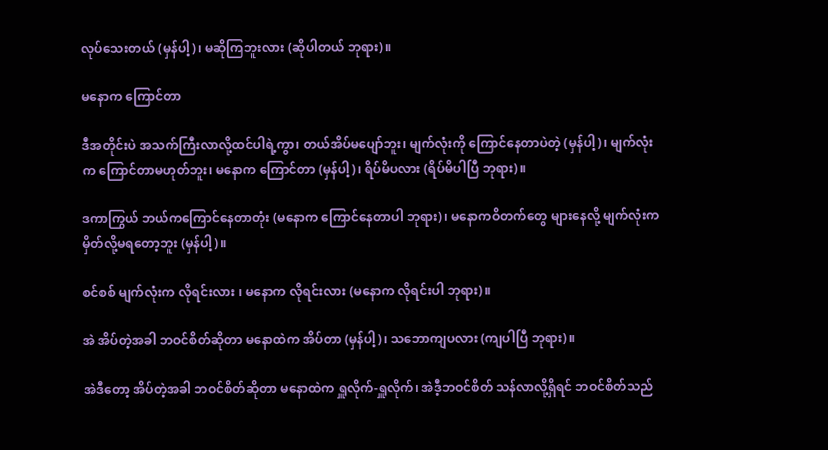လုပ်သေးတယ် (မှန်ပါ့)၊ မဆိုကြဘူးလား (ဆိုပါတယ် ဘုရား)။

မနောက ကြောင်တာ

ဒီအတိုင်းပဲ အသက်ကြီးလာလို့ထင်ပါရဲ့ကွာ၊ တယ်အိပ်မပျော်ဘူး၊ မျက်လုံးကို ကြောင်နေတာပဲတဲ့ (မှန်ပါ့)၊ မျက်လုံးက ကြောင်တာမဟုတ်ဘူး၊ မနောက ကြောင်တာ (မှန်ပါ့)၊ ရိပ်မိပလား (ရိပ်မိပါပြီ ဘုရား)။

ဒကာကြွယ် ဘယ်ကကြောင်နေတာတုံး (မနောက ကြောင်နေတာပါ ဘုရား)၊ မနောကဝိတက်တွေ များနေလို့ မျက်လုံးက မှိတ်လို့မရတော့ဘူး (မှန်ပါ့)။

စင်စစ် မျက်လုံးက လိုရင်းလား ၊ မနောက လိုရင်းလား (မနောက လိုရင်းပါ ဘုရား)။

အဲ အိပ်တဲ့အခါ ဘဝင်စိတ်ဆိုတာ မနောထဲက အိပ်တာ (မှန်ပါ့)၊ သဘောကျပလား (ကျပါပြီ ဘုရား)။

အဲဒီတော့ အိပ်တဲ့အခါ ဘဝင်စိတ်ဆိုတာ မနောထဲက ရှူလိုက်-ရှူလိုက်၊ အဲဒီ့ဘဝင်စိတ် သန်လာလို့ရှိရင် ဘဝင်စိတ်သည်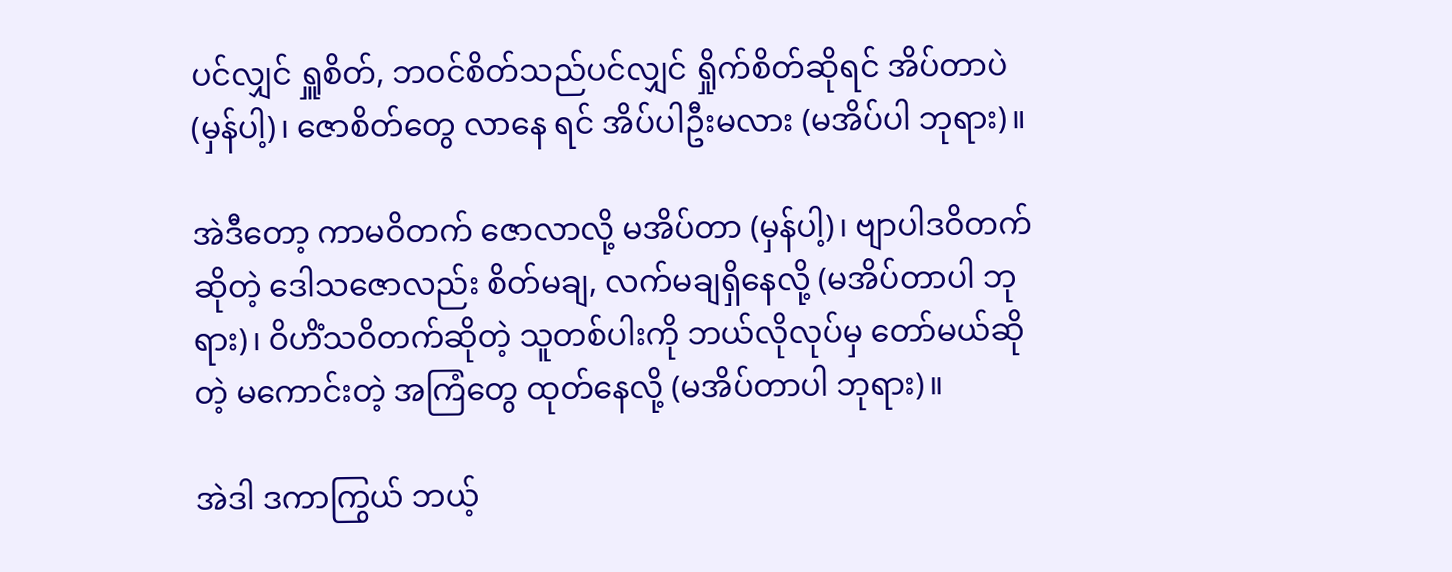ပင်လျှင် ရှူစိတ်, ဘဝင်စိတ်သည်ပင်လျှင် ရှိုက်စိတ်ဆိုရင် အိပ်တာပဲ (မှန်ပါ့)၊ ဇောစိတ်တွေ လာနေ ရင် အိပ်ပါဦးမလား (မအိပ်ပါ ဘုရား)။

အဲဒီတော့ ကာမဝိတက် ဇောလာလို့ မအိပ်တာ (မှန်ပါ့)၊ ဗျာပါဒဝိတက်ဆိုတဲ့ ဒေါသဇောလည်း စိတ်မချ, လက်မချရှိနေလို့ (မအိပ်တာပါ ဘုရား)၊ ဝိဟိံသဝိတက်ဆိုတဲ့ သူတစ်ပါးကို ဘယ်လိုလုပ်မှ တော်မယ်ဆိုတဲ့ မကောင်းတဲ့ အကြံတွေ ထုတ်နေလို့ (မအိပ်တာပါ ဘုရား)။

အဲဒါ ဒကာကြွယ် ဘယ့်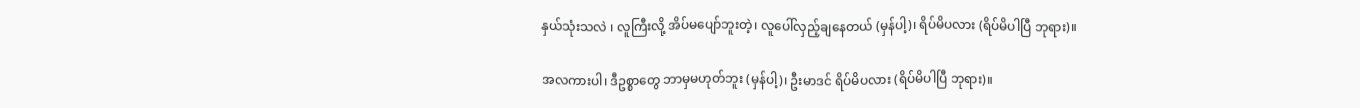နှယ်သုံးသလဲ ၊ လူကြီးလို့ အိပ်မပျော်ဘူးတဲ့၊ လူပေါ်လှည့်ချနေတယ် (မှန်ပါ့)၊ ရိပ်မိပလား (ရိပ်မိပါပြီ ဘုရား)။

အလကားပါ၊ ဒီဥစ္စာတွေ ဘာမှမဟုတ်ဘူး (မှန်ပါ့)၊ ဦးမာဒင် ရိပ်မိပလား (ရိပ်မိပါပြီ ဘုရား)။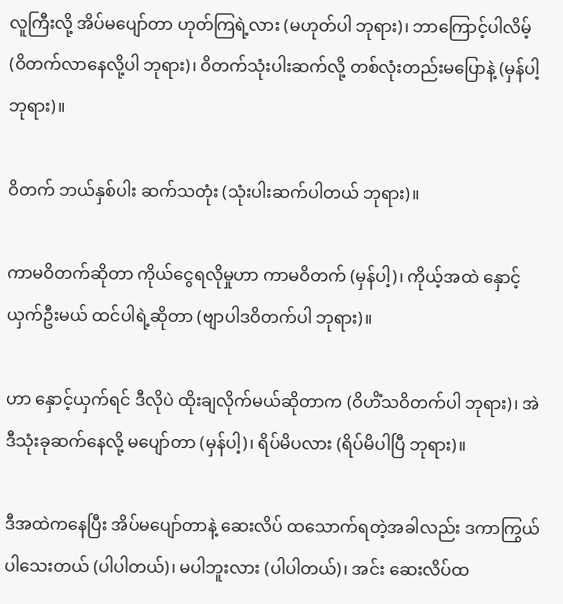လူကြီးလို့ အိပ်မပျော်တာ ဟုတ်ကြရဲ့လား (မဟုတ်ပါ ဘုရား)၊ ဘာကြောင့်ပါလိမ့် (ဝိတက်လာနေလို့ပါ ဘုရား)၊ ဝိတက်သုံးပါးဆက်လို့ တစ်လုံးတည်းမပြောနဲ့ (မှန်ပါ့ ဘုရား)။

ဝိတက် ဘယ်နှစ်ပါး ဆက်သတုံး (သုံးပါးဆက်ပါတယ် ဘုရား)။

ကာမဝိတက်ဆိုတာ ကိုယ်ငွေရလိုမှုဟာ ကာမဝိတက် (မှန်ပါ့)၊ ကိုယ့်အထဲ နှောင့်ယှက်ဦးမယ် ထင်ပါရဲ့ဆိုတာ (ဗျာပါဒဝိတက်ပါ ဘုရား)။

ဟာ နှောင့်ယှက်ရင် ဒီလိုပဲ ထိုးချလိုက်မယ်ဆိုတာက (ဝိဟိံသဝိတက်ပါ ဘုရား)၊ အဲဒီသုံးခုဆက်နေလို့ မပျော်တာ (မှန်ပါ့)၊ ရိပ်မိပလား (ရိပ်မိပါပြီ ဘုရား)။

ဒီအထဲကနေပြီး အိပ်မပျော်တာနဲ့ ဆေးလိပ် ထသောက်ရတဲ့အခါလည်း ဒကာကြွယ် ပါသေးတယ် (ပါပါတယ်)၊ မပါဘူးလား (ပါပါတယ်)၊ အင်း ဆေးလိပ်ထ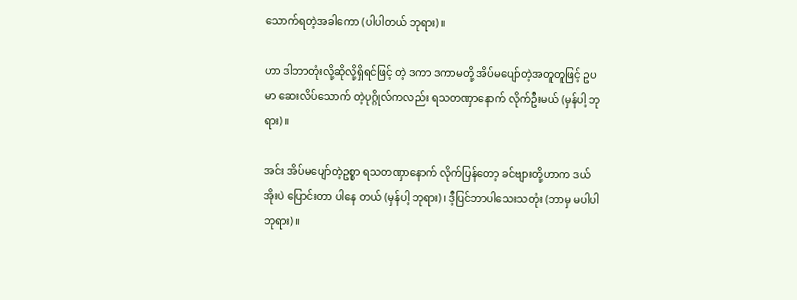သောက်ရတဲ့အခါကော (ပါပါတယ် ဘုရား)။

ဟာ ဒါဘာတုံးလို့ဆိုလို့ရှိရင်ဖြင့် တဲ့ ဒကာ ဒကာမတို့ အိပ်မပျော်တဲ့အတူတူဖြင့် ဥပမာ ဆေးလိပ်သောက် တဲ့ပုဂ္ဂိုလ်ကလည်း ရသတဏှာနောက် လိုက်ဦးမယ် (မှန်ပါ့ ဘုရား)။

အင်း အိပ်မပျော်တဲ့ဥစ္စာ ရသတဏှာနောက် လိုက်ပြန်တော့ ခင်ဗျားတို့ဟာက ဒယ်အိုးပဲ ပြောင်းတာ ပါနေ တယ် (မှန်ပါ့ ဘုရား)၊ ဒီ့ပြင်ဘာပါသေးသတုံး (ဘာမှ မပါပါဘုရား)။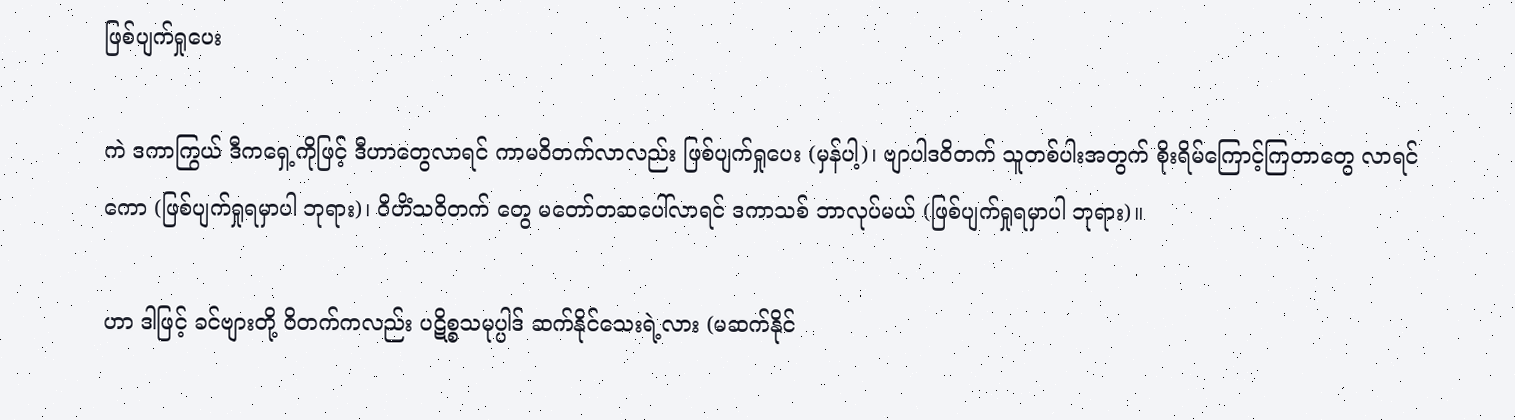ဖြစ်ပျက်ရှုပေး

ကဲ ဒကာကြွယ် ဒီကရှေ့ကိုဖြင့် ဒီဟာတွေလာရင် ကာမဝိတက်လာလည်း ဖြစ်ပျက်ရှုပေး (မှန်ပါ့)၊ ဗျာပါဒဝိတက် သူတစ်ပါးအတွက် စိုးရိမ်ကြောင့်ကြတာတွေ လာရင်ကော (ဖြစ်ပျက်ရှုရမှာပါ ဘုရား)၊ ဝိဟိံသဝိတက် တွေ မတော်တဆပေါ်လာရင် ဒကာသစ် ဘာလုပ်မယ် (ဖြစ်ပျက်ရှုရမှာပါ ဘုရား)။

ဟာ ဒါဖြင့် ခင်ဗျားတို့ ဝိတက်ကလည်း ပဋိစ္စသမုပ္ပါဒ် ဆက်နိုင်သေးရဲ့လား (မဆက်နိုင်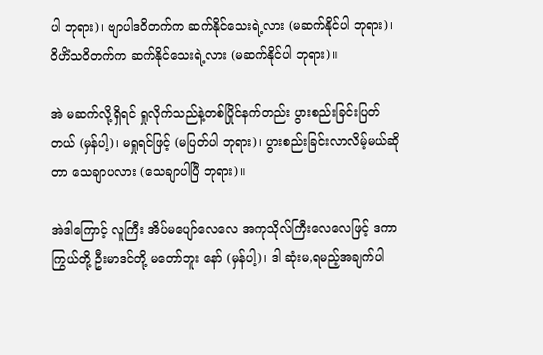ပါ ဘုရား)၊ ဗျာပါဒဝိတက်က ဆက်နိုင်သေးရဲ့လား (မဆက်နိုင်ပါ ဘုရား)၊ ဝိဟိံသဝိတက်က ဆက်နိုင်သေးရဲ့လား (မဆက်နိုင်ပါ ဘုရား)။

အဲ မဆက်လို့ရှိရင် ရှုလိုက်သည်နဲ့တစ်ပြိုင်နက်တည်း ပွားစည်းခြင်းပြတ်တယ် (မှန်ပါ့)၊ မရှုရင်ဖြင့် (မပြတ်ပါ ဘုရား)၊ ပွားစည်းခြင်းလာလိမ့်မယ်ဆိုတာ သေချာပလား (သေချာပါပြီ ဘုရား)။

အဲဒါကြောင့် လူကြီး အိပ်မပျော်လေလေ အကုသိုလ်ကြီးလေလေဖြင့် ဒကာကြွယ်တို့ ဦးမာဒင်တို့ မတော်ဘူး နော် (မှန်ပါ့)၊ ဒါ ဆုံးမ,ရမည့်အချက်ပါ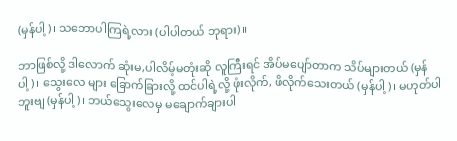(မှန်ပါ့)၊ သဘောပါကြရဲ့လား (ပါပါတယ် ဘုရား)။

ဘာဖြစ်လို့ ဒါလောက် ဆုံးမ,ပါလိမ့်မတုံးဆို လူကြီးရင် အိပ်မပျော်တာက သိပ်များတယ် (မှန်ပါ့)၊ သွေးလေ များ ခြောက်ခြားလို့ ထင်ပါရဲ့လို့ ဖုံးလိုက်, ဖိလိုက်သေးတယ် (မှန်ပါ့)၊ မဟုတ်ပါဘူးဗျ (မှန်ပါ့)၊ ဘယ်သွေးလေမှ မချောက်ချားပါ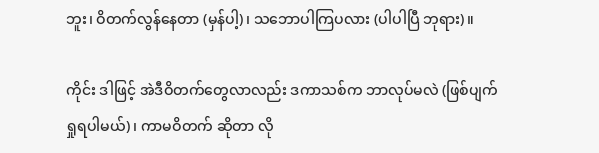ဘူး၊ ဝိတက်လွန်နေတာ (မှန်ပါ့)၊ သဘောပါကြပလား (ပါပါပြီ ဘုရား)။

ကိုင်း ဒါဖြင့် အဲဒီဝိတက်တွေလာလည်း ဒကာသစ်က ဘာလုပ်မလဲ (ဖြစ်ပျက်ရှုရပါမယ်)၊ ကာမဝိတက် ဆိုတာ လို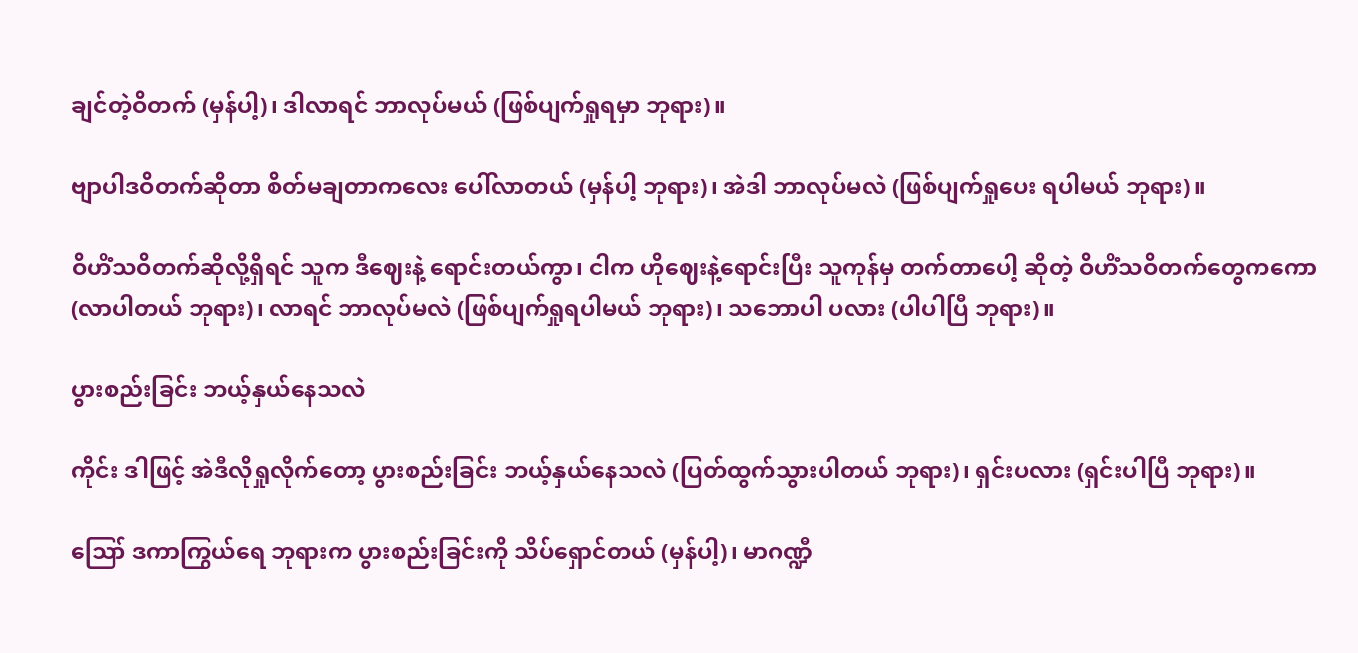ချင်တဲ့ဝိတက် (မှန်ပါ့)၊ ဒါလာရင် ဘာလုပ်မယ် (ဖြစ်ပျက်ရှုရမှာ ဘုရား)။

ဗျာပါဒဝိတက်ဆိုတာ စိတ်မချတာကလေး ပေါ်လာတယ် (မှန်ပါ့ ဘုရား)၊ အဲဒါ ဘာလုပ်မလဲ (ဖြစ်ပျက်ရှုပေး ရပါမယ် ဘုရား)။

ဝိဟိံသဝိတက်ဆိုလို့ရှိရင် သူက ဒီဈေးနဲ့ ရောင်းတယ်ကွာ၊ ငါက ဟိုဈေးနဲ့ရောင်းပြီး သူကုန်မှ တက်တာပေါ့ ဆိုတဲ့ ဝိဟိံသဝိတက်တွေကကော (လာပါတယ် ဘုရား)၊ လာရင် ဘာလုပ်မလဲ (ဖြစ်ပျက်ရှုရပါမယ် ဘုရား)၊ သဘောပါ ပလား (ပါပါပြီ ဘုရား)။

ပွားစည်းခြင်း ဘယ့်နှယ်နေသလဲ

ကိုင်း ဒါဖြင့် အဲဒီလိုရှုလိုက်တော့ ပွားစည်းခြင်း ဘယ့်နှယ်နေသလဲ (ပြတ်ထွက်သွားပါတယ် ဘုရား)၊ ရှင်းပလား (ရှင်းပါပြီ ဘုရား)။

ဪ ဒကာကြွယ်ရေ ဘုရားက ပွားစည်းခြင်းကို သိပ်ရှောင်တယ် (မှန်ပါ့)၊ မာဂဏ္ဍီ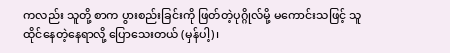ကလည်း သူတို့ စာက ပွားစည်းခြင်းကို ဖြတ်တဲ့ပုဂ္ဂိုလ်မို့ မကောင်းသဖြင့် သူထိုင်နေတဲ့နေရာလို့ ပြောသေးတယ် (မှန်ပါ့)၊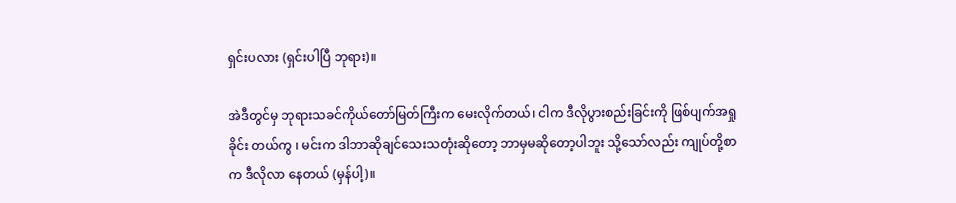ရှင်းပလား (ရှင်းပါပြီ ဘုရား)။

အဲဒီတွင်မှ ဘုရားသခင်ကိုယ်တော်မြတ်ကြီးက မေးလိုက်တယ်၊ ငါက ဒီလိုပွားစည်းခြင်းကို ဖြစ်ပျက်အရှုခိုင်း တယ်ကွ ၊ မင်းက ဒါဘာဆိုချင်သေးသတုံးဆိုတော့ ဘာမှမဆိုတော့ပါဘူး သို့သော်လည်း ကျုပ်တို့စာက ဒီလိုလာ နေတယ် (မှန်ပါ့)။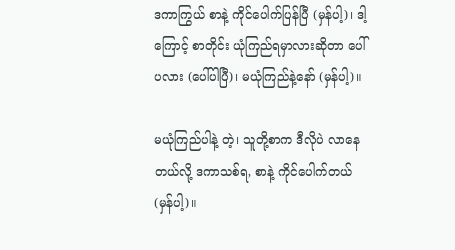ဒကာကြွယ် စာနဲ့ ကိုင်ပေါက်ပြန်ပြီ (မှန်ပါ့)၊ ဒါ့ကြောင့် စာတိုင်း ယုံကြည်ရမှာလားဆိုတာ ပေါ်ပလား (ပေါ်ပါပြီ)၊ မယုံကြည်နဲ့နော် (မှန်ပါ့)။

မယုံကြည်ပါနဲ့ တဲ့၊ သူတို့စာက ဒီလိုပဲ လာနေတယ်လို့ ဒကာသစ်ရ, စာနဲ့ ကိုင်ပေါက်တယ် (မှန်ပါ့)။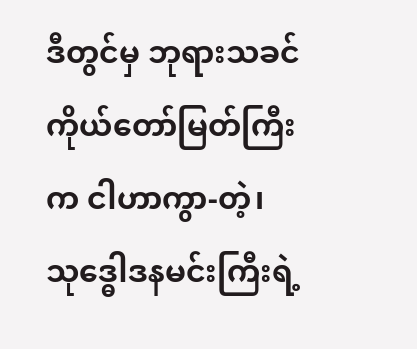ဒီတွင်မှ ဘုရားသခင်ကိုယ်တော်မြတ်ကြီးက ငါဟာကွာ-တဲ့၊ သုဒ္ဓေါဒနမင်းကြီးရဲ့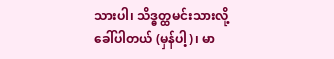သားပါ၊ သိဒ္ဓတ္ထမင်းသားလို့ ခေါ်ပါတယ် (မှန်ပါ့)၊ မာ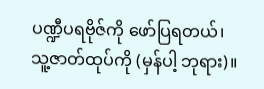ပဏ္ဍီပရဗိုဇ်ကို ဖော်ပြရတယ်၊ သူ့ဇာတ်ထုပ်ကို (မှန်ပါ့ ဘုရား)။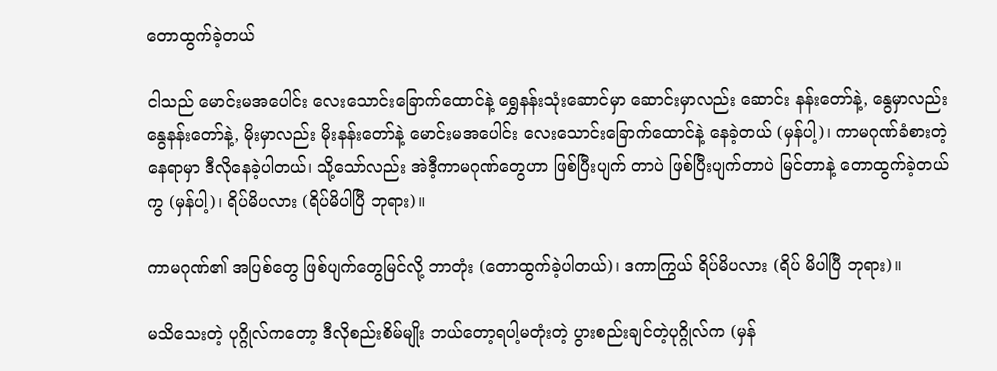တောထွက်ခဲ့တယ်

ငါသည် မောင်းမအပေါင်း လေးသောင်းခြောက်ထောင်နဲ့ ရွှေနန်းသုံးဆောင်မှာ ဆောင်းမှာလည်း ဆောင်း နန်းတော်နဲ့, နွေမှာလည်း နွေနန်းတော်နဲ့, မိုးမှာလည်း မိုးနန်းတော်နဲ့ မောင်းမအပေါင်း လေးသောင်းခြောက်ထောင်နဲ့ နေခဲ့တယ် (မှန်ပါ့)၊ ကာမဂုဏ်ခံစားတဲ့နေရာမှာ ဒီလိုနေခဲ့ပါတယ်၊ သို့သော်လည်း အဲဒီ့ကာမဂုဏ်တွေဟာ ဖြစ်ပြီးပျက် တာပဲ ဖြစ်ပြီးပျက်တာပဲ မြင်တာနဲ့ တောထွက်ခဲ့တယ်ကွ (မှန်ပါ့)၊ ရိပ်မိပလား (ရိပ်မိပါပြီ ဘုရား)။

ကာမဂုဏ်၏ အပြစ်တွေ ဖြစ်ပျက်တွေမြင်လို့ ဘာတုံး (တောထွက်ခဲ့ပါတယ်)၊ ဒကာကြွယ် ရိပ်မိပလား (ရိပ် မိပါပြီ ဘုရား)။

မသိသေးတဲ့ ပုဂ္ဂိုလ်ကတော့ ဒီလိုစည်းစိမ်မျိုး ဘယ်တော့ရပါ့မတုံးတဲ့ ပွားစည်းချင်တဲ့ပုဂ္ဂိုလ်က (မှန်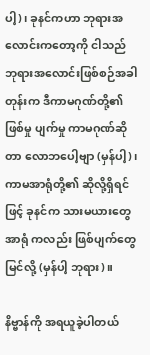ပါ့)၊ ခုနင်ကဟာ ဘုရားအလောင်းကတော့ကို ငါသည် ဘုရားအလောင်းဖြစ်စဉ်အခါတုန်းက ဒီကာမဂုဏ်တို့၏ ဖြစ်မှု ပျက်မှု ကာမဂုဏ်ဆိုတာ လောဘပေါ့ဗျာ (မှန်ပါ့)၊ ကာမအာရုံတို့၏ ဆိုလို့ရှိရင်ဖြင့် ခုနင်က သားမယားတွေ အာရုံ ကလည်း ဖြစ်ပျက်တွေမြင်လို့ (မှန်ပါ့ ဘုရား)။

နိဗ္ဗာန်ကို အရယူခဲ့ပါတယ်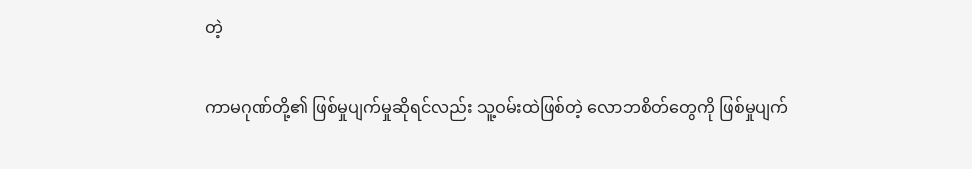တဲ့

ကာမဂုဏ်တို့၏ ဖြစ်မှုပျက်မှုဆိုရင်လည်း သူ့ဝမ်းထဲဖြစ်တဲ့ လောဘစိတ်တွေကို ဖြစ်မှုပျက်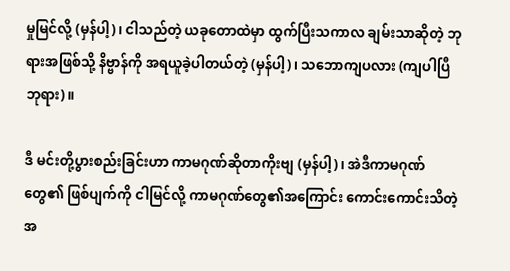မှုမြင်လို့ (မှန်ပါ့)၊ ငါသည်တဲ့ ယခုတောထဲမှာ ထွက်ပြီးသကာလ ချမ်းသာဆိုတဲ့ ဘုရားအဖြစ်သို့ နိဗ္ဗာန်ကို အရယူခဲ့ပါတယ်တဲ့ (မှန်ပါ့)၊ သဘောကျပလား (ကျပါပြီ ဘုရား)။

ဒီ မင်းတို့ပွားစည်းခြင်းဟာ ကာမဂုဏ်ဆိုတာကိုးဗျ (မှန်ပါ့)၊ အဲဒီကာမဂုဏ်တွေ၏ ဖြစ်ပျက်ကို ငါမြင်လို့ ကာမဂုဏ်တွေ၏အကြောင်း ကောင်းကောင်းသိတဲ့အ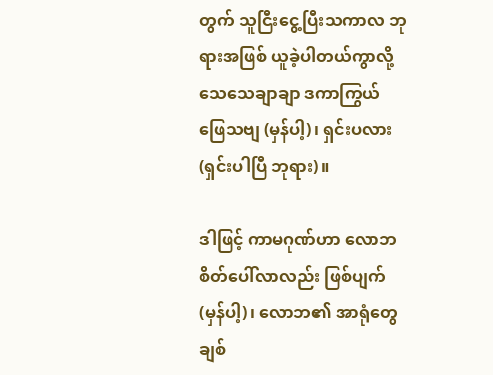တွက် သူငြီးငွေ့ပြီးသကာလ ဘုရားအဖြစ် ယူခဲ့ပါတယ်ကွာလို့ သေသေချာချာ ဒကာကြွယ် ဖြေသဗျ (မှန်ပါ့)၊ ရှင်းပလား (ရှင်းပါပြီ ဘုရား)။

ဒါဖြင့် ကာမဂုဏ်ဟာ လောဘစိတ်ပေါ်လာလည်း ဖြစ်ပျက် (မှန်ပါ့)၊ လောဘ၏ အာရုံတွေ ချစ်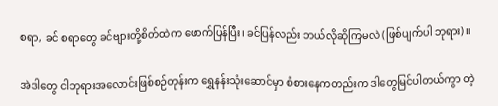စရာ, ခင် စရာတွေ ခင်ဗျားတို့စိတ်ထဲက ဖောက်ပြန်ပြီး၊ ခင်ပြန်လည်း ဘယ်လိုဆိုကြမလဲ (ဖြစ်ပျက်ပါ ဘုရား)။

အဲဒါတွေ ငါဘုရားအလောင်းဖြစ်စဉ်တုန်းက ရွှေနန်းသုံးဆောင်မှာ စံစားနေကတည်းက ဒါတွေမြင်ပါတယ်ကွာ တဲ့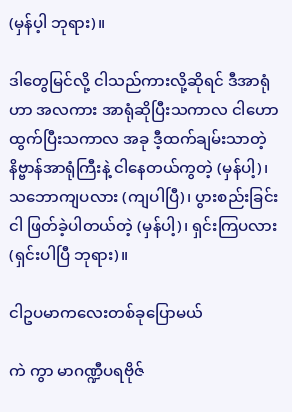(မှန်ပ့ါ ဘုရား)။

ဒါတွေမြင်လို့ ငါသည်ကားလို့ဆိုရင် ဒီအာရုံဟာ အလကား အာရုံဆိုပြီးသကာလ ငါဟောထွက်ပြီးသကာလ အခု ဒီ့ထက်ချမ်းသာတဲ့ နိဗ္ဗာန်အာရုံကြီးနဲ့ ငါနေတယ်ကွတဲ့ (မှန်ပါ့)၊ သဘောကျပလား (ကျပါပြီ)၊ ပွားစည်းခြင်း ငါ ဖြတ်ခဲ့ပါတယ်တဲ့ (မှန်ပါ့)၊ ရှင်းကြပလား (ရှင်းပါပြီ ဘုရား)။

ငါဥပမာကလေးတစ်ခုပြောမယ်

ကဲ ကွာ မာဂဏ္ဍီပရဗိုဇ်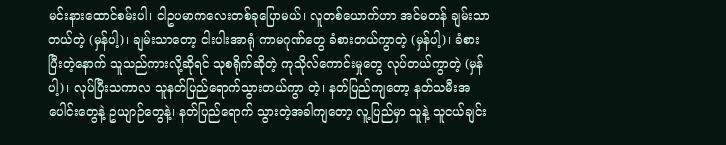မင်းနားထောင်စမ်းပါ၊ ငါဥပမာကလေးတစ်ခုပြောမယ်၊ လူတစ်ယောက်ဟာ အင်မတန် ချမ်းသာတယ်တဲ့ (မှန်ပါ့)၊ ချမ်းသာတော့ ငါးပါးအာရုံ ကာမဂုဏ်တွေ ခံစားတယ်ကွာတဲ့ (မှန်ပါ့)၊ ခံစား ပြီးတဲ့နောက် သူသည်ကားလို့ဆိုရင် သုစရိုက်ဆိုတဲ့ ကုသိုလ်ကောင်းမှုတွေ လုပ်တယ်ကွာတဲ့ (မှန်ပါ့)၊ လုပ်ပြီးသကာလ သူနတ်ပြည်ရောက်သွားတယ်ကွာ တဲ့၊ နတ်ပြည်ကျတော့ နတ်သမီးအပေါင်းတွေနဲ့ ဥယျာဉ်တွေနဲ့၊ နတ်ပြည်ရောက် သွားတဲ့အခါကျတော့ လူ့ပြည်မှာ သူနဲ့ သူငယ်ချင်း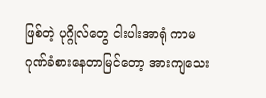ဖြစ်တဲ့ ပုဂ္ဂိုလ်တွေ ငါးပါးအာရုံ ကာမဂုဏ်ခံစားနေတာမြင်တော့ အားကျသေး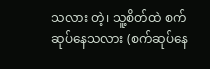သလား တဲ့၊ သူ့စိတ်ထဲ စက်ဆုပ်နေသလား (စက်ဆုပ်နေ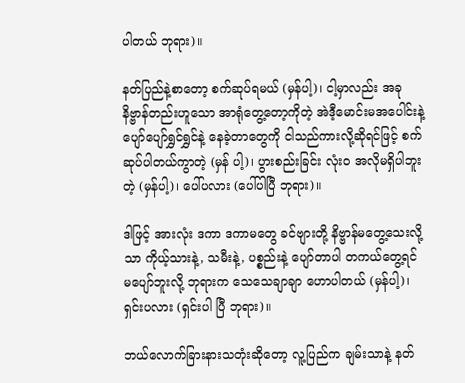ပါတယ် ဘုရား)။

နတ်ပြည်နဲ့စာတော့ စက်ဆုပ်ရမယ် (မှန်ပါ့)၊ ငါ့မှာလည်း အခုနိဗ္ဗာန်တည်းဟူသော အာရုံတွေ့တော့ကိုတဲ့ အဲဒီ့မောင်းမအပေါင်းနဲ့ ပျော်ပျော်ရွှင်ရွှင်နဲ့ နေခဲ့တာတွေကို ငါသည်ကားလို့ဆိုရင်ဖြင့် စက်ဆုပ်ပါတယ်ကွာတဲ့ (မှန် ပါ့)၊ ပွားစည်းခြင်း လုံးဝ အလိုမရှိပါဘူးတဲ့ (မှန်ပါ့)၊ ပေါ်ပလား (ပေါ်ပါပြီ ဘုရား)။

ဒါဖြင့် အားလုံး ဒကာ ဒကာမတွေ ခင်ဗျားတို့ နိဗ္ဗာန်မတွေ့သေးလို့သာ ကိုယ့်သားနဲ့, သမီးနဲ့, ပစ္စည်းနဲ့ ပျော်တာပါ တကယ်တွေ့ရင် မပျော်ဘူးလို့ ဘုရားက သေသေချာချာ ဟောပါတယ် (မှန်ပါ့)၊ ရှင်းပလား (ရှင်းပါ ပြီ ဘုရား)။

ဘယ်လောက်ခြားနားသတုံးဆိုတော့ လူ့ပြည်က ချမ်းသာနဲ့ နတ်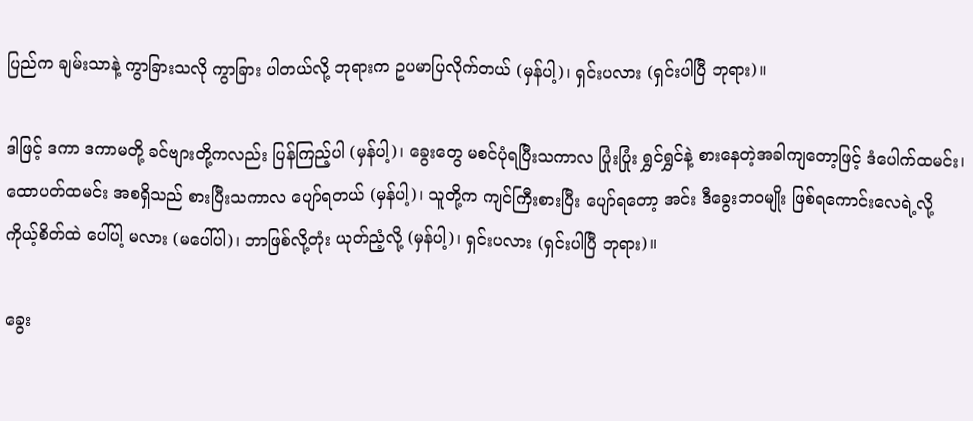ပြည်က ချမ်းသာနဲ့ ကွာခြားသလို ကွာခြား ပါတယ်လို့ ဘုရားက ဥပမာပြလိုက်တယ် (မှန်ပါ့)၊ ရှင်းပလား (ရှင်းပါပြီ ဘုရား)။

ဒါဖြင့် ဒကာ ဒကာမတို့ ခင်ဗျားတို့ကလည်း ပြန်ကြည့်ပါ (မှန်ပါ့)၊ ခွေးတွေ မစင်ပုံရပြီးသကာလ ပြုံးပြုံး ရွှင်ရွှင်နဲ့ စားနေတဲ့အခါကျတော့ဖြင့် ဒံပေါက်ထမင်း၊ ထောပတ်ထမင်း အစရှိသည် စားပြီးသကာလ ပျော်ရတယ် (မှန်ပါ့)၊ သူတို့က ကျင်ကြီးစားပြီး ပျော်ရတော့ အင်း ဒီခွေးဘဝမျိုး ဖြစ်ရကောင်းလေရဲ့လို့ ကိုယ့်စိတ်ထဲ ပေါ်ပါ့ မလား (မပေါ်ပါ)၊ ဘာဖြစ်လို့တုံး ယုတ်ညံ့လို့ (မှန်ပါ့)၊ ရှင်းပလား (ရှင်းပါပြီ ဘုရား)။

ခွေး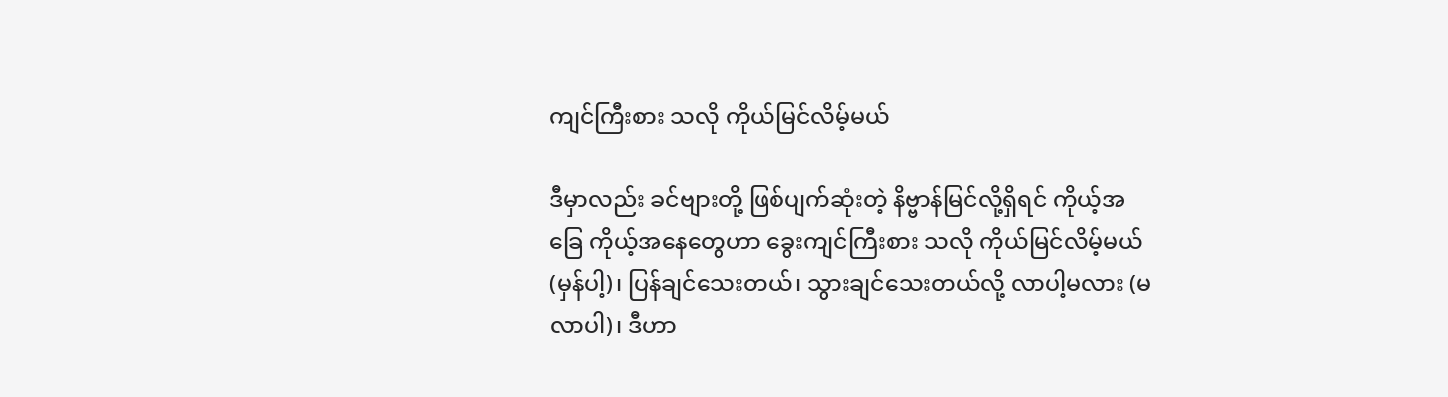ကျင်ကြီးစား သလို ကိုယ်မြင်လိမ့်မယ်

ဒီမှာလည်း ခင်ဗျားတို့ ဖြစ်ပျက်ဆုံးတဲ့ နိဗ္ဗာန်မြင်လို့ရှိရင် ကိုယ့်အခြေ ကိုယ့်အနေတွေဟာ ခွေးကျင်ကြီးစား သလို ကိုယ်မြင်လိမ့်မယ် (မှန်ပါ့)၊ ပြန်ချင်သေးတယ်၊ သွားချင်သေးတယ်လို့ လာပါ့မလား (မလာပါ)၊ ဒီဟာ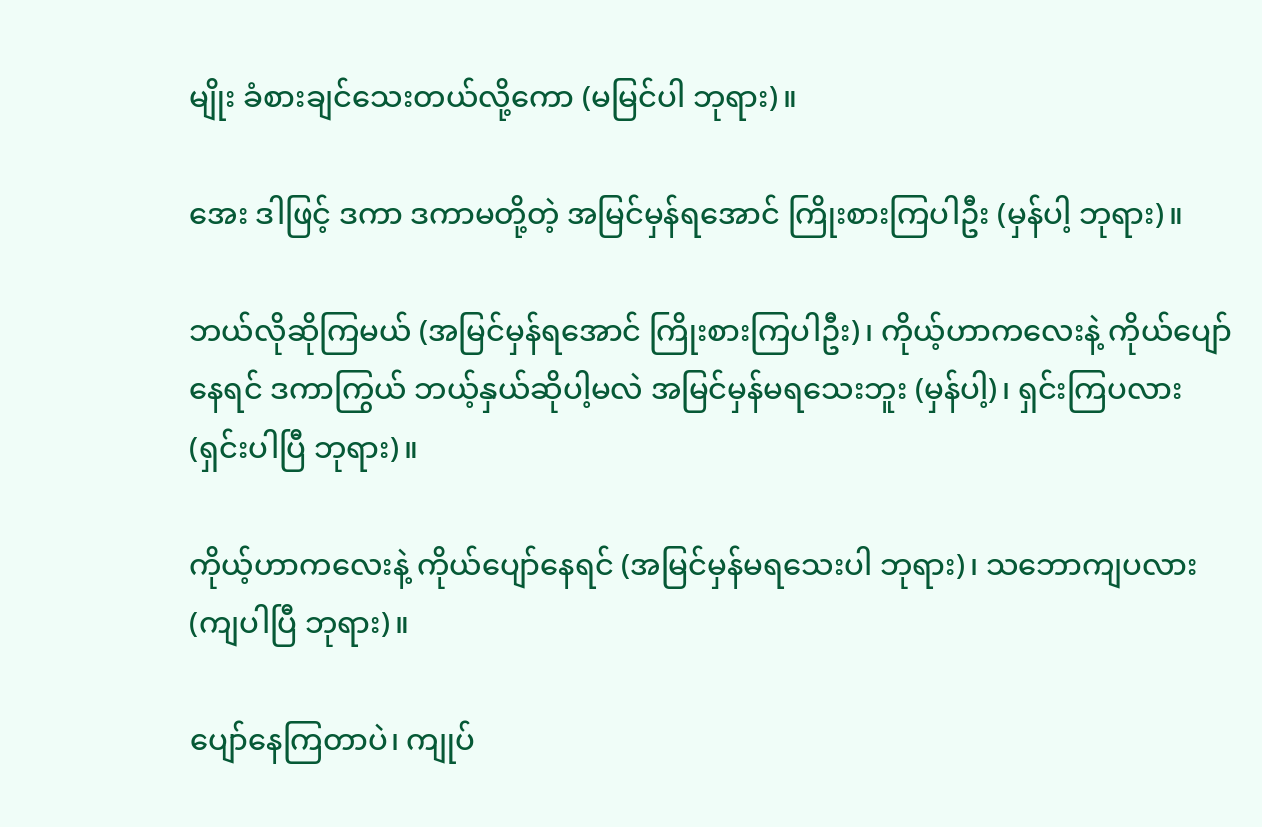မျိုး ခံစားချင်သေးတယ်လို့ကော (မမြင်ပါ ဘုရား)။

အေး ဒါဖြင့် ဒကာ ဒကာမတို့တဲ့ အမြင်မှန်ရအောင် ကြိုးစားကြပါဦး (မှန်ပါ့ ဘုရား)။

ဘယ်လိုဆိုကြမယ် (အမြင်မှန်ရအောင် ကြိုးစားကြပါဦး)၊ ကိုယ့်ဟာကလေးနဲ့ ကိုယ်ပျော်နေရင် ဒကာကြွယ် ဘယ့်နှယ်ဆိုပါ့မလဲ အမြင်မှန်မရသေးဘူး (မှန်ပါ့)၊ ရှင်းကြပလား (ရှင်းပါပြီ ဘုရား)။

ကိုယ့်ဟာကလေးနဲ့ ကိုယ်ပျော်နေရင် (အမြင်မှန်မရသေးပါ ဘုရား)၊ သဘောကျပလား (ကျပါပြီ ဘုရား)။

ပျော်နေကြတာပဲ၊ ကျုပ်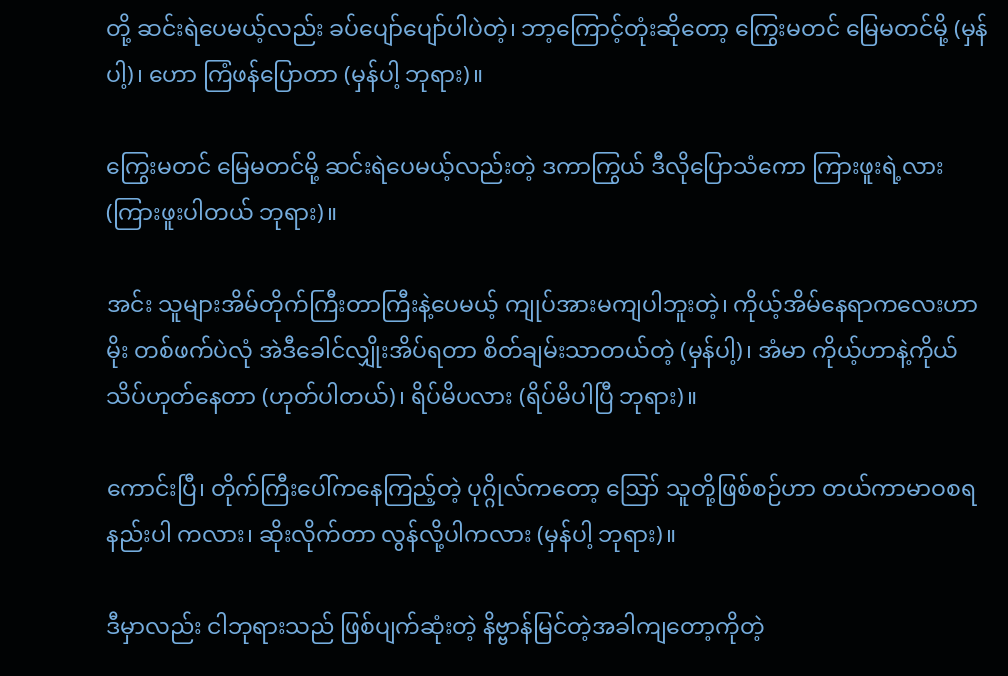တို့ ဆင်းရဲပေမယ့်လည်း ခပ်ပျော်ပျော်ပါပဲတဲ့၊ ဘာ့ကြောင့်တုံးဆိုတော့ ကြွေးမတင် မြေမတင်မို့ (မှန်ပါ့)၊ ဟော ကြံဖန်ပြောတာ (မှန်ပါ့ ဘုရား)။

ကြွေးမတင် မြေမတင်မို့ ဆင်းရဲပေမယ့်လည်းတဲ့ ဒကာကြွယ် ဒီလိုပြောသံကော ကြားဖူးရဲ့လား (ကြားဖူးပါတယ် ဘုရား)။

အင်း သူများအိမ်တိုက်ကြီးတာကြီးနဲ့ပေမယ့် ကျုပ်အားမကျပါဘူးတဲ့၊ ကိုယ့်အိမ်နေရာကလေးဟာ မိုး တစ်ဖက်ပဲလုံ အဲဒီခေါင်လျှိုးအိပ်ရတာ စိတ်ချမ်းသာတယ်တဲ့ (မှန်ပါ့)၊ အံမာ ကိုယ့်ဟာနဲ့ကိုယ် သိပ်ဟုတ်နေတာ (ဟုတ်ပါတယ်)၊ ရိပ်မိပလား (ရိပ်မိပါပြီ ဘုရား)။

ကောင်းပြီ၊ တိုက်ကြီးပေါ်ကနေကြည့်တဲ့ ပုဂ္ဂိုလ်ကတော့ ဪ သူတို့ဖြစ်စဉ်ဟာ တယ်ကာမာဝစရ နည်းပါ ကလား၊ ဆိုးလိုက်တာ လွန်လို့ပါကလား (မှန်ပါ့ ဘုရား)။

ဒီမှာလည်း ငါဘုရားသည် ဖြစ်ပျက်ဆုံးတဲ့ နိဗ္ဗာန်မြင်တဲ့အခါကျတော့ကိုတဲ့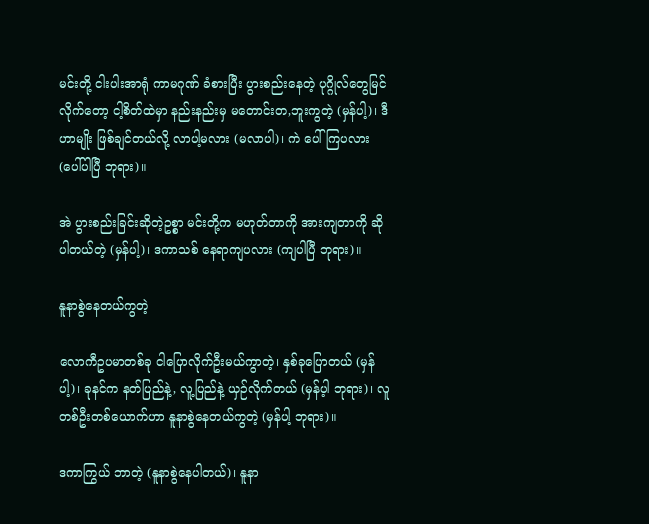မင်းတို့ ငါးပါးအာရုံ ကာမဂုဏ် ခံစားပြီး ပွားစည်းနေတဲ့ ပုဂ္ဂိုလ်တွေမြင်လိုက်တော့ ငါ့စိတ်ထဲမှာ နည်းနည်းမှ မတောင်းတ,ဘူးကွတဲ့ (မှန်ပါ့)၊ ဒီဟာမျိုး ဖြစ်ချင်တယ်လို့ လာပါ့မလား (မလာပါ)၊ ကဲ ပေါ်ကြပလား (ပေါ်ပါပြီ ဘုရား)။

အဲ ပွားစည်းခြင်းဆိုတဲ့ဥစ္စာ မင်းတို့က မဟုတ်တာကို အားကျတာကို ဆိုပါတယ်တဲ့ (မှန်ပါ့)၊ ဒကာသစ် နေရာကျပလား (ကျပါပြီ ဘုရား)။

နူနာစွဲနေတယ်ကွတဲ့

လောကီဥပမာတစ်ခု ငါပြောလိုက်ဦးမယ်ကွာတဲ့၊ နှစ်ခုပြောတယ် (မှန်ပါ့)၊ ခုနင်က နတ်ပြည်နဲ့, လူ့ပြည်နဲ့ ယှဉ်လိုက်တယ် (မှန်ပ့ါ ဘုရား)၊ လူတစ်ဦးတစ်ယောက်ဟာ နူနာစွဲနေတယ်ကွတဲ့ (မှန်ပါ့ ဘုရား)။

ဒကာကြွယ် ဘာတဲ့ (နူနာစွဲနေပါတယ်)၊ နူနာ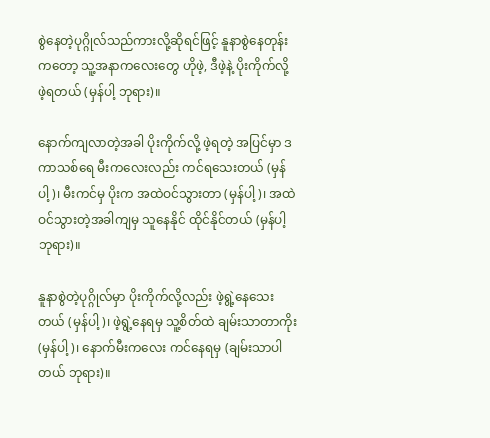စွဲနေတဲ့ပုဂ္ဂိုလ်သည်ကားလို့ဆိုရင်ဖြင့် နူနာစွဲနေတုန်းကတော့ သူ့အနာကလေးတွေ ဟိုဖဲ့, ဒီဖဲ့နဲ့ ပိုးကိုက်လို့ ဖဲ့ရတယ် (မှန်ပါ့ ဘုရား)။

နောက်ကျလာတဲ့အခါ ပိုးကိုက်လို့ ဖဲ့ရတဲ့ အပြင်မှာ ဒကာသစ်ရေ မီးကလေးလည်း ကင်ရသေးတယ် (မှန်ပါ့)၊ မီးကင်မှ ပိုးက အထဲဝင်သွားတာ (မှန်ပါ့)၊ အထဲဝင်သွားတဲ့အခါကျမှ သူနေနိုင် ထိုင်နိုင်တယ် (မှန်ပါ့ ဘုရား)။

နူနာစွဲတဲ့ပုဂ္ဂိုလ်မှာ ပိုးကိုက်လို့လည်း ဖဲ့ရွဲ့နေသေးတယ် (မှန်ပါ့)၊ ဖဲ့ရွဲ့နေရမှ သူ့စိတ်ထဲ ချမ်းသာတာကိုး (မှန်ပါ့)၊ နောက်မီးကလေး ကင်နေရမှ (ချမ်းသာပါတယ် ဘုရား)။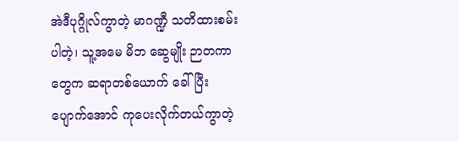အဲဒီပုဂ္ဂိုလ်ကွာတဲ့ မာဂဏ္ဍီ သတိထားစမ်းပါတဲ့၊ သူ့အမေ မိဘ ဆွေမျိုး ဉာတကာတွေက ဆရာတစ်ယောက် ခေါ်ပြီး ပျောက်အောင် ကုပေးလိုက်တယ်ကွာတဲ့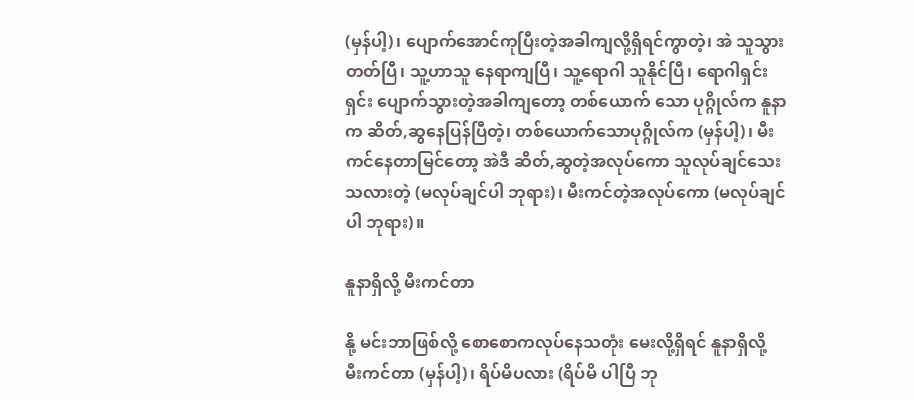(မှန်ပါ့)၊ ပျောက်အောင်ကုပြီးတဲ့အခါကျလို့ရှိရင်ကွာတဲ့၊ အဲ သူသွားတတ်ပြီ၊ သူ့ဟာသူ နေရာကျပြီ၊ သူ့ရောဂါ သူနိုင်ပြီ၊ ရောဂါရှင်းရှင်း ပျောက်သွားတဲ့အခါကျတော့ တစ်ယောက် သော ပုဂ္ဂိုလ်က နူနာက ဆိတ်,ဆွနေပြန်ပြီတဲ့၊ တစ်ယောက်သောပုဂ္ဂိုလ်က (မှန်ပါ့)၊ မီးကင်နေတာမြင်တော့ အဲဒီ ဆိတ်,ဆွတဲ့အလုပ်ကော သူလုပ်ချင်သေးသလားတဲ့ (မလုပ်ချင်ပါ ဘုရား)၊ မီးကင်တဲ့အလုပ်ကော (မလုပ်ချင်ပါ ဘုရား)။

နူနာရှိလို့ မီးကင်တာ

နို့ မင်းဘာဖြစ်လို့ စောစောကလုပ်နေသတုံး မေးလို့ရှိရင် နူနာရှိလို့ မီးကင်တာ (မှန်ပါ့)၊ ရိပ်မိပလား (ရိပ်မိ ပါပြီ ဘု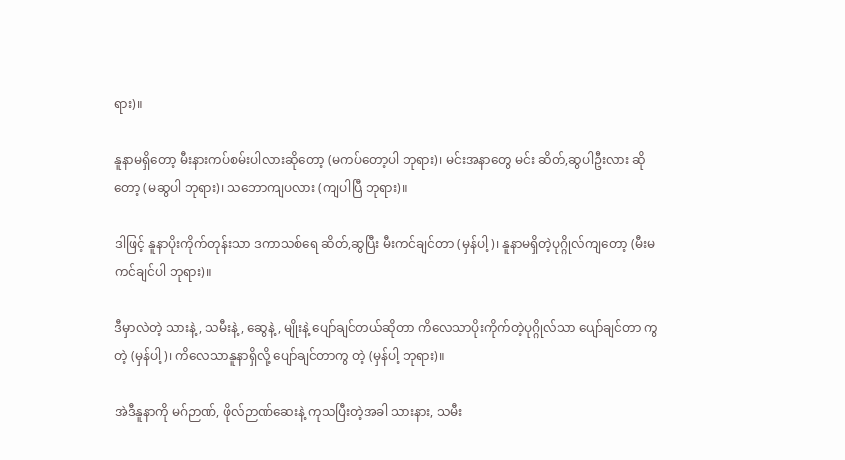ရား)။

နူနာမရှိတော့ မီးနားကပ်စမ်းပါလားဆိုတော့ (မကပ်တော့ပါ ဘုရား)၊ မင်းအနာတွေ မင်း ဆိတ်,ဆွပါဦးလား ဆိုတော့ (မဆွပါ ဘုရား)၊ သဘောကျပလား (ကျပါပြီ ဘုရား)။

ဒါဖြင့် နူနာပိုးကိုက်တုန်းသာ ဒကာသစ်ရေ ဆိတ်,ဆွပြီး မီးကင်ချင်တာ (မှန်ပါ့)၊ နူနာမရှိတဲ့ပုဂ္ဂိုလ်ကျတော့ (မီးမကင်ချင်ပါ ဘုရား)။

ဒီမှာလဲတဲ့ သားနဲ့, သမီးနဲ့, ဆွေနဲ့, မျိုးနဲ့ ပျော်ချင်တယ်ဆိုတာ ကိလေသာပိုးကိုက်တဲ့ပုဂ္ဂိုလ်သာ ပျော်ချင်တာ ကွ တဲ့ (မှန်ပါ့)၊ ကိလေသာနူနာရှိလို့ ပျော်ချင်တာကွ တဲ့ (မှန်ပါ့ ဘုရား)။

အဲဒီနူနာကို မဂ်ဉာဏ်, ဖိုလ်ဉာဏ်ဆေးနဲ့ ကုသပြီးတဲ့အခါ သားနား, သမီး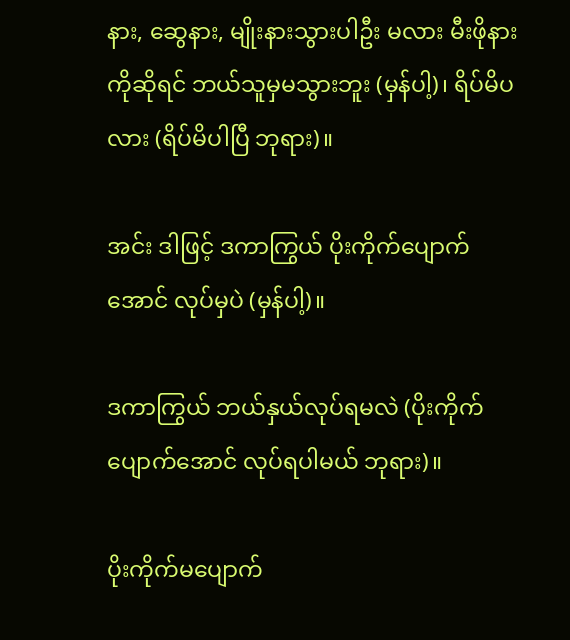နား, ဆွေနား, မျိုးနားသွားပါဦး မလား မီးဖိုနားကိုဆိုရင် ဘယ်သူမှမသွားဘူး (မှန်ပါ့)၊ ရိပ်မိပလား (ရိပ်မိပါပြီ ဘုရား)။

အင်း ဒါဖြင့် ဒကာကြွယ် ပိုးကိုက်ပျောက်အောင် လုပ်မှပဲ (မှန်ပါ့)။

ဒကာကြွယ် ဘယ်နှယ်လုပ်ရမလဲ (ပိုးကိုက်ပျောက်အောင် လုပ်ရပါမယ် ဘုရား)။

ပိုးကိုက်မပျောက်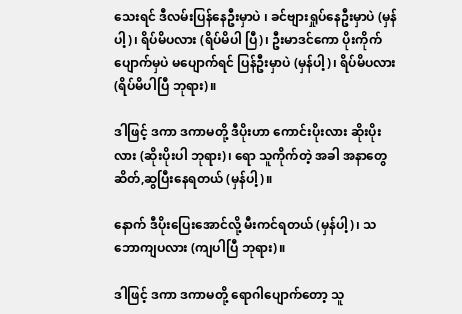သေးရင် ဒီလမ်းပြန်နေဦးမှာပဲ ၊ ခင်ဗျားရှုပ်နေဦးမှာပဲ (မှန်ပါ့)၊ ရိပ်မိပလား (ရိပ်မိပါ ပြီ)၊ ဦးမာဒင်ကော ပိုးကိုက်ပျောက်မှပဲ မပျောက်ရင် ပြန်ဦးမှာပဲ (မှန်ပါ့)၊ ရိပ်မိပလား (ရိပ်မိပါပြီ ဘုရား)။

ဒါဖြင့် ဒကာ ဒကာမတို့ ဒီပိုးဟာ ကောင်းပိုးလား ဆိုးပိုးလား (ဆိုးပိုးပါ ဘုရား)၊ ရော သူကိုက်တဲ့ အခါ အနာတွေ ဆိတ်,ဆွပြီးနေရတယ် (မှန်ပါ့)။

နောက် ဒီပိုးပြေးအောင်လို့ မီးကင်ရတယ် (မှန်ပါ့)၊ သဘောကျပလား (ကျပါပြီ ဘုရား)။

ဒါဖြင့် ဒကာ ဒကာမတို့ ရောဂါပျောက်တော့ သူ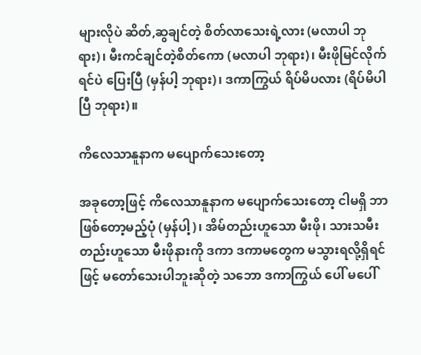များလိုပဲ ဆိတ်,ဆွချင်တဲ့ စိတ်လာသေးရဲ့လား (မလာပါ ဘုရား)၊ မီးကင်ချင်တဲ့စိတ်ကော (မလာပါ ဘုရား)၊ မီးဖိုမြင်လိုက်ရင်ပဲ ပြေးပြီ (မှန်ပါ့ ဘုရား)၊ ဒကာကြွယ် ရိပ်မိပလား (ရိပ်မိပါပြီ ဘုရား)။

ကိလေသာနူနာက မပျောက်သေးတော့

အခုတော့ဖြင့် ကိလေသာနူနာက မပျောက်သေးတော့ ငါမရှိ ဘာဖြစ်တော့မည့်ပုံ (မှန်ပါ့)၊ အိမ်တည်းဟူသော မီးဖို၊ သားသမီးတည်းဟူသော မီးဖိုနားကို ဒကာ ဒကာမတွေက မသွားရလို့ရှိရင်ဖြင့် မတော်သေးပါဘူးဆိုတဲ့ သဘော ဒကာကြွယ် ပေါ် မပေါ်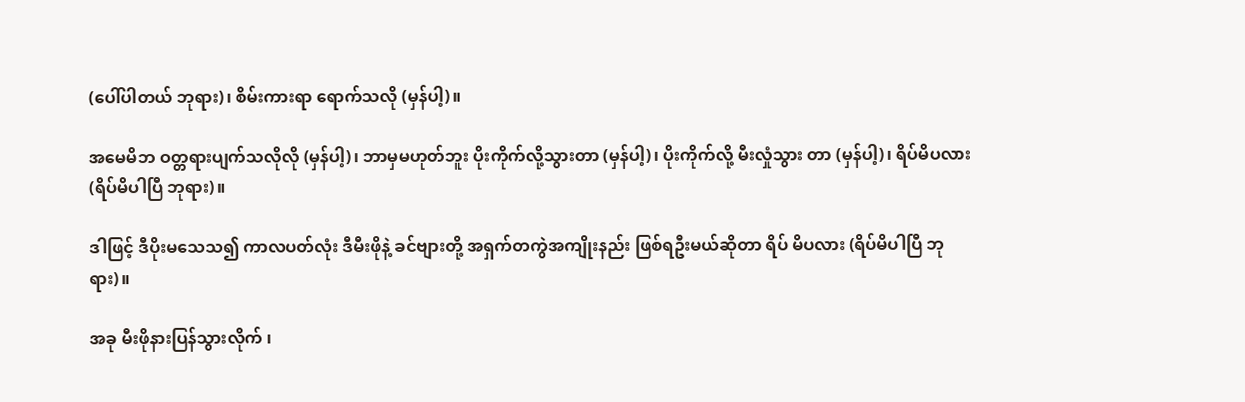(ပေါ်ပါတယ် ဘုရား)၊ စိမ်းကားရာ ရောက်သလို (မှန်ပါ့)။

အမေမိဘ ဝတ္တရားပျက်သလိုလို (မှန်ပါ့)၊ ဘာမှမဟုတ်ဘူး ပိုးကိုက်လို့သွားတာ (မှန်ပါ့)၊ ပိုးကိုက်လို့ မီးလှုံသွား တာ (မှန်ပါ့)၊ ရိပ်မိပလား (ရိပ်မိပါပြီ ဘုရား)။

ဒါဖြင့် ဒီပိုးမသေသ၍ ကာလပတ်လုံး ဒီမီးဖိုနဲ့ ခင်ဗျားတို့ အရှက်တကွဲအကျိုးနည်း ဖြစ်ရဦးမယ်ဆိုတာ ရိပ် မိပလား (ရိပ်မိပါပြီ ဘုရား)။

အခု မီးဖိုနားပြန်သွားလိုက် ၊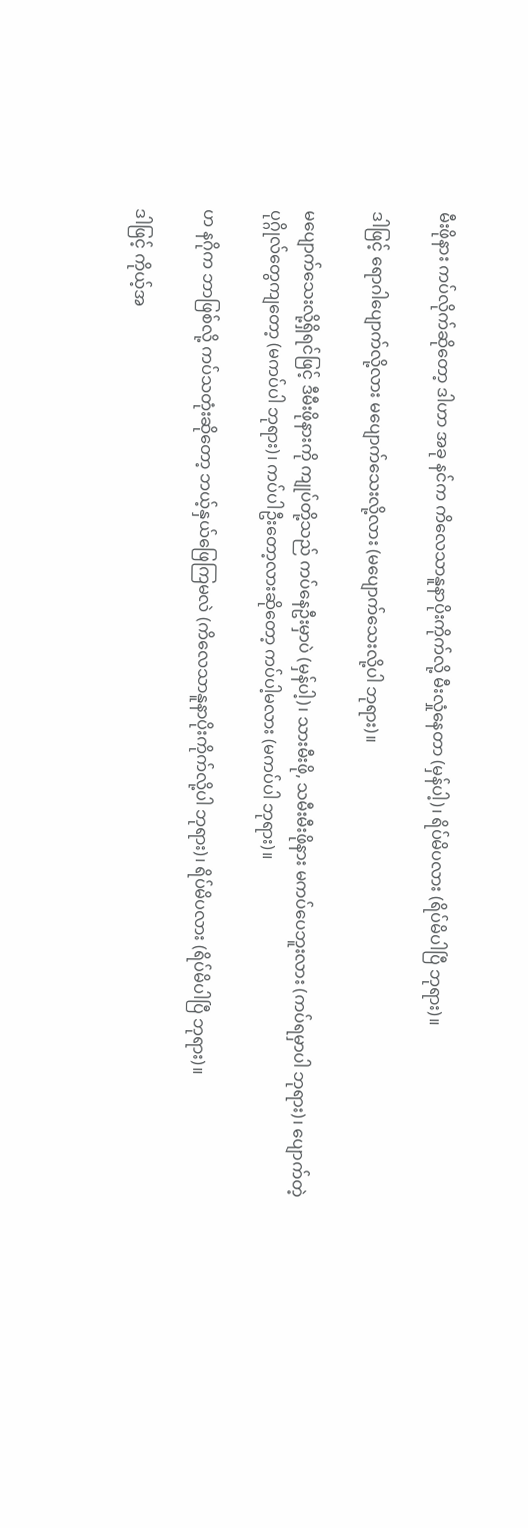မီးဖိုနား ကပ်လိုက်ဆိုတော့ ဒါဟာ အခု နင်က ကိလေသာနူနာပိုးကိုက်လို့ မီးလှုံနေတာ (မှန်ပါ့)၊ ရိပ်မိပလား (ရိပ်မိပါပြီ ဘုရား)။

ဒါဖြင့် ရောဂါပျောက်လို့လား မပျောက်သေးလို့လား (မပျောက်သေးလို့ပါ ဘုရား)။

မပျောက်သေးလို့ရှိရင်ဖြင့် ဒီမီးဖိုနားကို ကျုပ်တို့သည် ကပ်နေဦးမှာပဲ (မှန်ပါ့)၊ သားမီးဖို, သမီးမီးဖိုနား မကပ်ပေဘူးလား (ကပ်ရမှာပါ ဘုရား)၊ ပျောက်တဲ့ပုဂ္ဂိုလ်တွေကျတော့ (မကပ်ပါ ဘုရား)၊ ကပ်ပါဦးတော့လားဆိုတော့ ကပ်ပါ့မလား (မကပ်ပါ ဘုရား)။

ဟ နဂိုက ဘာဖြစ်လို့ ကပ်သတုံးဆိုတော့ ဘယ့်နှယ်ဖြေကြမလဲ (ကိလေသာနူနာပိုးကိုက်လို့ပါ ဘုရား)၊ ရိပ်မိပလား (ရိပ်မိပါပြီ ဘုရား)။

ဒါဖြင့် ကိုယ့်အ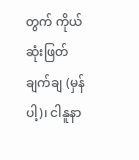တွက် ကိုယ်ဆုံးဖြတ်ချက်ချ (မှန်ပါ့)၊ ငါနူနာ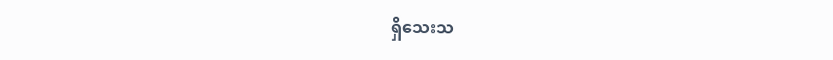ရှိသေးသ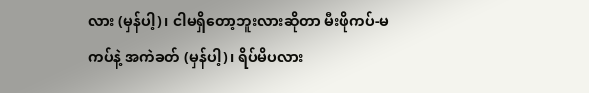လား (မှန်ပါ့)၊ ငါမရှိတော့ဘူးလားဆိုတာ မီးဖိုကပ်-မကပ်နဲ့ အကဲခတ် (မှန်ပါ့)၊ ရိပ်မိပလား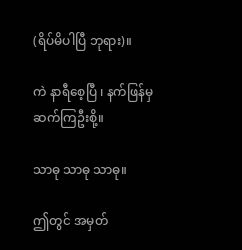(ရိပ်မိပါပြီ ဘုရား)။

ကဲ နာရီစေ့ပြီ ၊ နက်ဖြန်မှ ဆက်ကြဦးစို့။

သာဓု သာဓု သာဓု။

ဤတွင် အမှတ်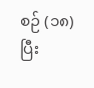စဉ် (၁၈) ပြီး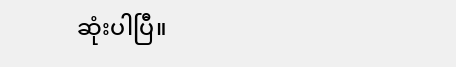ဆုံးပါပြီ။